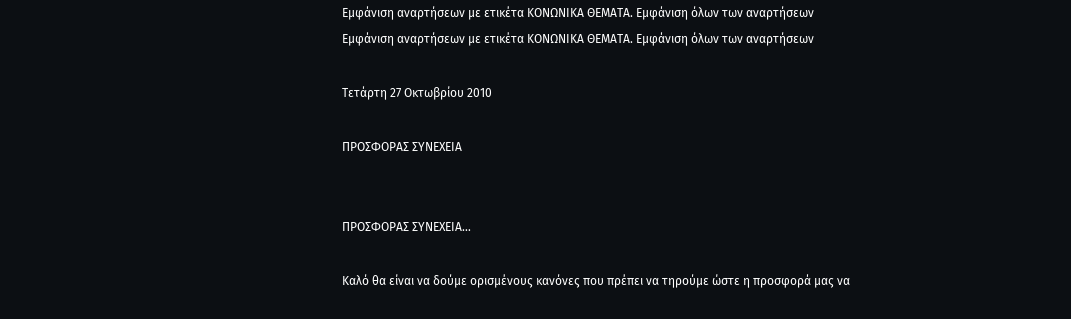Εμφάνιση αναρτήσεων με ετικέτα ΚΟΝΩΝΙΚΑ ΘΕΜΑΤΑ. Εμφάνιση όλων των αναρτήσεων
Εμφάνιση αναρτήσεων με ετικέτα ΚΟΝΩΝΙΚΑ ΘΕΜΑΤΑ. Εμφάνιση όλων των αναρτήσεων

Τετάρτη 27 Οκτωβρίου 2010

ΠΡΟΣΦΟΡΑΣ ΣΥΝΕΧΕΙΑ


ΠΡΟΣΦΟΡΑΣ ΣΥΝΕΧΕΙΑ…

Καλό θα είναι να δούμε ορισμένους κανόνες που πρέπει να τηρούμε ώστε η προσφορά μας να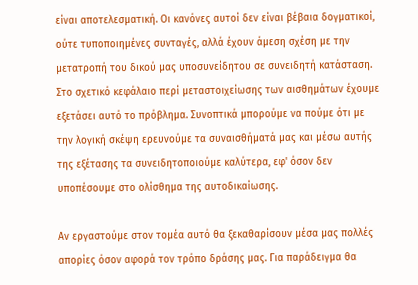είναι αποτελεσματική. Οι κανόνες αυτοί δεν είναι βέβαια δογματικοί, ούτε τυποποιημένες συνταγές, αλλά έχουν άμεση σχέση με την μετατροπή του δικού μας υποσυνείδητου σε συνειδητή κατάσταση. Στο σχετικό κεφάλαιο περί μεταστοιχείωσης των αισθημάτων έχουμε εξετάσει αυτό το πρόβλημα. Συνοπτικά μπορούμε να πούμε ότι με την λογική σκέψη ερευνούμε τα συναισθήματά μας και μέσω αυτής της εξέτασης τα συνειδητοποιούμε καλύτερα, εφ' όσον δεν υποπέσουμε στο ολίσθημα της αυτοδικαίωσης.

Αν εργαστούμε στον τομέα αυτό θα ξεκαθαρίσουν μέσα μας πολλές απορίες όσον αφορά τον τρόπο δράσης μας. Για παράδειγμα θα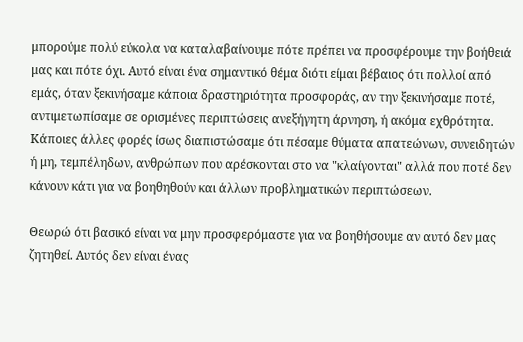μπορούμε πολύ εύκολα να καταλαβαίνουμε πότε πρέπει να προσφέρουμε την βοήθειά μας και πότε όχι. Αυτό είναι ένα σημαντικό θέμα διότι είμαι βέβαιος ότι πολλοί από εμάς, όταν ξεκινήσαμε κάποια δραστηριότητα προσφοράς, αν την ξεκινήσαμε ποτέ, αντιμετωπίσαμε σε ορισμένες περιπτώσεις ανεξήγητη άρνηση, ή ακόμα εχθρότητα. Κάποιες άλλες φορές ίσως διαπιστώσαμε ότι πέσαμε θύματα απατεώνων, συνειδητών ή μη, τεμπέληδων, ανθρώπων που αρέσκονται στο να "κλαίγονται" αλλά που ποτέ δεν κάνουν κάτι για να βοηθηθούν και άλλων προβληματικών περιπτώσεων.

Θεωρώ ότι βασικό είναι να μην προσφερόμαστε για να βοηθήσουμε αν αυτό δεν μας ζητηθεί. Αυτός δεν είναι ένας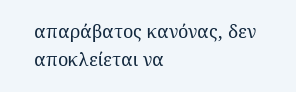απαράβατος κανόνας, δεν αποκλείεται να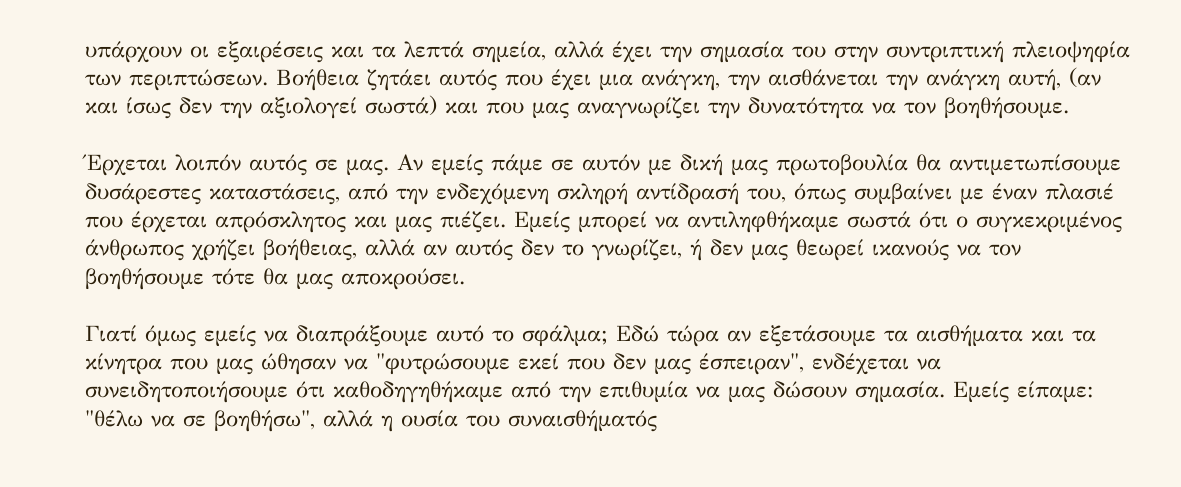υπάρχουν οι εξαιρέσεις και τα λεπτά σημεία, αλλά έχει την σημασία του στην συντριπτική πλειοψηφία των περιπτώσεων. Βοήθεια ζητάει αυτός που έχει μια ανάγκη, την αισθάνεται την ανάγκη αυτή, (αν και ίσως δεν την αξιολογεί σωστά) και που μας αναγνωρίζει την δυνατότητα να τον βοηθήσουμε.

Έρχεται λοιπόν αυτός σε μας. Αν εμείς πάμε σε αυτόν με δική μας πρωτοβουλία θα αντιμετωπίσουμε δυσάρεστες καταστάσεις, από την ενδεχόμενη σκληρή αντίδρασή του, όπως συμβαίνει με έναν πλασιέ που έρχεται απρόσκλητος και μας πιέζει. Εμείς μπορεί να αντιληφθήκαμε σωστά ότι ο συγκεκριμένος άνθρωπος χρήζει βοήθειας, αλλά αν αυτός δεν το γνωρίζει, ή δεν μας θεωρεί ικανούς να τον βοηθήσουμε τότε θα μας αποκρούσει.

Γιατί όμως εμείς να διαπράξουμε αυτό το σφάλμα; Εδώ τώρα αν εξετάσουμε τα αισθήματα και τα κίνητρα που μας ώθησαν να "φυτρώσουμε εκεί που δεν μας έσπειραν", ενδέχεται να συνειδητοποιήσουμε ότι καθοδηγηθήκαμε από την επιθυμία να μας δώσουν σημασία. Εμείς είπαμε: "θέλω να σε βοηθήσω", αλλά η ουσία του συναισθήματός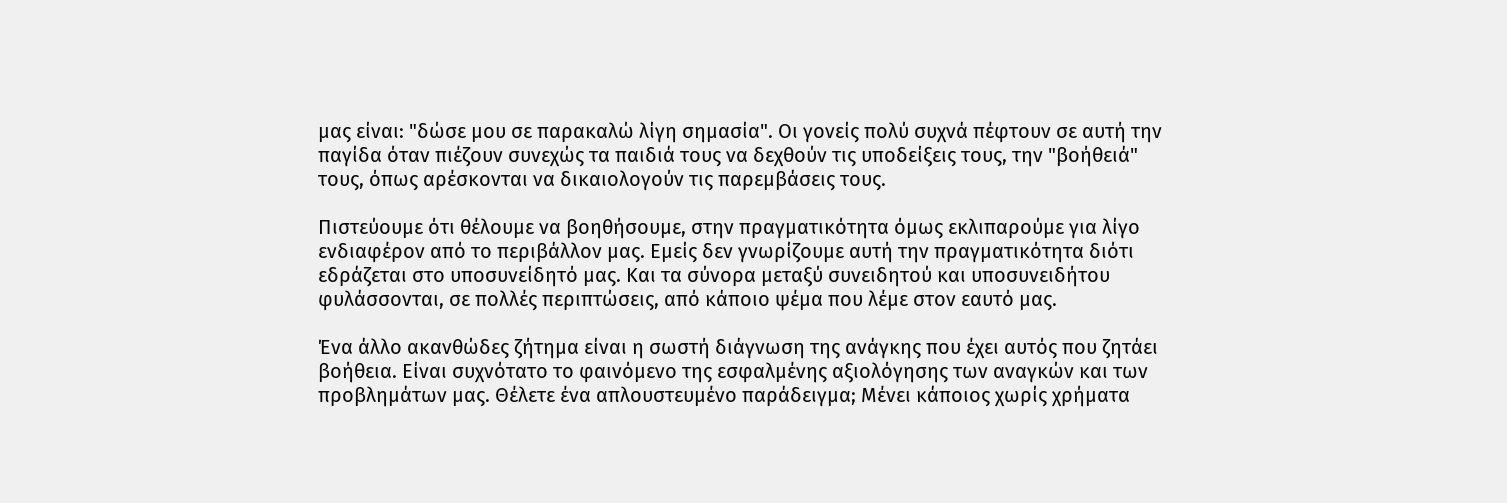μας είναι: "δώσε μου σε παρακαλώ λίγη σημασία". Οι γονείς πολύ συχνά πέφτουν σε αυτή την παγίδα όταν πιέζουν συνεχώς τα παιδιά τους να δεχθούν τις υποδείξεις τους, την "βοήθειά" τους, όπως αρέσκονται να δικαιολογούν τις παρεμβάσεις τους.

Πιστεύουμε ότι θέλουμε να βοηθήσουμε, στην πραγματικότητα όμως εκλιπαρούμε για λίγο ενδιαφέρον από το περιβάλλον μας. Εμείς δεν γνωρίζουμε αυτή την πραγματικότητα διότι εδράζεται στο υποσυνείδητό μας. Και τα σύνορα μεταξύ συνειδητού και υποσυνειδήτου φυλάσσονται, σε πολλές περιπτώσεις, από κάποιο ψέμα που λέμε στον εαυτό μας.

Ένα άλλο ακανθώδες ζήτημα είναι η σωστή διάγνωση της ανάγκης που έχει αυτός που ζητάει βοήθεια. Είναι συχνότατο το φαινόμενο της εσφαλμένης αξιολόγησης των αναγκών και των προβλημάτων μας. Θέλετε ένα απλουστευμένο παράδειγμα; Μένει κάποιος χωρίς χρήματα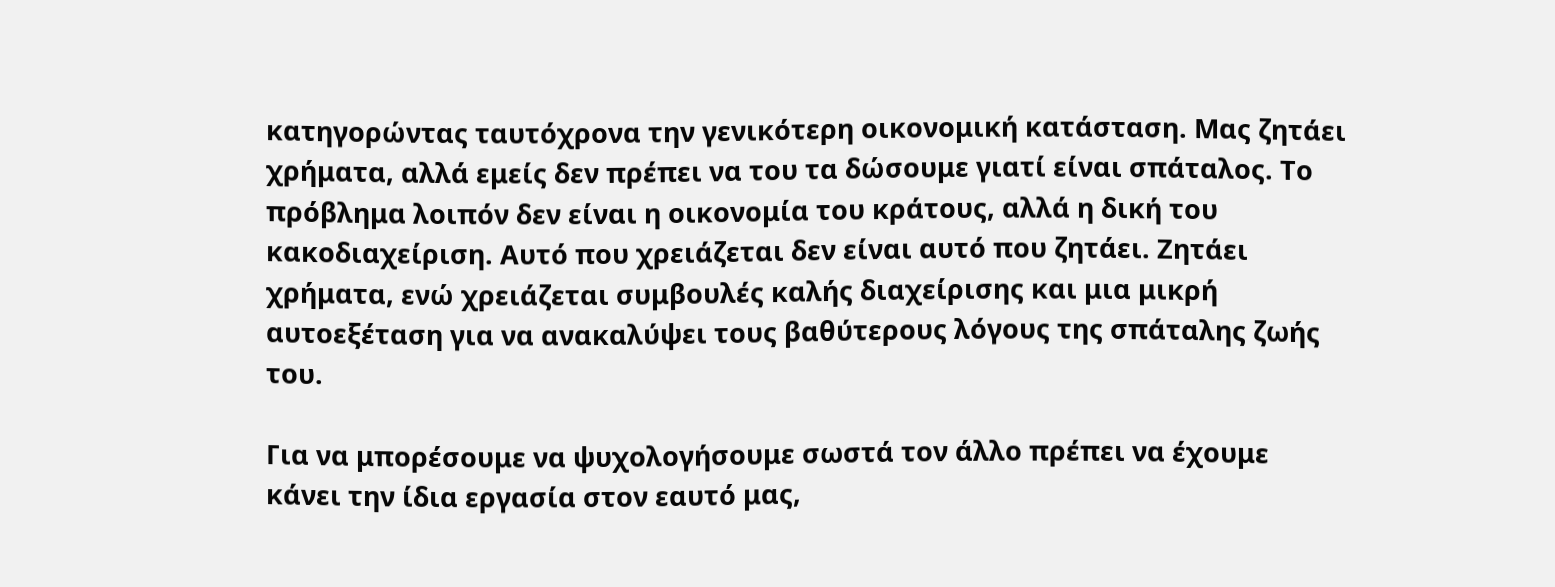κατηγορώντας ταυτόχρονα την γενικότερη οικονομική κατάσταση. Μας ζητάει χρήματα, αλλά εμείς δεν πρέπει να του τα δώσουμε γιατί είναι σπάταλος. Το πρόβλημα λοιπόν δεν είναι η οικονομία του κράτους, αλλά η δική του κακοδιαχείριση. Αυτό που χρειάζεται δεν είναι αυτό που ζητάει. Ζητάει χρήματα, ενώ χρειάζεται συμβουλές καλής διαχείρισης και μια μικρή αυτοεξέταση για να ανακαλύψει τους βαθύτερους λόγους της σπάταλης ζωής του.

Για να μπορέσουμε να ψυχολογήσουμε σωστά τον άλλο πρέπει να έχουμε κάνει την ίδια εργασία στον εαυτό μας,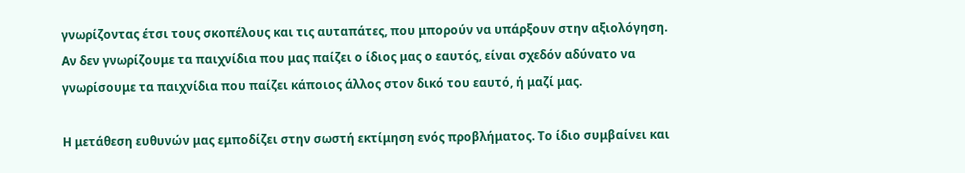γνωρίζοντας έτσι τους σκοπέλους και τις αυταπάτες, που μπορούν να υπάρξουν στην αξιολόγηση. Αν δεν γνωρίζουμε τα παιχνίδια που μας παίζει ο ίδιος μας ο εαυτός, είναι σχεδόν αδύνατο να γνωρίσουμε τα παιχνίδια που παίζει κάποιος άλλος στον δικό του εαυτό, ή μαζί μας.

Η μετάθεση ευθυνών μας εμποδίζει στην σωστή εκτίμηση ενός προβλήματος. Το ίδιο συμβαίνει και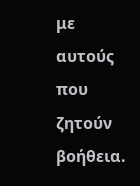με αυτούς που ζητούν βοήθεια.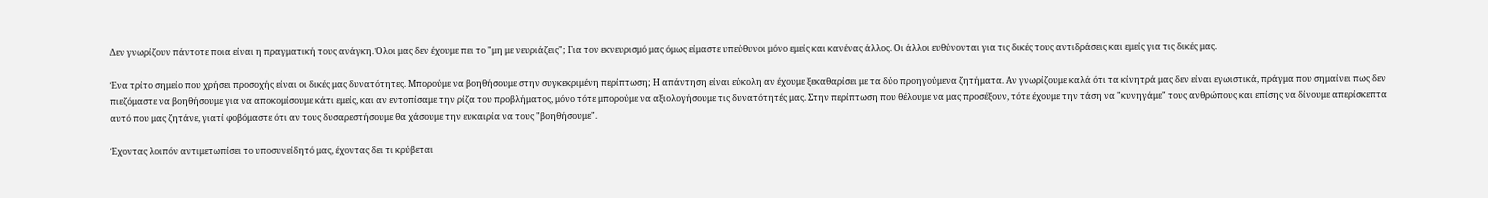Δεν γνωρίζουν πάντοτε ποια είναι η πραγματική τους ανάγκη. Όλοι μας δεν έχουμε πει το "μη με νευριάζεις"; Για τον εκνευρισμό μας όμως είμαστε υπεύθυνοι μόνο εμείς και κανένας άλλος. Οι άλλοι ευθύνονται για τις δικές τους αντιδράσεις και εμείς για τις δικές μας.

Ένα τρίτο σημείο που χρήσει προσοχής είναι οι δικές μας δυνατότητες. Μπορούμε να βοηθήσουμε στην συγκεκριμένη περίπτωση; Η απάντηση είναι εύκολη αν έχουμε ξεκαθαρίσει με τα δύο προηγούμενα ζητήματα. Αν γνωρίζουμε καλά ότι τα κίνητρά μας δεν είναι εγωιστικά, πράγμα που σημαίνει πως δεν πιεζόμαστε να βοηθήσουμε για να αποκομίσουμε κάτι εμείς, και αν εντοπίσαμε την ρίζα του προβλήματος, μόνο τότε μπορούμε να αξιολογήσουμε τις δυνατότητές μας. Στην περίπτωση που θέλουμε να μας προσέξουν, τότε έχουμε την τάση να "κυνηγάμε" τους ανθρώπους και επίσης να δίνουμε απερίσκεπτα αυτό που μας ζητάνε, γιατί φοβόμαστε ότι αν τους δυσαρεστήσουμε θα χάσουμε την ευκαιρία να τους "βοηθήσουμε".

Έχοντας λοιπόν αντιμετωπίσει το υποσυνείδητό μας, έχοντας δει τι κρύβεται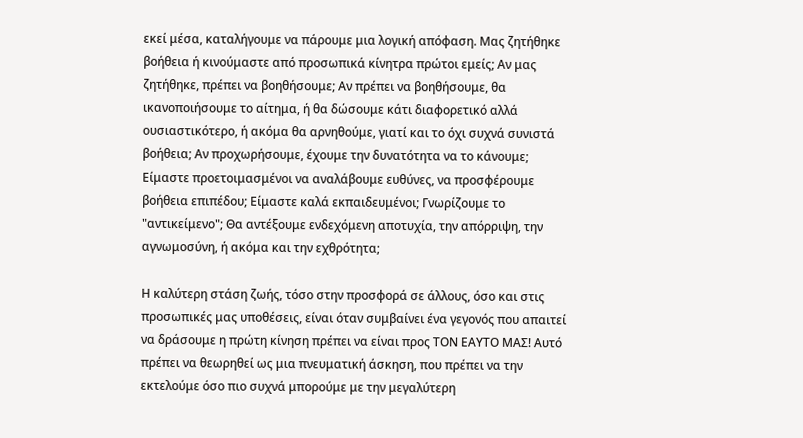εκεί μέσα, καταλήγουμε να πάρουμε μια λογική απόφαση. Μας ζητήθηκε βοήθεια ή κινούμαστε από προσωπικά κίνητρα πρώτοι εμείς; Αν μας ζητήθηκε, πρέπει να βοηθήσουμε; Αν πρέπει να βοηθήσουμε, θα ικανοποιήσουμε το αίτημα, ή θα δώσουμε κάτι διαφορετικό αλλά ουσιαστικότερο, ή ακόμα θα αρνηθούμε, γιατί και το όχι συχνά συνιστά βοήθεια; Αν προχωρήσουμε, έχουμε την δυνατότητα να το κάνουμε; Είμαστε προετοιμασμένοι να αναλάβουμε ευθύνες, να προσφέρουμε βοήθεια επιπέδου; Είμαστε καλά εκπαιδευμένοι; Γνωρίζουμε το "αντικείμενο"; Θα αντέξουμε ενδεχόμενη αποτυχία, την απόρριψη, την αγνωμοσύνη, ή ακόμα και την εχθρότητα;

Η καλύτερη στάση ζωής, τόσο στην προσφορά σε άλλους, όσο και στις προσωπικές μας υποθέσεις, είναι όταν συμβαίνει ένα γεγονός που απαιτεί να δράσουμε η πρώτη κίνηση πρέπει να είναι προς ΤΟΝ ΕΑΥΤΟ ΜΑΣ! Αυτό πρέπει να θεωρηθεί ως μια πνευματική άσκηση, που πρέπει να την εκτελούμε όσο πιο συχνά μπορούμε με την μεγαλύτερη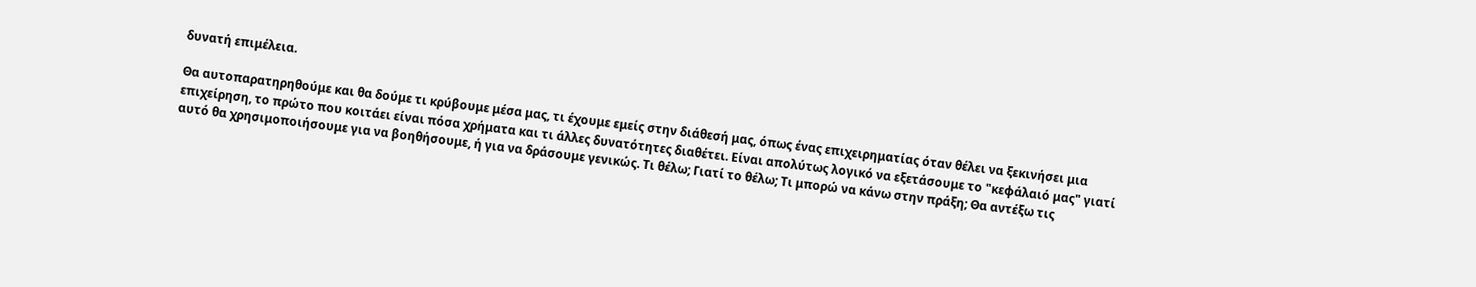δυνατή επιμέλεια.

Θα αυτοπαρατηρηθούμε και θα δούμε τι κρύβουμε μέσα μας, τι έχουμε εμείς στην διάθεσή μας, όπως ένας επιχειρηματίας όταν θέλει να ξεκινήσει μια επιχείρηση, το πρώτο που κοιτάει είναι πόσα χρήματα και τι άλλες δυνατότητες διαθέτει. Είναι απολύτως λογικό να εξετάσουμε το "κεφάλαιό μας" γιατί αυτό θα χρησιμοποιήσουμε για να βοηθήσουμε, ή για να δράσουμε γενικώς. Τι θέλω; Γιατί το θέλω; Τι μπορώ να κάνω στην πράξη; Θα αντέξω τις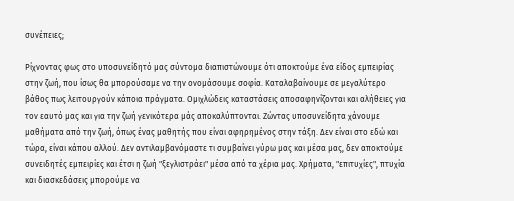συνέπειες;

Ρίχνοντας φως στο υποσυνείδητό μας σύντομα διαπιστώνουμε ότι αποκτούμε ένα είδος εμπειρίας στην ζωή, που ίσως θα μπορούσαμε να την ονομάσουμε σοφία. Καταλαβαίνουμε σε μεγαλύτερο βάθος πως λειτουργούν κάποια πράγματα. Ομιχλώδεις καταστάσεις αποσαφηνίζονται και αλήθειες για τον εαυτό μας και για την ζωή γενικότερα μάς αποκαλύπτονται. Ζώντας υποσυνείδητα χάνουμε μαθήματα από την ζωή, όπως ένας μαθητής που είναι αφηρημένος στην τάξη. Δεν είναι στο εδώ και τώρα, είναι κάπου αλλού. Δεν αντιλαμβανόμαστε τι συμβαίνει γύρω μας και μέσα μας, δεν αποκτούμε συνειδητές εμπειρίες και έτσι η ζωή "ξεγλιστράει" μέσα από τα χέρια μας. Χρήματα, "επιτυχίες", πτυχία και διασκεδάσεις μπορούμε να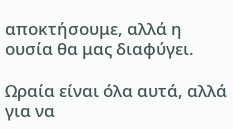αποκτήσουμε, αλλά η ουσία θα μας διαφύγει.

Ωραία είναι όλα αυτά, αλλά για να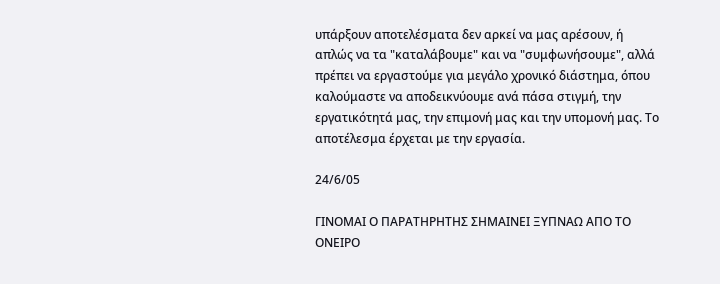υπάρξουν αποτελέσματα δεν αρκεί να μας αρέσουν, ή απλώς να τα "καταλάβουμε" και να "συμφωνήσουμε", αλλά πρέπει να εργαστούμε για μεγάλο χρονικό διάστημα, όπου καλούμαστε να αποδεικνύουμε ανά πάσα στιγμή, την εργατικότητά μας, την επιμονή μας και την υπομονή μας. Το αποτέλεσμα έρχεται με την εργασία.

24/6/05

ΓΙΝΟΜΑΙ Ο ΠΑΡΑΤΗΡΗΤΗΣ ΣΗΜΑΙΝΕΙ ΞΥΠΝΑΩ ΑΠΟ ΤΟ ΟΝΕΙΡΟ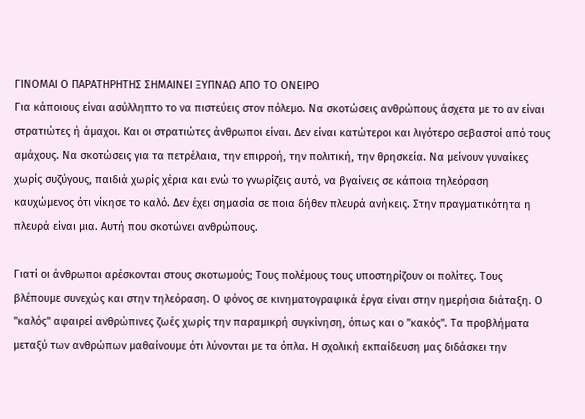ΓΙΝΟΜΑΙ Ο ΠΑΡΑΤΗΡΗΤΗΣ ΣΗΜΑΙΝΕΙ ΞΥΠΝΑΩ ΑΠΟ ΤΟ ΟΝΕΙΡΟ
Για κάποιους είναι ασύλληπτο το να πιστεύεις στον πόλεμο. Να σκοτώσεις ανθρώπους άσχετα με το αν είναι στρατιώτες ή άμαχοι. Και οι στρατιώτες άνθρωποι είναι. Δεν είναι κατώτεροι και λιγότερο σεβαστοί από τους αμάχους. Να σκοτώσεις για τα πετρέλαια, την επιρροή, την πολιτική, την θρησκεία. Να μείνουν γυναίκες χωρίς συζύγους, παιδιά χωρίς χέρια και ενώ το γνωρίζεις αυτό, να βγαίνεις σε κάποια τηλεόραση καυχώμενος ότι νίκησε το καλό. Δεν έχει σημασία σε ποια δήθεν πλευρά ανήκεις. Στην πραγματικότητα η πλευρά είναι μια. Αυτή που σκοτώνει ανθρώπους.

Γιατί οι άνθρωποι αρέσκονται στους σκοτωμούς; Τους πολέμους τους υποστηρίζουν οι πολίτες. Τους βλέπουμε συνεχώς και στην τηλεόραση. Ο φόνος σε κινηματογραφικά έργα είναι στην ημερήσια διάταξη. Ο "καλός" αφαιρεί ανθρώπινες ζωές χωρίς την παραμικρή συγκίνηση, όπως και ο "κακός". Τα προβλήματα μεταξύ των ανθρώπων μαθαίνουμε ότι λύνονται με τα όπλα. Η σχολική εκπαίδευση μας διδάσκει την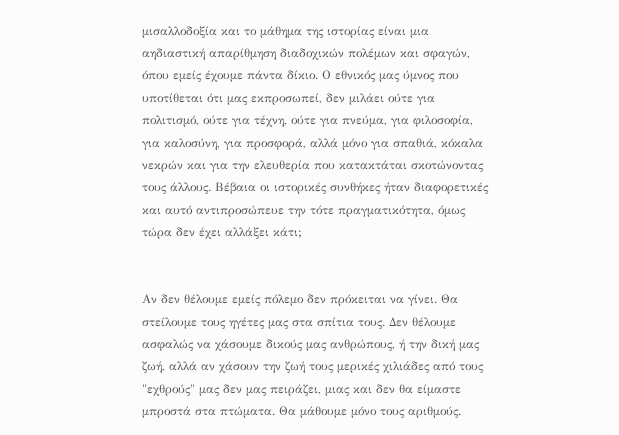μισαλλοδοξία και το μάθημα της ιστορίας είναι μια αηδιαστική απαρίθμηση διαδοχικών πολέμων και σφαγών, όπου εμείς έχουμε πάντα δίκιο. Ο εθνικός μας ύμνος που υποτίθεται ότι μας εκπροσωπεί, δεν μιλάει ούτε για πολιτισμό, ούτε για τέχνη, ούτε για πνεύμα, για φιλοσοφία, για καλοσύνη, για προσφορά, αλλά μόνο για σπαθιά, κόκαλα νεκρών και για την ελευθερία που κατακτάται σκοτώνοντας τους άλλους. Βέβαια οι ιστορικές συνθήκες ήταν διαφορετικές και αυτό αντιπροσώπευε την τότε πραγματικότητα, όμως τώρα δεν έχει αλλάξει κάτι;


Αν δεν θέλουμε εμείς πόλεμο δεν πρόκειται να γίνει. Θα στείλουμε τους ηγέτες μας στα σπίτια τους. Δεν θέλουμε ασφαλώς να χάσουμε δικούς μας ανθρώπους, ή την δική μας ζωή, αλλά αν χάσουν την ζωή τους μερικές χιλιάδες από τους "εχθρούς" μας δεν μας πειράζει, μιας και δεν θα είμαστε μπροστά στα πτώματα. Θα μάθουμε μόνο τους αριθμούς.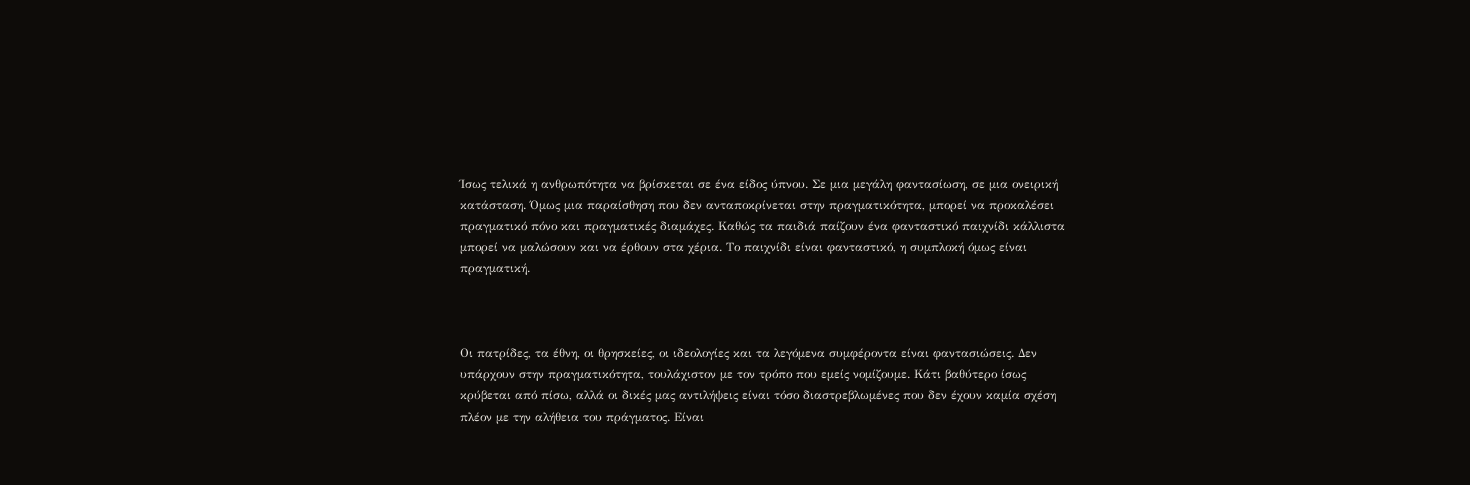Ίσως τελικά η ανθρωπότητα να βρίσκεται σε ένα είδος ύπνου. Σε μια μεγάλη φαντασίωση, σε μια ονειρική κατάσταση. Όμως μια παραίσθηση που δεν ανταποκρίνεται στην πραγματικότητα, μπορεί να προκαλέσει πραγματικό πόνο και πραγματικές διαμάχες. Καθώς τα παιδιά παίζουν ένα φανταστικό παιχνίδι κάλλιστα μπορεί να μαλώσουν και να έρθουν στα χέρια. Το παιχνίδι είναι φανταστικό, η συμπλοκή όμως είναι πραγματική.



Οι πατρίδες, τα έθνη, οι θρησκείες, οι ιδεολογίες και τα λεγόμενα συμφέροντα είναι φαντασιώσεις. Δεν υπάρχουν στην πραγματικότητα, τουλάχιστον με τον τρόπο που εμείς νομίζουμε. Κάτι βαθύτερο ίσως κρύβεται από πίσω, αλλά οι δικές μας αντιλήψεις είναι τόσο διαστρεβλωμένες που δεν έχουν καμία σχέση πλέον με την αλήθεια του πράγματος. Είναι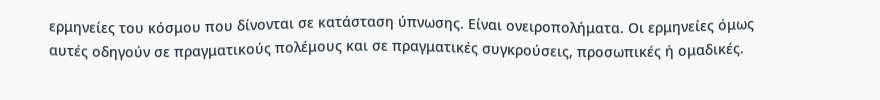ερμηνείες του κόσμου που δίνονται σε κατάσταση ύπνωσης. Είναι ονειροπολήματα. Οι ερμηνείες όμως αυτές οδηγούν σε πραγματικούς πολέμους και σε πραγματικές συγκρούσεις, προσωπικές ή ομαδικές.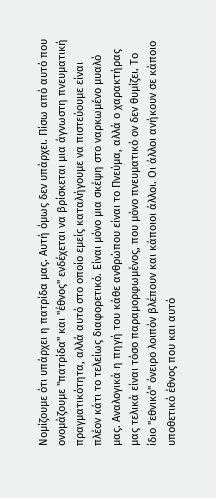Νομίζουμε ότι υπάρχει η πατρίδα μας. Αυτή όμως δεν υπάρχει. Πίσω από αυτό που ονομάζουμε "πατρίδα" και "έθνος" ενδέχεται να βρίσκεται μια άγνωστη πνευματική πραγματικότητα, αλλά αυτό στο οποίο εμείς καταλήγουμε να πιστεύουμε είναι πλέον κάτι το τελείως διαφορετικό. Είναι μόνο μια σκέψη στο ναρκωμένο μυαλό μας. Αναλογικά η πηγή του κάθε ανθρώπου είναι το Πνεύμα, αλλά ο χαρακτήρας μας τελικά είναι τόσο παραμορφωμένος, που μόνο πνευματικό ον δεν θυμίζει. Το ίδιο "εθνικό" όνειρο λοιπόν βλέπουν και κάποιοι άλλοι. Οι άλλοι ανήκουν σε κάποιο υποθετικό έθνος που και αυτό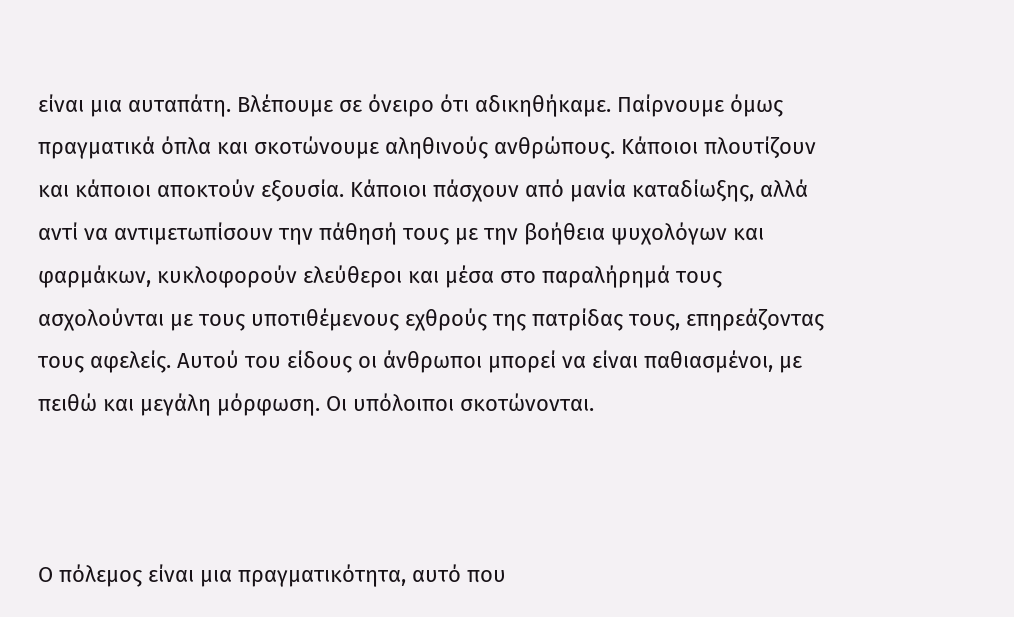είναι μια αυταπάτη. Βλέπουμε σε όνειρο ότι αδικηθήκαμε. Παίρνουμε όμως πραγματικά όπλα και σκοτώνουμε αληθινούς ανθρώπους. Κάποιοι πλουτίζουν και κάποιοι αποκτούν εξουσία. Κάποιοι πάσχουν από μανία καταδίωξης, αλλά αντί να αντιμετωπίσουν την πάθησή τους με την βοήθεια ψυχολόγων και φαρμάκων, κυκλοφορούν ελεύθεροι και μέσα στο παραλήρημά τους ασχολούνται με τους υποτιθέμενους εχθρούς της πατρίδας τους, επηρεάζοντας τους αφελείς. Αυτού του είδους οι άνθρωποι μπορεί να είναι παθιασμένοι, με πειθώ και μεγάλη μόρφωση. Οι υπόλοιποι σκοτώνονται.



Ο πόλεμος είναι μια πραγματικότητα, αυτό που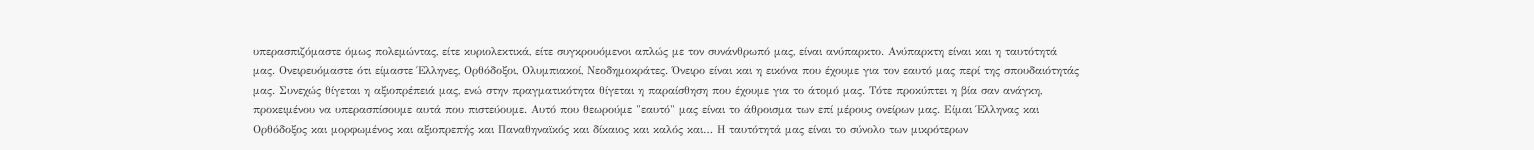υπερασπιζόμαστε όμως πολεμώντας, είτε κυριολεκτικά, είτε συγκρουόμενοι απλώς με τον συνάνθρωπό μας, είναι ανύπαρκτο. Ανύπαρκτη είναι και η ταυτότητά μας. Ονειρευόμαστε ότι είμαστε Έλληνες, Ορθόδοξοι, Ολυμπιακοί, Νεοδημοκράτες. Όνειρο είναι και η εικόνα που έχουμε για τον εαυτό μας περί της σπουδαιότητάς μας. Συνεχώς θίγεται η αξιοπρέπειά μας, ενώ στην πραγματικότητα θίγεται η παραίσθηση που έχουμε για το άτομό μας. Τότε προκύπτει η βία σαν ανάγκη, προκειμένου να υπερασπίσουμε αυτά που πιστεύουμε. Αυτό που θεωρούμε "εαυτό" μας είναι το άθροισμα των επί μέρους ονείρων μας. Είμαι Έλληνας και Ορθόδοξος και μορφωμένος και αξιοπρεπής και Παναθηναϊκός και δίκαιος και καλός και… Η ταυτότητά μας είναι το σύνολο των μικρότερων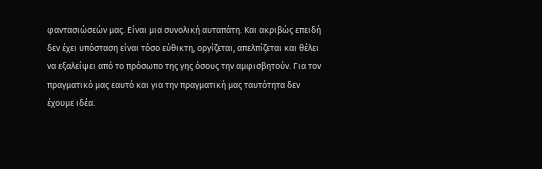φαντασιώσεών μας. Είναι μια συνολική αυταπάτη. Και ακριβώς επειδή δεν έχει υπόσταση είναι τόσο εύθικτη, οργίζεται, απελπίζεται και θέλει να εξαλείψει από το πρόσωπο της γης όσους την αμφισβητούν. Για τον πραγματικό μας εαυτό και για την πραγματική μας ταυτότητα δεν έχουμε ιδέα.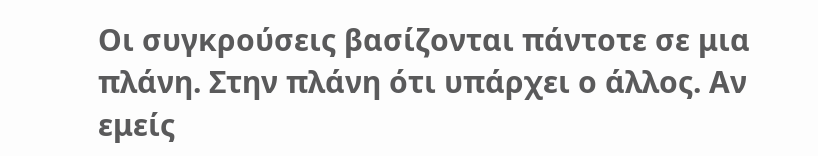Οι συγκρούσεις βασίζονται πάντοτε σε μια πλάνη. Στην πλάνη ότι υπάρχει ο άλλος. Αν εμείς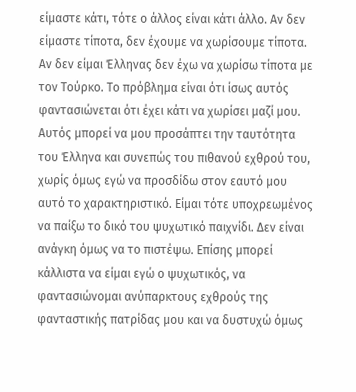είμαστε κάτι, τότε ο άλλος είναι κάτι άλλο. Αν δεν είμαστε τίποτα, δεν έχουμε να χωρίσουμε τίποτα. Αν δεν είμαι Έλληνας δεν έχω να χωρίσω τίποτα με τον Τούρκο. Το πρόβλημα είναι ότι ίσως αυτός φαντασιώνεται ότι έχει κάτι να χωρίσει μαζί μου. Αυτός μπορεί να μου προσάπτει την ταυτότητα του Έλληνα και συνεπώς του πιθανού εχθρού του, χωρίς όμως εγώ να προσδίδω στον εαυτό μου αυτό το χαρακτηριστικό. Είμαι τότε υποχρεωμένος να παίξω το δικό του ψυχωτικό παιχνίδι. Δεν είναι ανάγκη όμως να το πιστέψω. Επίσης μπορεί κάλλιστα να είμαι εγώ ο ψυχωτικός, να φαντασιώνομαι ανύπαρκτους εχθρούς της φανταστικής πατρίδας μου και να δυστυχώ όμως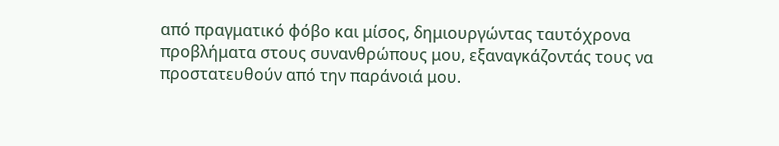από πραγματικό φόβο και μίσος, δημιουργώντας ταυτόχρονα προβλήματα στους συνανθρώπους μου, εξαναγκάζοντάς τους να προστατευθούν από την παράνοιά μου.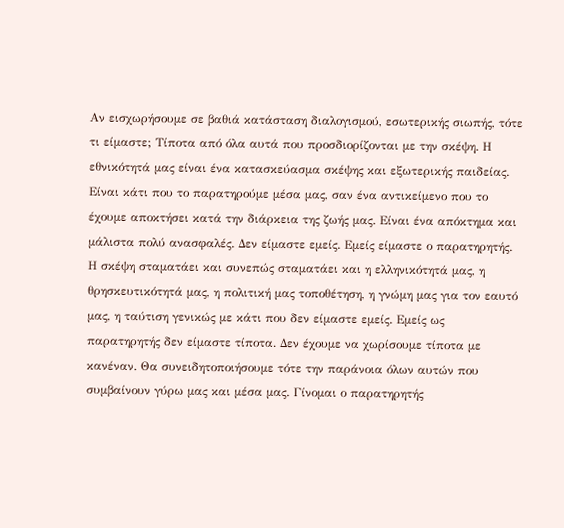Αν εισχωρήσουμε σε βαθιά κατάσταση διαλογισμού, εσωτερικής σιωπής, τότε τι είμαστε; Τίποτα από όλα αυτά που προσδιορίζονται με την σκέψη. Η εθνικότητά μας είναι ένα κατασκεύασμα σκέψης και εξωτερικής παιδείας. Είναι κάτι που το παρατηρούμε μέσα μας, σαν ένα αντικείμενο που το έχουμε αποκτήσει κατά την διάρκεια της ζωής μας. Είναι ένα απόκτημα και μάλιστα πολύ ανασφαλές. Δεν είμαστε εμείς. Εμείς είμαστε ο παρατηρητής. Η σκέψη σταματάει και συνεπώς σταματάει και η ελληνικότητά μας, η θρησκευτικότητά μας, η πολιτική μας τοποθέτηση, η γνώμη μας για τον εαυτό μας, η ταύτιση γενικώς με κάτι που δεν είμαστε εμείς. Εμείς ως παρατηρητής δεν είμαστε τίποτα. Δεν έχουμε να χωρίσουμε τίποτα με κανέναν. Θα συνειδητοποιήσουμε τότε την παράνοια όλων αυτών που συμβαίνουν γύρω μας και μέσα μας. Γίνομαι ο παρατηρητής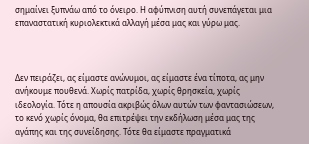σημαίνει ξυπνάω από το όνειρο. Η αφύπνιση αυτή συνεπάγεται μια επαναστατική κυριολεκτικά αλλαγή μέσα μας και γύρω μας.



Δεν πειράζει, ας είμαστε ανώνυμοι, ας είμαστε ένα τίποτα, ας μην ανήκουμε πουθενά. Χωρίς πατρίδα, χωρίς θρησκεία, χωρίς ιδεολογία. Τότε η απουσία ακριβώς όλων αυτών των φαντασιώσεων, το κενό χωρίς όνομα, θα επιτρέψει την εκδήλωση μέσα μας της αγάπης και της συνείδησης. Τότε θα είμαστε πραγματικά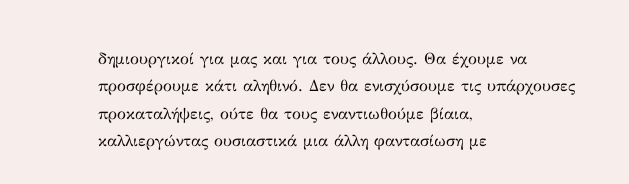δημιουργικοί για μας και για τους άλλους. Θα έχουμε να προσφέρουμε κάτι αληθινό. Δεν θα ενισχύσουμε τις υπάρχουσες προκαταλήψεις, ούτε θα τους εναντιωθούμε βίαια, καλλιεργώντας ουσιαστικά μια άλλη φαντασίωση με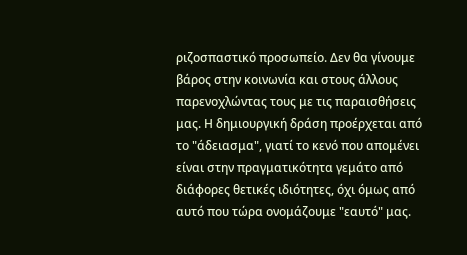ριζοσπαστικό προσωπείο. Δεν θα γίνουμε βάρος στην κοινωνία και στους άλλους παρενοχλώντας τους με τις παραισθήσεις μας. Η δημιουργική δράση προέρχεται από το "άδειασμα", γιατί το κενό που απομένει είναι στην πραγματικότητα γεμάτο από διάφορες θετικές ιδιότητες, όχι όμως από αυτό που τώρα ονομάζουμε "εαυτό" μας.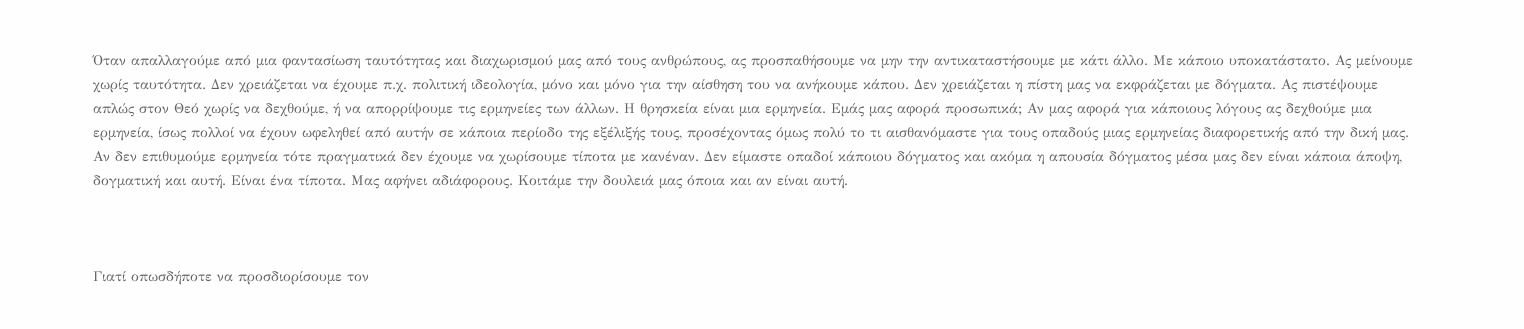Όταν απαλλαγούμε από μια φαντασίωση ταυτότητας και διαχωρισμού μας από τους ανθρώπους, ας προσπαθήσουμε να μην την αντικαταστήσουμε με κάτι άλλο. Με κάποιο υποκατάστατο. Ας μείνουμε χωρίς ταυτότητα. Δεν χρειάζεται να έχουμε π.χ. πολιτική ιδεολογία, μόνο και μόνο για την αίσθηση του να ανήκουμε κάπου. Δεν χρειάζεται η πίστη μας να εκφράζεται με δόγματα. Ας πιστέψουμε απλώς στον Θεό χωρίς να δεχθούμε, ή να απορρίψουμε τις ερμηνείες των άλλων. Η θρησκεία είναι μια ερμηνεία. Εμάς μας αφορά προσωπικά; Αν μας αφορά για κάποιους λόγους ας δεχθούμε μια ερμηνεία, ίσως πολλοί να έχουν ωφεληθεί από αυτήν σε κάποια περίοδο της εξέλιξής τους, προσέχοντας όμως πολύ το τι αισθανόμαστε για τους οπαδούς μιας ερμηνείας διαφορετικής από την δική μας. Αν δεν επιθυμούμε ερμηνεία τότε πραγματικά δεν έχουμε να χωρίσουμε τίποτα με κανέναν. Δεν είμαστε οπαδοί κάποιου δόγματος και ακόμα η απουσία δόγματος μέσα μας δεν είναι κάποια άποψη, δογματική και αυτή. Είναι ένα τίποτα. Μας αφήνει αδιάφορους. Κοιτάμε την δουλειά μας όποια και αν είναι αυτή.



Γιατί οπωσδήποτε να προσδιορίσουμε τον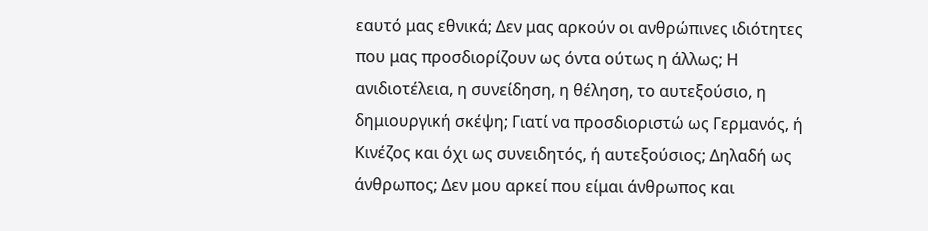εαυτό μας εθνικά; Δεν μας αρκούν οι ανθρώπινες ιδιότητες που μας προσδιορίζουν ως όντα ούτως η άλλως; Η ανιδιοτέλεια, η συνείδηση, η θέληση, το αυτεξούσιο, η δημιουργική σκέψη; Γιατί να προσδιοριστώ ως Γερμανός, ή Κινέζος και όχι ως συνειδητός, ή αυτεξούσιος; Δηλαδή ως άνθρωπος; Δεν μου αρκεί που είμαι άνθρωπος και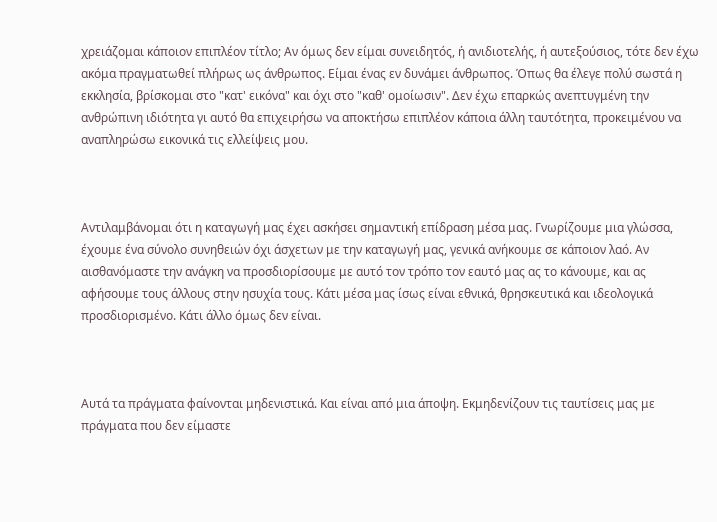χρειάζομαι κάποιον επιπλέον τίτλο; Αν όμως δεν είμαι συνειδητός, ή ανιδιοτελής, ή αυτεξούσιος, τότε δεν έχω ακόμα πραγματωθεί πλήρως ως άνθρωπος. Είμαι ένας εν δυνάμει άνθρωπος. Όπως θα έλεγε πολύ σωστά η εκκλησία, βρίσκομαι στο "κατ' εικόνα" και όχι στο "καθ' ομοίωσιν". Δεν έχω επαρκώς ανεπτυγμένη την ανθρώπινη ιδιότητα γι αυτό θα επιχειρήσω να αποκτήσω επιπλέον κάποια άλλη ταυτότητα, προκειμένου να αναπληρώσω εικονικά τις ελλείψεις μου.



Αντιλαμβάνομαι ότι η καταγωγή μας έχει ασκήσει σημαντική επίδραση μέσα μας. Γνωρίζουμε μια γλώσσα, έχουμε ένα σύνολο συνηθειών όχι άσχετων με την καταγωγή μας, γενικά ανήκουμε σε κάποιον λαό. Αν αισθανόμαστε την ανάγκη να προσδιορίσουμε με αυτό τον τρόπο τον εαυτό μας ας το κάνουμε, και ας αφήσουμε τους άλλους στην ησυχία τους. Κάτι μέσα μας ίσως είναι εθνικά, θρησκευτικά και ιδεολογικά προσδιορισμένο. Κάτι άλλο όμως δεν είναι.



Αυτά τα πράγματα φαίνονται μηδενιστικά. Και είναι από μια άποψη. Εκμηδενίζουν τις ταυτίσεις μας με πράγματα που δεν είμαστε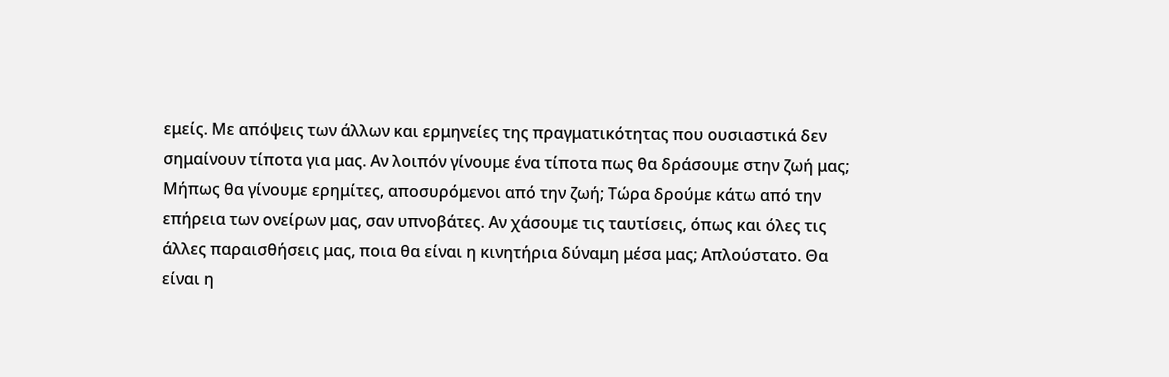εμείς. Με απόψεις των άλλων και ερμηνείες της πραγματικότητας που ουσιαστικά δεν σημαίνουν τίποτα για μας. Αν λοιπόν γίνουμε ένα τίποτα πως θα δράσουμε στην ζωή μας; Μήπως θα γίνουμε ερημίτες, αποσυρόμενοι από την ζωή; Τώρα δρούμε κάτω από την επήρεια των ονείρων μας, σαν υπνοβάτες. Αν χάσουμε τις ταυτίσεις, όπως και όλες τις άλλες παραισθήσεις μας, ποια θα είναι η κινητήρια δύναμη μέσα μας; Απλούστατο. Θα είναι η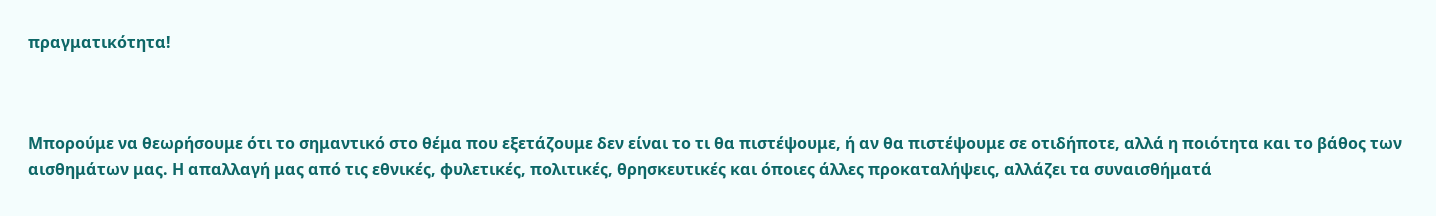πραγματικότητα!



Μπορούμε να θεωρήσουμε ότι το σημαντικό στο θέμα που εξετάζουμε δεν είναι το τι θα πιστέψουμε, ή αν θα πιστέψουμε σε οτιδήποτε, αλλά η ποιότητα και το βάθος των αισθημάτων μας. Η απαλλαγή μας από τις εθνικές, φυλετικές, πολιτικές, θρησκευτικές και όποιες άλλες προκαταλήψεις, αλλάζει τα συναισθήματά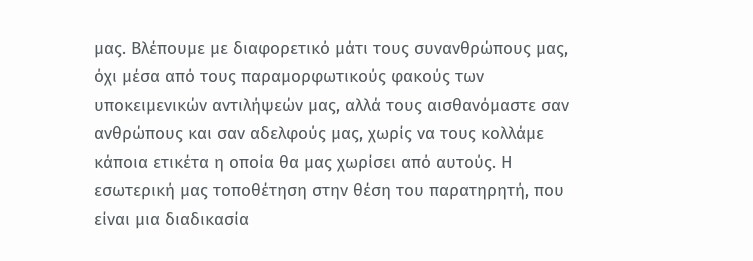μας. Βλέπουμε με διαφορετικό μάτι τους συνανθρώπους μας, όχι μέσα από τους παραμορφωτικούς φακούς των υποκειμενικών αντιλήψεών μας, αλλά τους αισθανόμαστε σαν ανθρώπους και σαν αδελφούς μας, χωρίς να τους κολλάμε κάποια ετικέτα η οποία θα μας χωρίσει από αυτούς. Η εσωτερική μας τοποθέτηση στην θέση του παρατηρητή, που είναι μια διαδικασία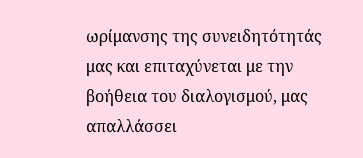ωρίμανσης της συνειδητότητάς μας και επιταχύνεται με την βοήθεια του διαλογισμού, μας απαλλάσσει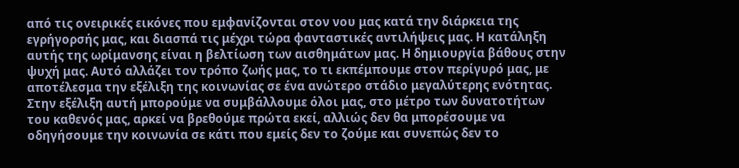από τις ονειρικές εικόνες που εμφανίζονται στον νου μας κατά την διάρκεια της εγρήγορσής μας, και διασπά τις μέχρι τώρα φανταστικές αντιλήψεις μας. Η κατάληξη αυτής της ωρίμανσης είναι η βελτίωση των αισθημάτων μας. Η δημιουργία βάθους στην ψυχή μας. Αυτό αλλάζει τον τρόπο ζωής μας, το τι εκπέμπουμε στον περίγυρό μας, με αποτέλεσμα την εξέλιξη της κοινωνίας σε ένα ανώτερο στάδιο μεγαλύτερης ενότητας. Στην εξέλιξη αυτή μπορούμε να συμβάλλουμε όλοι μας, στο μέτρο των δυνατοτήτων του καθενός μας, αρκεί να βρεθούμε πρώτα εκεί, αλλιώς δεν θα μπορέσουμε να οδηγήσουμε την κοινωνία σε κάτι που εμείς δεν το ζούμε και συνεπώς δεν το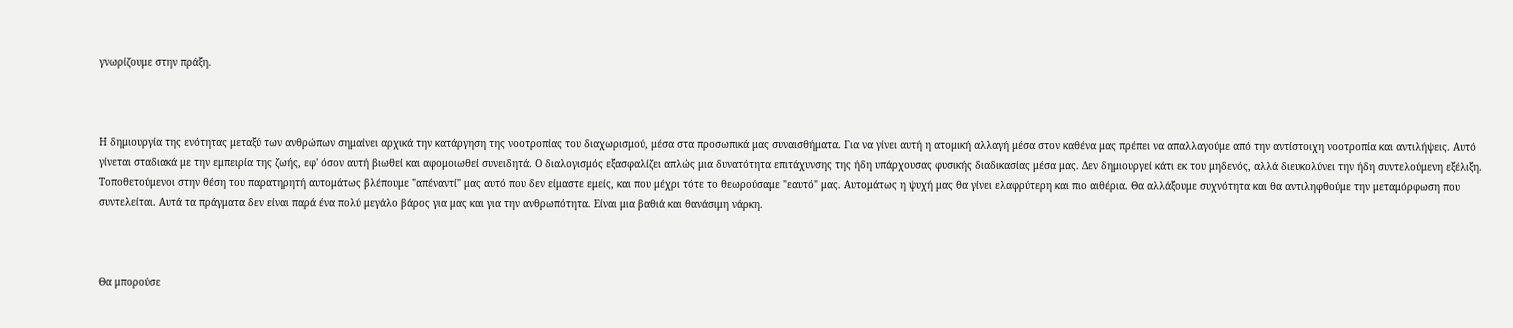γνωρίζουμε στην πράξη.



Η δημιουργία της ενότητας μεταξύ των ανθρώπων σημαίνει αρχικά την κατάργηση της νοοτροπίας του διαχωρισμού, μέσα στα προσωπικά μας συναισθήματα. Για να γίνει αυτή η ατομική αλλαγή μέσα στον καθένα μας πρέπει να απαλλαγούμε από την αντίστοιχη νοοτροπία και αντιλήψεις. Αυτό γίνεται σταδιακά με την εμπειρία της ζωής, εφ' όσον αυτή βιωθεί και αφομοιωθεί συνειδητά. Ο διαλογισμός εξασφαλίζει απλώς μια δυνατότητα επιτάχυνσης της ήδη υπάρχουσας φυσικής διαδικασίας μέσα μας. Δεν δημιουργεί κάτι εκ του μηδενός, αλλά διευκολύνει την ήδη συντελούμενη εξέλιξη. Τοποθετούμενοι στην θέση του παρατηρητή αυτομάτως βλέπουμε "απέναντί" μας αυτό που δεν είμαστε εμείς, και που μέχρι τότε το θεωρούσαμε "εαυτό" μας. Αυτομάτως η ψυχή μας θα γίνει ελαφρύτερη και πιο αιθέρια. Θα αλλάξουμε συχνότητα και θα αντιληφθούμε την μεταμόρφωση που συντελείται. Αυτά τα πράγματα δεν είναι παρά ένα πολύ μεγάλο βάρος για μας και για την ανθρωπότητα. Είναι μια βαθιά και θανάσιμη νάρκη.



Θα μπορούσε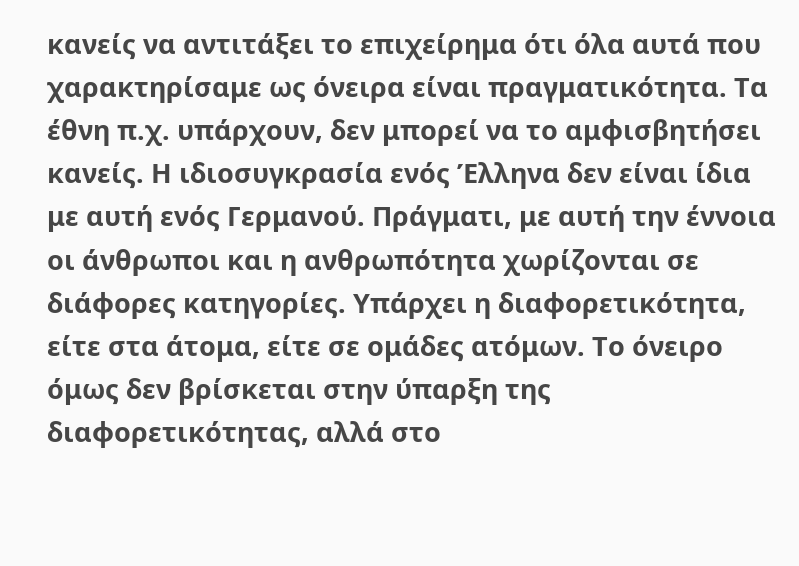κανείς να αντιτάξει το επιχείρημα ότι όλα αυτά που χαρακτηρίσαμε ως όνειρα είναι πραγματικότητα. Τα έθνη π.χ. υπάρχουν, δεν μπορεί να το αμφισβητήσει κανείς. Η ιδιοσυγκρασία ενός Έλληνα δεν είναι ίδια με αυτή ενός Γερμανού. Πράγματι, με αυτή την έννοια οι άνθρωποι και η ανθρωπότητα χωρίζονται σε διάφορες κατηγορίες. Υπάρχει η διαφορετικότητα, είτε στα άτομα, είτε σε ομάδες ατόμων. Το όνειρο όμως δεν βρίσκεται στην ύπαρξη της διαφορετικότητας, αλλά στο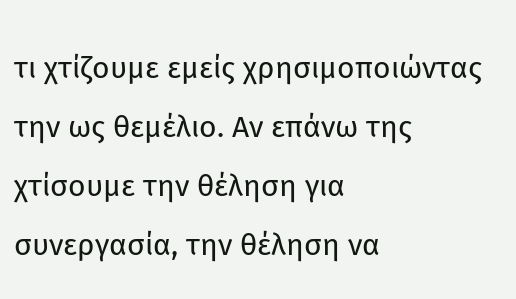τι χτίζουμε εμείς χρησιμοποιώντας την ως θεμέλιο. Αν επάνω της χτίσουμε την θέληση για συνεργασία, την θέληση να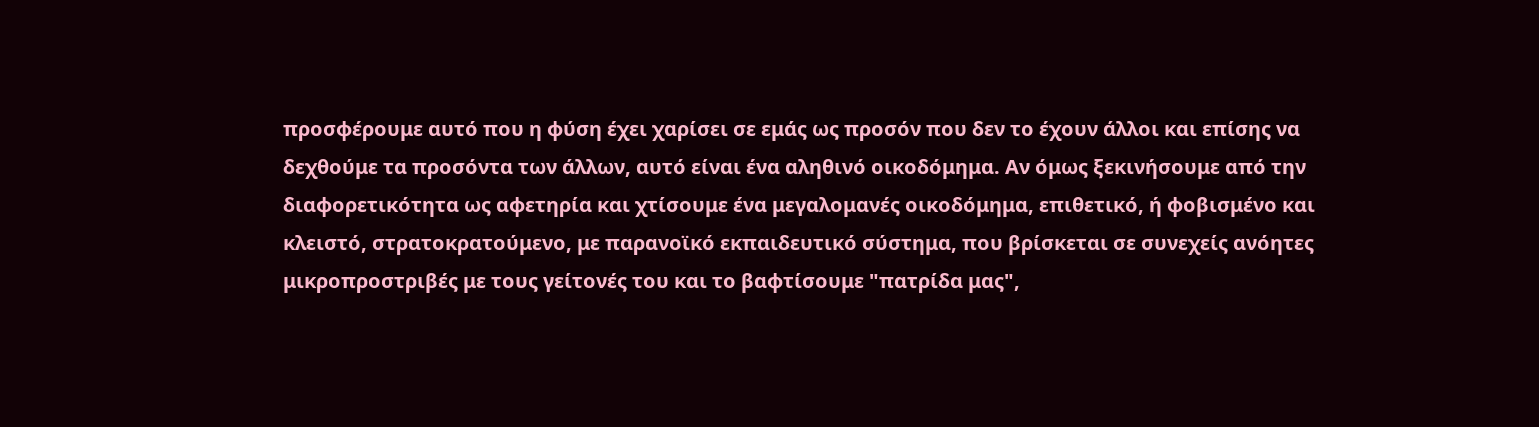προσφέρουμε αυτό που η φύση έχει χαρίσει σε εμάς ως προσόν που δεν το έχουν άλλοι και επίσης να δεχθούμε τα προσόντα των άλλων, αυτό είναι ένα αληθινό οικοδόμημα. Αν όμως ξεκινήσουμε από την διαφορετικότητα ως αφετηρία και χτίσουμε ένα μεγαλομανές οικοδόμημα, επιθετικό, ή φοβισμένο και κλειστό, στρατοκρατούμενο, με παρανοϊκό εκπαιδευτικό σύστημα, που βρίσκεται σε συνεχείς ανόητες μικροπροστριβές με τους γείτονές του και το βαφτίσουμε "πατρίδα μας",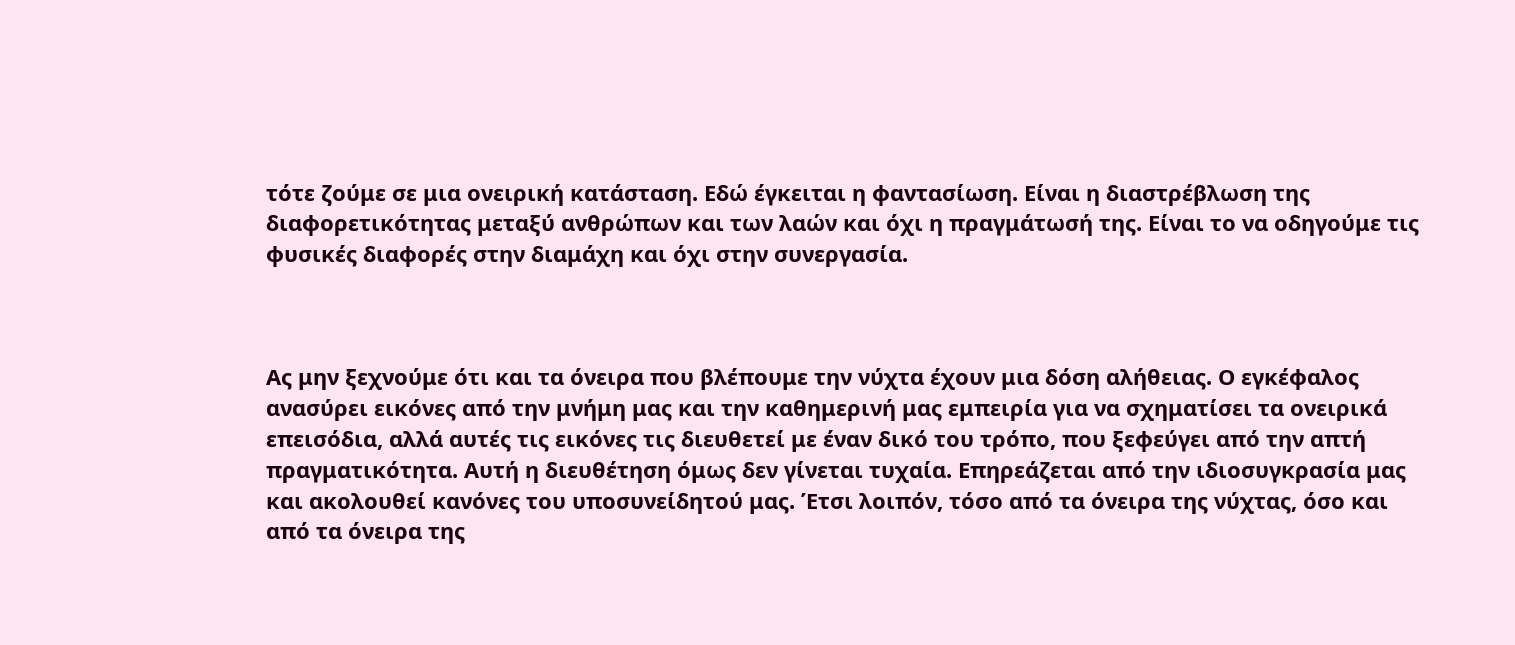τότε ζούμε σε μια ονειρική κατάσταση. Εδώ έγκειται η φαντασίωση. Είναι η διαστρέβλωση της διαφορετικότητας μεταξύ ανθρώπων και των λαών και όχι η πραγμάτωσή της. Είναι το να οδηγούμε τις φυσικές διαφορές στην διαμάχη και όχι στην συνεργασία.



Ας μην ξεχνούμε ότι και τα όνειρα που βλέπουμε την νύχτα έχουν μια δόση αλήθειας. Ο εγκέφαλος ανασύρει εικόνες από την μνήμη μας και την καθημερινή μας εμπειρία για να σχηματίσει τα ονειρικά επεισόδια, αλλά αυτές τις εικόνες τις διευθετεί με έναν δικό του τρόπο, που ξεφεύγει από την απτή πραγματικότητα. Αυτή η διευθέτηση όμως δεν γίνεται τυχαία. Επηρεάζεται από την ιδιοσυγκρασία μας και ακολουθεί κανόνες του υποσυνείδητού μας. Έτσι λοιπόν, τόσο από τα όνειρα της νύχτας, όσο και από τα όνειρα της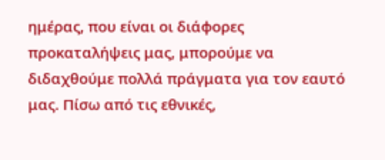ημέρας, που είναι οι διάφορες προκαταλήψεις μας, μπορούμε να διδαχθούμε πολλά πράγματα για τον εαυτό μας. Πίσω από τις εθνικές,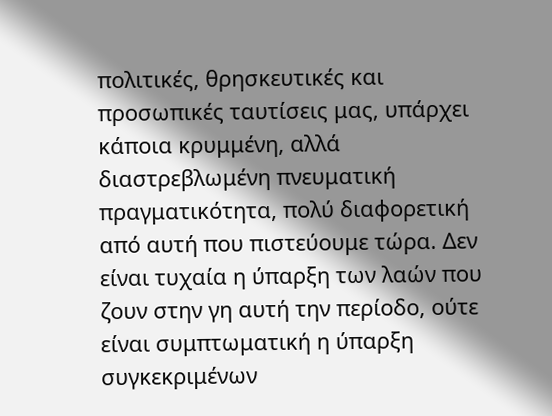πολιτικές, θρησκευτικές και προσωπικές ταυτίσεις μας, υπάρχει κάποια κρυμμένη, αλλά διαστρεβλωμένη πνευματική πραγματικότητα, πολύ διαφορετική από αυτή που πιστεύουμε τώρα. Δεν είναι τυχαία η ύπαρξη των λαών που ζουν στην γη αυτή την περίοδο, ούτε είναι συμπτωματική η ύπαρξη συγκεκριμένων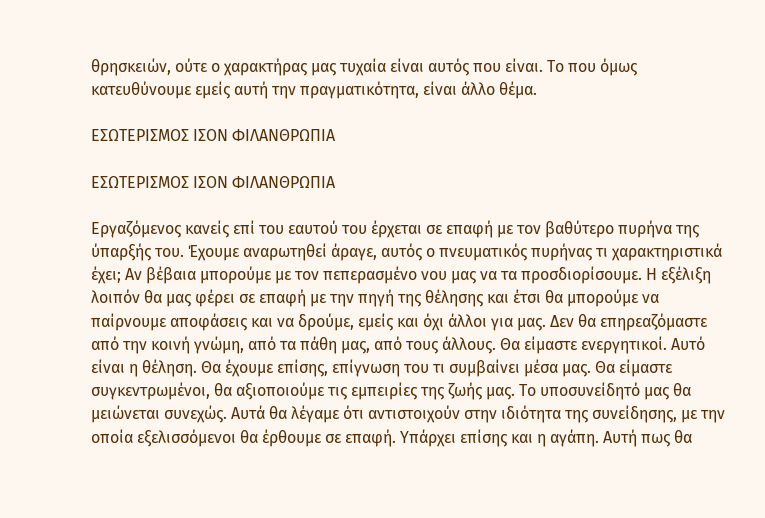θρησκειών, ούτε ο χαρακτήρας μας τυχαία είναι αυτός που είναι. Το που όμως κατευθύνουμε εμείς αυτή την πραγματικότητα, είναι άλλο θέμα.

ΕΣΩΤΕΡΙΣΜΟΣ ΙΣΟΝ ΦΙΛΑΝΘΡΩΠΙΑ

ΕΣΩΤΕΡΙΣΜΟΣ ΙΣΟΝ ΦΙΛΑΝΘΡΩΠΙΑ

Εργαζόμενος κανείς επί του εαυτού του έρχεται σε επαφή με τον βαθύτερο πυρήνα της ύπαρξής του. Έχουμε αναρωτηθεί άραγε, αυτός ο πνευματικός πυρήνας τι χαρακτηριστικά έχει; Αν βέβαια μπορούμε με τον πεπερασμένο νου μας να τα προσδιορίσουμε. Η εξέλιξη λοιπόν θα μας φέρει σε επαφή με την πηγή της θέλησης και έτσι θα μπορούμε να παίρνουμε αποφάσεις και να δρούμε, εμείς και όχι άλλοι για μας. Δεν θα επηρεαζόμαστε από την κοινή γνώμη, από τα πάθη μας, από τους άλλους. Θα είμαστε ενεργητικοί. Αυτό είναι η θέληση. Θα έχουμε επίσης, επίγνωση του τι συμβαίνει μέσα μας. Θα είμαστε συγκεντρωμένοι, θα αξιοποιούμε τις εμπειρίες της ζωής μας. Το υποσυνείδητό μας θα μειώνεται συνεχώς. Αυτά θα λέγαμε ότι αντιστοιχούν στην ιδιότητα της συνείδησης, με την οποία εξελισσόμενοι θα έρθουμε σε επαφή. Υπάρχει επίσης και η αγάπη. Αυτή πως θα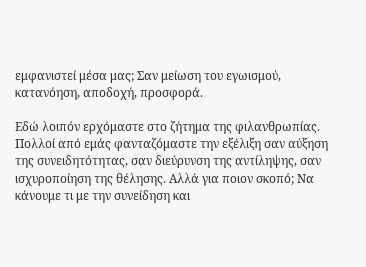εμφανιστεί μέσα μας; Σαν μείωση του εγωισμού, κατανόηση, αποδοχή, προσφορά.

Εδώ λοιπόν ερχόμαστε στο ζήτημα της φιλανθρωπίας. Πολλοί από εμάς φανταζόμαστε την εξέλιξη σαν αύξηση της συνειδητότητας, σαν διεύρυνση της αντίληψης, σαν ισχυροποίηση της θέλησης. Αλλά για ποιον σκοπό; Να κάνουμε τι με την συνείδηση και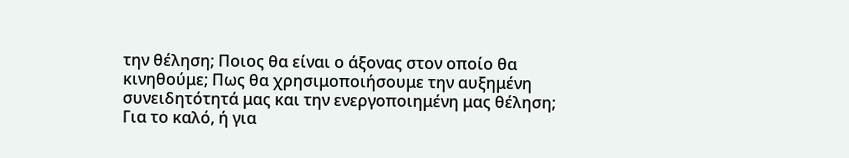την θέληση; Ποιος θα είναι ο άξονας στον οποίο θα κινηθούμε; Πως θα χρησιμοποιήσουμε την αυξημένη συνειδητότητά μας και την ενεργοποιημένη μας θέληση; Για το καλό, ή για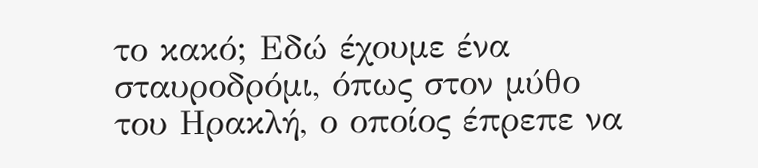το κακό; Εδώ έχουμε ένα σταυροδρόμι, όπως στον μύθο του Ηρακλή, ο οποίος έπρεπε να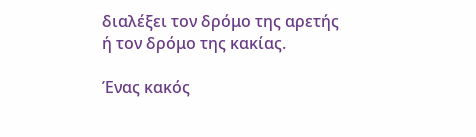διαλέξει τον δρόμο της αρετής ή τον δρόμο της κακίας.

Ένας κακός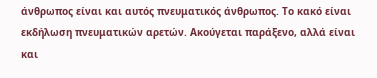άνθρωπος είναι και αυτός πνευματικός άνθρωπος. Το κακό είναι εκδήλωση πνευματικών αρετών. Ακούγεται παράξενο, αλλά είναι και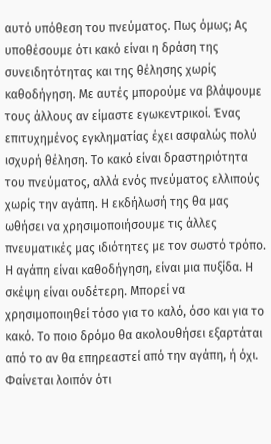αυτό υπόθεση του πνεύματος. Πως όμως; Ας υποθέσουμε ότι κακό είναι η δράση της συνειδητότητας και της θέλησης χωρίς καθοδήγηση. Με αυτές μπορούμε να βλάψουμε τους άλλους αν είμαστε εγωκεντρικοί. Ένας επιτυχημένος εγκληματίας έχει ασφαλώς πολύ ισχυρή θέληση. Το κακό είναι δραστηριότητα του πνεύματος, αλλά ενός πνεύματος ελλιπούς χωρίς την αγάπη. Η εκδήλωσή της θα μας ωθήσει να χρησιμοποιήσουμε τις άλλες πνευματικές μας ιδιότητες με τον σωστό τρόπο. Η αγάπη είναι καθοδήγηση, είναι μια πυξίδα. Η σκέψη είναι ουδέτερη. Μπορεί να χρησιμοποιηθεί τόσο για το καλό, όσο και για το κακό. Το ποιο δρόμο θα ακολουθήσει εξαρτάται από το αν θα επηρεαστεί από την αγάπη, ή όχι. Φαίνεται λοιπόν ότι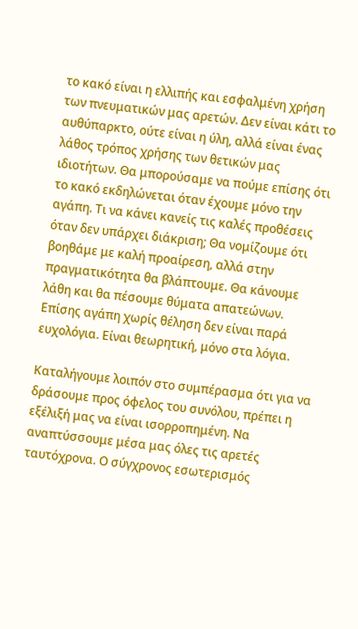το κακό είναι η ελλιπής και εσφαλμένη χρήση των πνευματικών μας αρετών. Δεν είναι κάτι το αυθύπαρκτο, ούτε είναι η ύλη, αλλά είναι ένας λάθος τρόπος χρήσης των θετικών μας ιδιοτήτων. Θα μπορούσαμε να πούμε επίσης ότι το κακό εκδηλώνεται όταν έχουμε μόνο την αγάπη. Τι να κάνει κανείς τις καλές προθέσεις όταν δεν υπάρχει διάκριση; Θα νομίζουμε ότι βοηθάμε με καλή προαίρεση, αλλά στην πραγματικότητα θα βλάπτουμε. Θα κάνουμε λάθη και θα πέσουμε θύματα απατεώνων. Επίσης αγάπη χωρίς θέληση δεν είναι παρά ευχολόγια. Είναι θεωρητική, μόνο στα λόγια.

Καταλήγουμε λοιπόν στο συμπέρασμα ότι για να δράσουμε προς όφελος του συνόλου, πρέπει η εξέλιξή μας να είναι ισορροπημένη. Να αναπτύσσουμε μέσα μας όλες τις αρετές ταυτόχρονα. Ο σύγχρονος εσωτερισμός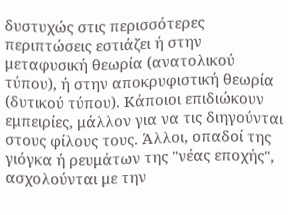δυστυχώς στις περισσότερες περιπτώσεις εστιάζει ή στην μεταφυσική θεωρία (ανατολικού τύπου), ή στην αποκρυφιστική θεωρία (δυτικού τύπου). Κάποιοι επιδιώκουν εμπειρίες, μάλλον για να τις διηγούνται στους φίλους τους. Άλλοι, οπαδοί της γιόγκα ή ρευμάτων της "νέας εποχής", ασχολούνται με την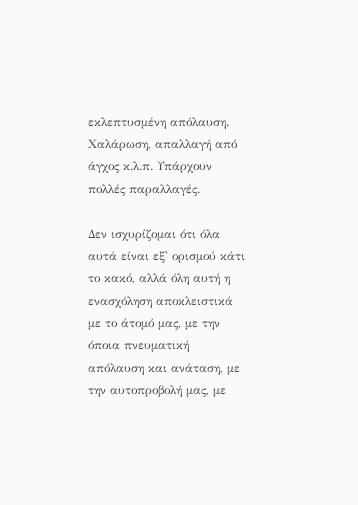εκλεπτυσμένη απόλαυση. Χαλάρωση, απαλλαγή από άγχος κ.λ.π. Υπάρχουν πολλές παραλλαγές.

Δεν ισχυρίζομαι ότι όλα αυτά είναι εξ' ορισμού κάτι το κακό, αλλά όλη αυτή η ενασχόληση αποκλειστικά με το άτομό μας, με την όποια πνευματική απόλαυση και ανάταση, με την αυτοπροβολή μας, με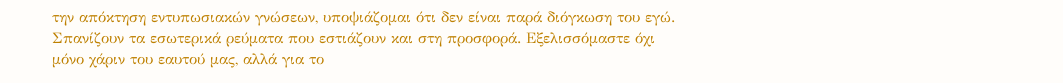την απόκτηση εντυπωσιακών γνώσεων, υποψιάζομαι ότι δεν είναι παρά διόγκωση του εγώ. Σπανίζουν τα εσωτερικά ρεύματα που εστιάζουν και στη προσφορά. Εξελισσόμαστε όχι μόνο χάριν του εαυτού μας, αλλά για το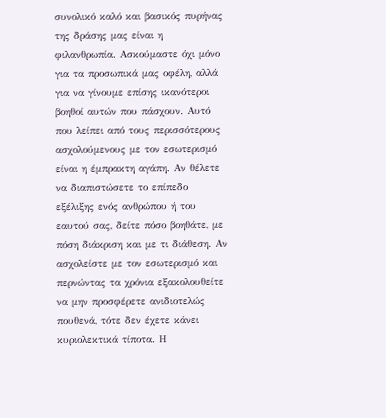συνολικό καλό και βασικός πυρήνας της δράσης μας είναι η φιλανθρωπία. Ασκούμαστε όχι μόνο για τα προσωπικά μας οφέλη, αλλά για να γίνουμε επίσης ικανότεροι βοηθοί αυτών που πάσχουν. Αυτό που λείπει από τους περισσότερους ασχολούμενους με τον εσωτερισμό είναι η έμπρακτη αγάπη. Αν θέλετε να διαπιστώσετε το επίπεδο εξέλιξης ενός ανθρώπου ή του εαυτού σας, δείτε πόσο βοηθάτε, με πόση διάκριση και με τι διάθεση. Αν ασχολείστε με τον εσωτερισμό και περνώντας τα χρόνια εξακολουθείτε να μην προσφέρετε ανιδιοτελώς πουθενά, τότε δεν έχετε κάνει κυριολεκτικά τίποτα. Η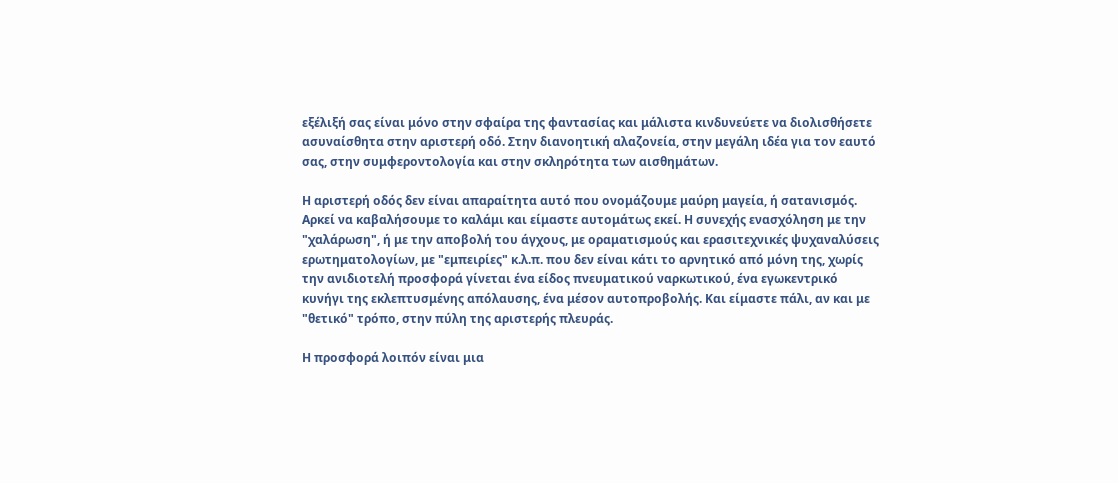εξέλιξή σας είναι μόνο στην σφαίρα της φαντασίας και μάλιστα κινδυνεύετε να διολισθήσετε ασυναίσθητα στην αριστερή οδό. Στην διανοητική αλαζονεία, στην μεγάλη ιδέα για τον εαυτό σας, στην συμφεροντολογία και στην σκληρότητα των αισθημάτων.

Η αριστερή οδός δεν είναι απαραίτητα αυτό που ονομάζουμε μαύρη μαγεία, ή σατανισμός. Αρκεί να καβαλήσουμε το καλάμι και είμαστε αυτομάτως εκεί. Η συνεχής ενασχόληση με την "χαλάρωση", ή με την αποβολή του άγχους, με οραματισμούς και ερασιτεχνικές ψυχαναλύσεις ερωτηματολογίων, με "εμπειρίες" κ.λ.π. που δεν είναι κάτι το αρνητικό από μόνη της, χωρίς την ανιδιοτελή προσφορά γίνεται ένα είδος πνευματικού ναρκωτικού, ένα εγωκεντρικό κυνήγι της εκλεπτυσμένης απόλαυσης, ένα μέσον αυτοπροβολής. Και είμαστε πάλι, αν και με "θετικό" τρόπο, στην πύλη της αριστερής πλευράς.

Η προσφορά λοιπόν είναι μια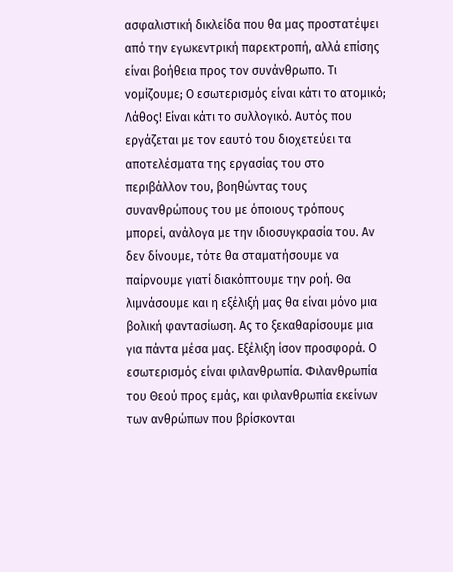ασφαλιστική δικλείδα που θα μας προστατέψει από την εγωκεντρική παρεκτροπή, αλλά επίσης είναι βοήθεια προς τον συνάνθρωπο. Τι νομίζουμε; Ο εσωτερισμός είναι κάτι το ατομικό; Λάθος! Είναι κάτι το συλλογικό. Αυτός που εργάζεται με τον εαυτό του διοχετεύει τα αποτελέσματα της εργασίας του στο περιβάλλον του, βοηθώντας τους συνανθρώπους του με όποιους τρόπους μπορεί, ανάλογα με την ιδιοσυγκρασία του. Αν δεν δίνουμε, τότε θα σταματήσουμε να παίρνουμε γιατί διακόπτουμε την ροή. Θα λιμνάσουμε και η εξέλιξή μας θα είναι μόνο μια βολική φαντασίωση. Ας το ξεκαθαρίσουμε μια για πάντα μέσα μας. Εξέλιξη ίσον προσφορά. Ο εσωτερισμός είναι φιλανθρωπία. Φιλανθρωπία του Θεού προς εμάς, και φιλανθρωπία εκείνων των ανθρώπων που βρίσκονται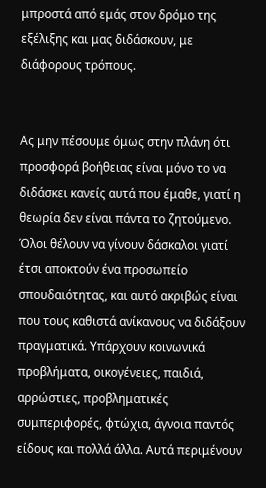μπροστά από εμάς στον δρόμο της εξέλιξης και μας διδάσκουν, με διάφορους τρόπους.


Ας μην πέσουμε όμως στην πλάνη ότι προσφορά βοήθειας είναι μόνο το να διδάσκει κανείς αυτά που έμαθε, γιατί η θεωρία δεν είναι πάντα το ζητούμενο. Όλοι θέλουν να γίνουν δάσκαλοι γιατί έτσι αποκτούν ένα προσωπείο σπουδαιότητας, και αυτό ακριβώς είναι που τους καθιστά ανίκανους να διδάξουν πραγματικά. Υπάρχουν κοινωνικά προβλήματα, οικογένειες, παιδιά, αρρώστιες, προβληματικές συμπεριφορές, φτώχια, άγνοια παντός είδους και πολλά άλλα. Αυτά περιμένουν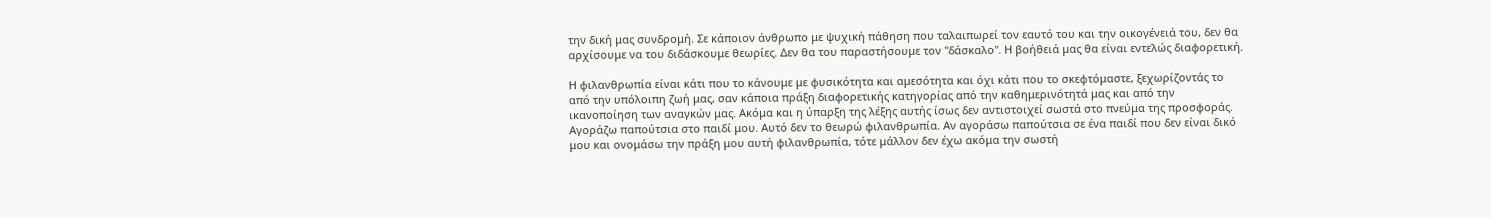την δική μας συνδρομή. Σε κάποιον άνθρωπο με ψυχική πάθηση που ταλαιπωρεί τον εαυτό του και την οικογένειά του, δεν θα αρχίσουμε να του διδάσκουμε θεωρίες. Δεν θα του παραστήσουμε τον "δάσκαλο". Η βοήθειά μας θα είναι εντελώς διαφορετική.

Η φιλανθρωπία είναι κάτι που το κάνουμε με φυσικότητα και αμεσότητα και όχι κάτι που το σκεφτόμαστε, ξεχωρίζοντάς το από την υπόλοιπη ζωή μας, σαν κάποια πράξη διαφορετικής κατηγορίας από την καθημερινότητά μας και από την ικανοποίηση των αναγκών μας. Ακόμα και η ύπαρξη της λέξης αυτής ίσως δεν αντιστοιχεί σωστά στο πνεύμα της προσφοράς. Αγοράζω παπούτσια στο παιδί μου. Αυτό δεν το θεωρώ φιλανθρωπία. Αν αγοράσω παπούτσια σε ένα παιδί που δεν είναι δικό μου και ονομάσω την πράξη μου αυτή φιλανθρωπία, τότε μάλλον δεν έχω ακόμα την σωστή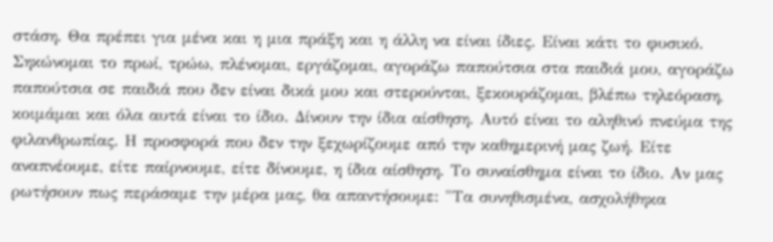στάση. Θα πρέπει για μένα και η μια πράξη και η άλλη να είναι ίδιες. Είναι κάτι το φυσικό. Σηκώνομαι το πρωί, τρώω, πλένομαι, εργάζομαι, αγοράζω παπούτσια στα παιδιά μου, αγοράζω παπούτσια σε παιδιά που δεν είναι δικά μου και στερούνται, ξεκουράζομαι, βλέπω τηλεόραση, κοιμάμαι και όλα αυτά είναι το ίδιο. Δίνουν την ίδια αίσθηση. Αυτό είναι το αληθινό πνεύμα της φιλανθρωπίας. Η προσφορά που δεν την ξεχωρίζουμε από την καθημερινή μας ζωή. Είτε αναπνέουμε, είτε παίρνουμε, είτε δίνουμε, η ίδια αίσθηση. Το συναίσθημα είναι το ίδιο. Αν μας ρωτήσουν πως περάσαμε την μέρα μας, θα απαντήσουμε: "Τα συνηθισμένα, ασχολήθηκα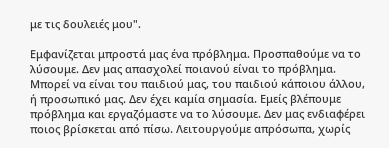με τις δουλειές μου".

Εμφανίζεται μπροστά μας ένα πρόβλημα. Προσπαθούμε να το λύσουμε. Δεν μας απασχολεί ποιανού είναι το πρόβλημα. Μπορεί να είναι του παιδιού μας, του παιδιού κάποιου άλλου, ή προσωπικό μας. Δεν έχει καμία σημασία. Εμείς βλέπουμε πρόβλημα και εργαζόμαστε να το λύσουμε. Δεν μας ενδιαφέρει ποιος βρίσκεται από πίσω. Λειτουργούμε απρόσωπα, χωρίς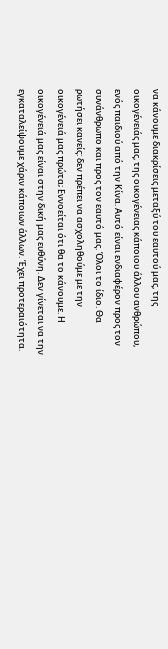να κάνουμε διακρίσεις μεταξύ του εαυτού μας, της οικογένειάς μας, της οικογένειας κάποιου άλλου ανθρώπου, ενός παιδιού από την Κίνα. Αυτό είναι ενδιαφέρον προς τον συνάνθρωπο και προς τον εαυτό μας. Όλοι το ίδιο. Θα ρωτήσει κανείς: δεν πρέπει να ασχοληθούμε με την οικογένειά μας πρώτα; Εννοείται ότι θα το κάνουμε. Η οικογένειά μας είναι στην δική μας ευθύνη. Δεν γίνεται να την εγκαταλείψουμε χάριν κάποιων άλλων. Έχει προτεραιότητα.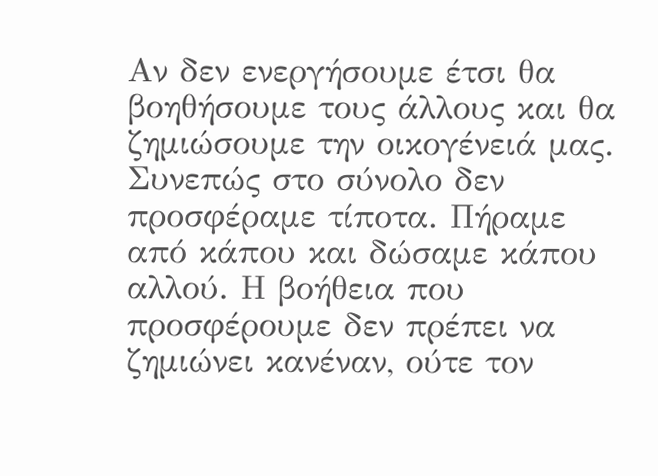Αν δεν ενεργήσουμε έτσι θα βοηθήσουμε τους άλλους και θα ζημιώσουμε την οικογένειά μας. Συνεπώς στο σύνολο δεν προσφέραμε τίποτα. Πήραμε από κάπου και δώσαμε κάπου αλλού. Η βοήθεια που προσφέρουμε δεν πρέπει να ζημιώνει κανέναν, ούτε τον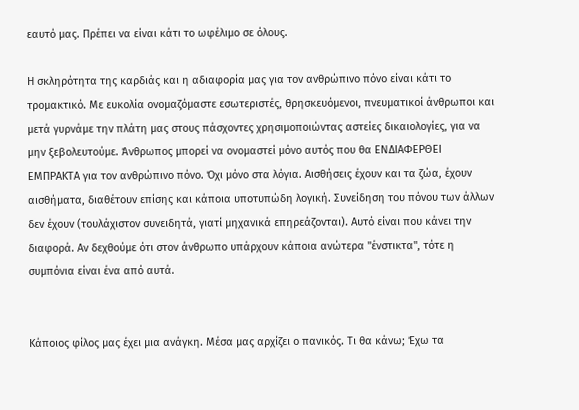εαυτό μας. Πρέπει να είναι κάτι το ωφέλιμο σε όλους.

Η σκληρότητα της καρδιάς και η αδιαφορία μας για τον ανθρώπινο πόνο είναι κάτι το τρομακτικό. Με ευκολία ονομαζόμαστε εσωτεριστές, θρησκευόμενοι, πνευματικοί άνθρωποι και μετά γυρνάμε την πλάτη μας στους πάσχοντες χρησιμοποιώντας αστείες δικαιολογίες, για να μην ξεβολευτούμε. Άνθρωπος μπορεί να ονομαστεί μόνο αυτός που θα ΕΝΔΙΑΦΕΡΘΕΙ ΕΜΠΡΑΚΤΑ για τον ανθρώπινο πόνο. Όχι μόνο στα λόγια. Αισθήσεις έχουν και τα ζώα, έχουν αισθήματα, διαθέτουν επίσης και κάποια υποτυπώδη λογική. Συνείδηση του πόνου των άλλων δεν έχουν (τουλάχιστον συνειδητά, γιατί μηχανικά επηρεάζονται). Αυτό είναι που κάνει την διαφορά. Αν δεχθούμε ότι στον άνθρωπο υπάρχουν κάποια ανώτερα "ένστικτα", τότε η συμπόνια είναι ένα από αυτά.


Κάποιος φίλος μας έχει μια ανάγκη. Μέσα μας αρχίζει ο πανικός. Τι θα κάνω; Έχω τα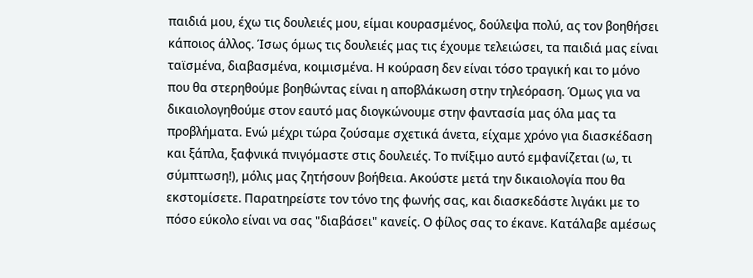παιδιά μου, έχω τις δουλειές μου, είμαι κουρασμένος, δούλεψα πολύ, ας τον βοηθήσει κάποιος άλλος. Ίσως όμως τις δουλειές μας τις έχουμε τελειώσει, τα παιδιά μας είναι ταϊσμένα, διαβασμένα, κοιμισμένα. Η κούραση δεν είναι τόσο τραγική και το μόνο που θα στερηθούμε βοηθώντας είναι η αποβλάκωση στην τηλεόραση. Όμως για να δικαιολογηθούμε στον εαυτό μας διογκώνουμε στην φαντασία μας όλα μας τα προβλήματα. Ενώ μέχρι τώρα ζούσαμε σχετικά άνετα, είχαμε χρόνο για διασκέδαση και ξάπλα, ξαφνικά πνιγόμαστε στις δουλειές. Το πνίξιμο αυτό εμφανίζεται (ω, τι σύμπτωση!), μόλις μας ζητήσουν βοήθεια. Ακούστε μετά την δικαιολογία που θα εκστομίσετε. Παρατηρείστε τον τόνο της φωνής σας, και διασκεδάστε λιγάκι με το πόσο εύκολο είναι να σας "διαβάσει" κανείς. Ο φίλος σας το έκανε. Κατάλαβε αμέσως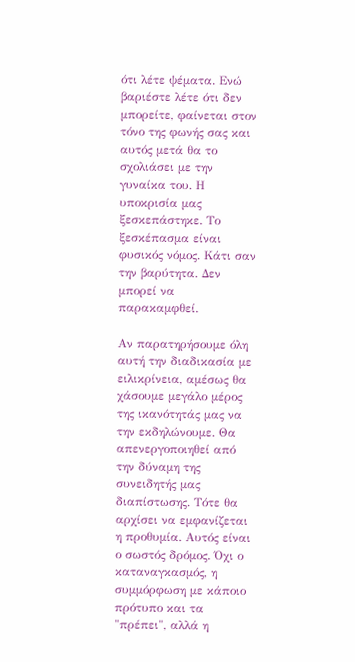ότι λέτε ψέματα. Ενώ βαριέστε λέτε ότι δεν μπορείτε, φαίνεται στον τόνο της φωνής σας και αυτός μετά θα το σχολιάσει με την γυναίκα του. Η υποκρισία μας ξεσκεπάστηκε. Το ξεσκέπασμα είναι φυσικός νόμος. Κάτι σαν την βαρύτητα. Δεν μπορεί να παρακαμφθεί.

Αν παρατηρήσουμε όλη αυτή την διαδικασία με ειλικρίνεια, αμέσως θα χάσουμε μεγάλο μέρος της ικανότητάς μας να την εκδηλώνουμε. Θα απενεργοποιηθεί από την δύναμη της συνειδητής μας διαπίστωσης. Τότε θα αρχίσει να εμφανίζεται η προθυμία. Αυτός είναι ο σωστός δρόμος. Όχι ο καταναγκασμός, η συμμόρφωση με κάποιο πρότυπο και τα "πρέπει", αλλά η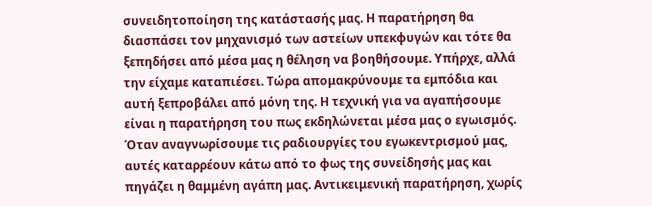συνειδητοποίηση της κατάστασής μας. Η παρατήρηση θα διασπάσει τον μηχανισμό των αστείων υπεκφυγών και τότε θα ξεπηδήσει από μέσα μας η θέληση να βοηθήσουμε. Υπήρχε, αλλά την είχαμε καταπιέσει. Τώρα απομακρύνουμε τα εμπόδια και αυτή ξεπροβάλει από μόνη της. Η τεχνική για να αγαπήσουμε είναι η παρατήρηση του πως εκδηλώνεται μέσα μας ο εγωισμός. Όταν αναγνωρίσουμε τις ραδιουργίες του εγωκεντρισμού μας, αυτές καταρρέουν κάτω από το φως της συνείδησής μας και πηγάζει η θαμμένη αγάπη μας. Αντικειμενική παρατήρηση, χωρίς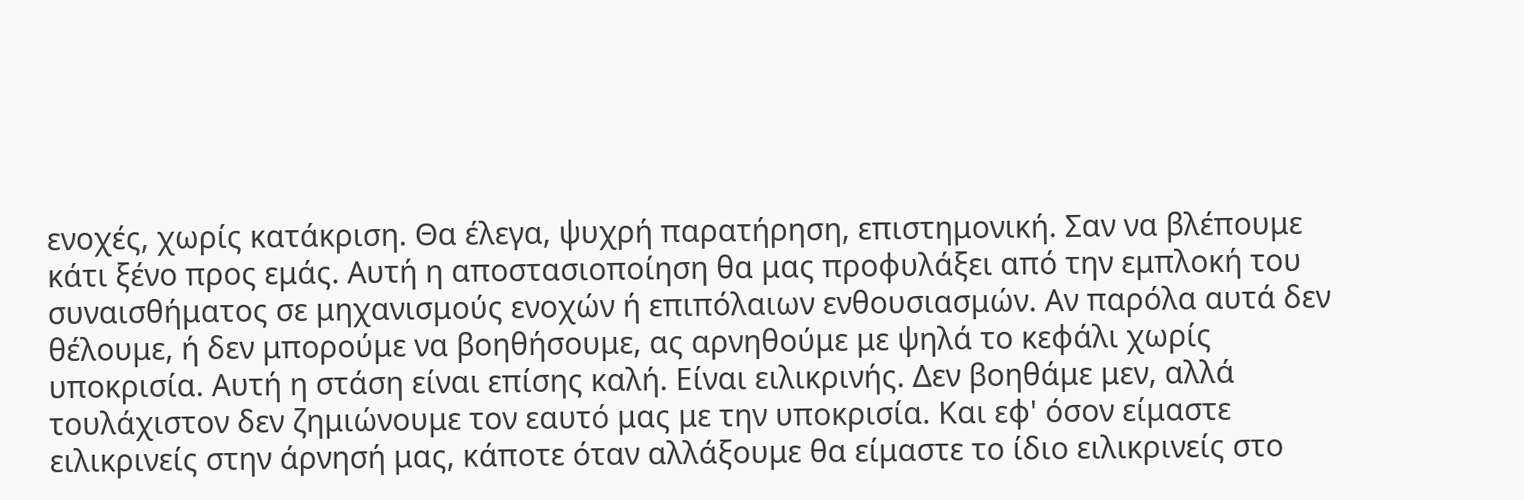ενοχές, χωρίς κατάκριση. Θα έλεγα, ψυχρή παρατήρηση, επιστημονική. Σαν να βλέπουμε κάτι ξένο προς εμάς. Αυτή η αποστασιοποίηση θα μας προφυλάξει από την εμπλοκή του συναισθήματος σε μηχανισμούς ενοχών ή επιπόλαιων ενθουσιασμών. Αν παρόλα αυτά δεν θέλουμε, ή δεν μπορούμε να βοηθήσουμε, ας αρνηθούμε με ψηλά το κεφάλι χωρίς υποκρισία. Αυτή η στάση είναι επίσης καλή. Είναι ειλικρινής. Δεν βοηθάμε μεν, αλλά τουλάχιστον δεν ζημιώνουμε τον εαυτό μας με την υποκρισία. Και εφ' όσον είμαστε ειλικρινείς στην άρνησή μας, κάποτε όταν αλλάξουμε θα είμαστε το ίδιο ειλικρινείς στο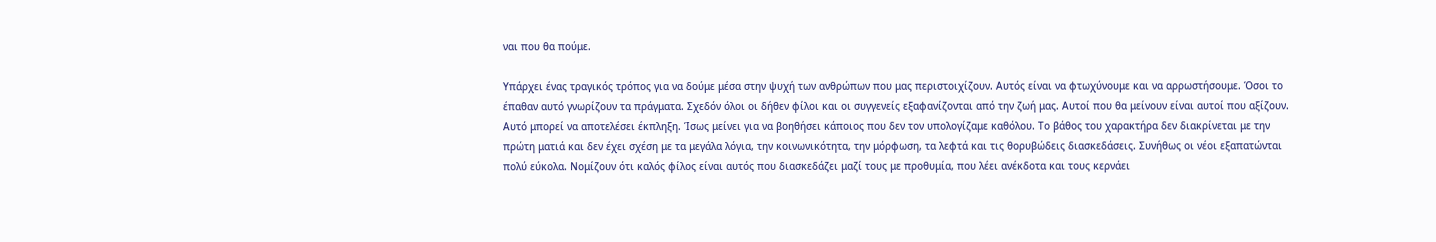ναι που θα πούμε.

Υπάρχει ένας τραγικός τρόπος για να δούμε μέσα στην ψυχή των ανθρώπων που μας περιστοιχίζουν. Αυτός είναι να φτωχύνουμε και να αρρωστήσουμε. Όσοι το έπαθαν αυτό γνωρίζουν τα πράγματα. Σχεδόν όλοι οι δήθεν φίλοι και οι συγγενείς εξαφανίζονται από την ζωή μας. Αυτοί που θα μείνουν είναι αυτοί που αξίζουν. Αυτό μπορεί να αποτελέσει έκπληξη. Ίσως μείνει για να βοηθήσει κάποιος που δεν τον υπολογίζαμε καθόλου. Το βάθος του χαρακτήρα δεν διακρίνεται με την πρώτη ματιά και δεν έχει σχέση με τα μεγάλα λόγια, την κοινωνικότητα, την μόρφωση, τα λεφτά και τις θορυβώδεις διασκεδάσεις. Συνήθως οι νέοι εξαπατώνται πολύ εύκολα. Νομίζουν ότι καλός φίλος είναι αυτός που διασκεδάζει μαζί τους με προθυμία, που λέει ανέκδοτα και τους κερνάει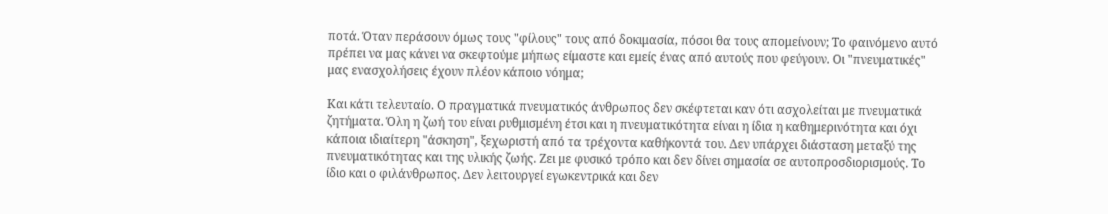ποτά. Όταν περάσουν όμως τους "φίλους" τους από δοκιμασία, πόσοι θα τους απομείνουν; Το φαινόμενο αυτό πρέπει να μας κάνει να σκεφτούμε μήπως είμαστε και εμείς ένας από αυτούς που φεύγουν. Οι "πνευματικές" μας ενασχολήσεις έχουν πλέον κάποιο νόημα;

Και κάτι τελευταίο. Ο πραγματικά πνευματικός άνθρωπος δεν σκέφτεται καν ότι ασχολείται με πνευματικά ζητήματα. Όλη η ζωή του είναι ρυθμισμένη έτσι και η πνευματικότητα είναι η ίδια η καθημερινότητα και όχι κάποια ιδιαίτερη "άσκηση", ξεχωριστή από τα τρέχοντα καθήκοντά του. Δεν υπάρχει διάσταση μεταξύ της πνευματικότητας και της υλικής ζωής. Ζει με φυσικό τρόπο και δεν δίνει σημασία σε αυτοπροσδιορισμούς. Το ίδιο και ο φιλάνθρωπος. Δεν λειτουργεί εγωκεντρικά και δεν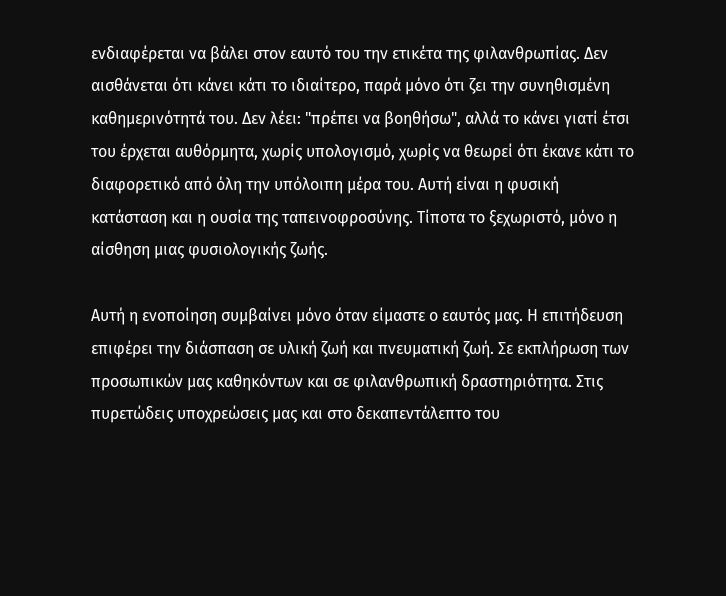ενδιαφέρεται να βάλει στον εαυτό του την ετικέτα της φιλανθρωπίας. Δεν αισθάνεται ότι κάνει κάτι το ιδιαίτερο, παρά μόνο ότι ζει την συνηθισμένη καθημερινότητά του. Δεν λέει: "πρέπει να βοηθήσω", αλλά το κάνει γιατί έτσι του έρχεται αυθόρμητα, χωρίς υπολογισμό, χωρίς να θεωρεί ότι έκανε κάτι το διαφορετικό από όλη την υπόλοιπη μέρα του. Αυτή είναι η φυσική κατάσταση και η ουσία της ταπεινοφροσύνης. Τίποτα το ξεχωριστό, μόνο η αίσθηση μιας φυσιολογικής ζωής.

Αυτή η ενοποίηση συμβαίνει μόνο όταν είμαστε ο εαυτός μας. Η επιτήδευση επιφέρει την διάσπαση σε υλική ζωή και πνευματική ζωή. Σε εκπλήρωση των προσωπικών μας καθηκόντων και σε φιλανθρωπική δραστηριότητα. Στις πυρετώδεις υποχρεώσεις μας και στο δεκαπεντάλεπτο του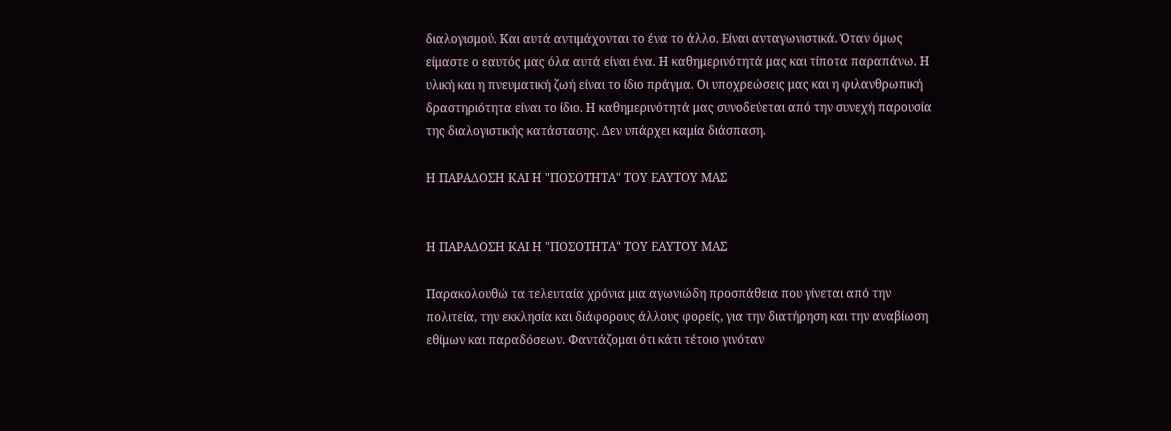διαλογισμού. Και αυτά αντιμάχονται το ένα το άλλο. Είναι ανταγωνιστικά. Όταν όμως είμαστε ο εαυτός μας όλα αυτά είναι ένα. Η καθημερινότητά μας και τίποτα παραπάνω. Η υλική και η πνευματική ζωή είναι το ίδιο πράγμα. Οι υποχρεώσεις μας και η φιλανθρωπική δραστηριότητα είναι το ίδιο. Η καθημερινότητά μας συνοδεύεται από την συνεχή παρουσία της διαλογιστικής κατάστασης. Δεν υπάρχει καμία διάσπαση.

Η ΠΑΡΑΔΟΣΗ ΚΑΙ Η "ΠΟΣΟΤΗΤΑ" ΤΟΥ ΕΑΥΤΟΥ ΜΑΣ


Η ΠΑΡΑΔΟΣΗ ΚΑΙ Η "ΠΟΣΟΤΗΤΑ" ΤΟΥ ΕΑΥΤΟΥ ΜΑΣ

Παρακολουθώ τα τελευταία χρόνια μια αγωνιώδη προσπάθεια που γίνεται από την πολιτεία, την εκκλησία και διάφορους άλλους φορείς, για την διατήρηση και την αναβίωση εθίμων και παραδόσεων. Φαντάζομαι ότι κάτι τέτοιο γινόταν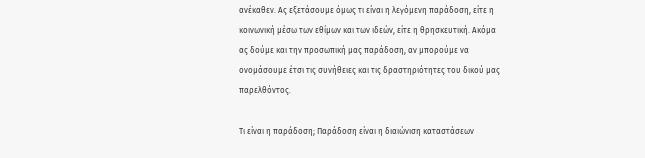ανέκαθεν. Ας εξετάσουμε όμως τι είναι η λεγόμενη παράδοση, είτε η κοινωνική μέσω των εθίμων και των ιδεών, είτε η θρησκευτική. Ακόμα ας δούμε και την προσωπική μας παράδοση, αν μπορούμε να ονομάσουμε έτσι τις συνήθειες και τις δραστηριότητες του δικού μας παρελθόντος.

Τι είναι η παράδοση; Παράδοση είναι η διαιώνιση καταστάσεων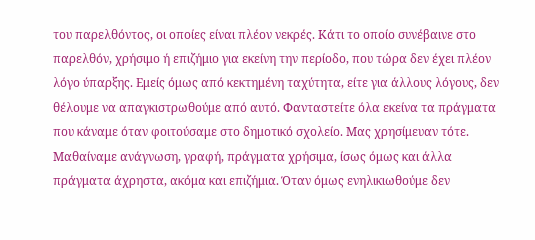του παρελθόντος, οι οποίες είναι πλέον νεκρές. Κάτι το οποίο συνέβαινε στο παρελθόν, χρήσιμο ή επιζήμιο για εκείνη την περίοδο, που τώρα δεν έχει πλέον λόγο ύπαρξης. Εμείς όμως από κεκτημένη ταχύτητα, είτε για άλλους λόγους, δεν θέλουμε να απαγκιστρωθούμε από αυτό. Φανταστείτε όλα εκείνα τα πράγματα που κάναμε όταν φοιτούσαμε στο δημοτικό σχολείο. Μας χρησίμευαν τότε. Μαθαίναμε ανάγνωση, γραφή, πράγματα χρήσιμα, ίσως όμως και άλλα πράγματα άχρηστα, ακόμα και επιζήμια. Όταν όμως ενηλικιωθούμε δεν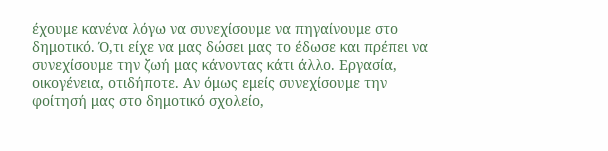έχουμε κανένα λόγω να συνεχίσουμε να πηγαίνουμε στο δημοτικό. Ό,τι είχε να μας δώσει μας το έδωσε και πρέπει να συνεχίσουμε την ζωή μας κάνοντας κάτι άλλο. Εργασία, οικογένεια, οτιδήποτε. Αν όμως εμείς συνεχίσουμε την φοίτησή μας στο δημοτικό σχολείο,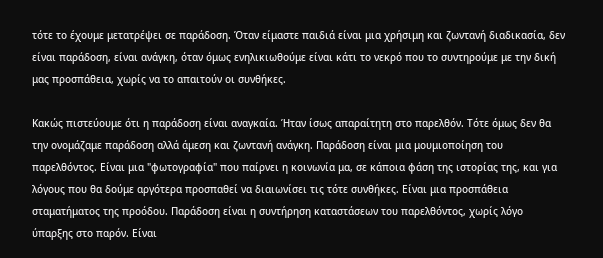τότε το έχουμε μετατρέψει σε παράδοση. Όταν είμαστε παιδιά είναι μια χρήσιμη και ζωντανή διαδικασία, δεν είναι παράδοση, είναι ανάγκη, όταν όμως ενηλικιωθούμε είναι κάτι το νεκρό που το συντηρούμε με την δική μας προσπάθεια, χωρίς να το απαιτούν οι συνθήκες.

Κακώς πιστεύουμε ότι η παράδοση είναι αναγκαία. Ήταν ίσως απαραίτητη στο παρελθόν. Τότε όμως δεν θα την ονομάζαμε παράδοση αλλά άμεση και ζωντανή ανάγκη. Παράδοση είναι μια μουμιοποίηση του παρελθόντος. Είναι μια "φωτογραφία" που παίρνει η κοινωνία μα, σε κάποια φάση της ιστορίας της, και για λόγους που θα δούμε αργότερα προσπαθεί να διαιωνίσει τις τότε συνθήκες. Είναι μια προσπάθεια σταματήματος της προόδου. Παράδοση είναι η συντήρηση καταστάσεων του παρελθόντος, χωρίς λόγο ύπαρξης στο παρόν. Είναι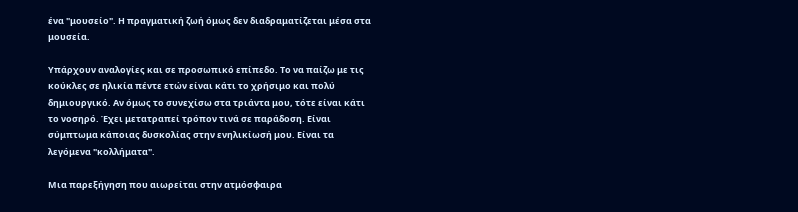ένα "μουσείο". Η πραγματική ζωή όμως δεν διαδραματίζεται μέσα στα μουσεία.

Υπάρχουν αναλογίες και σε προσωπικό επίπεδο. Το να παίζω με τις κούκλες σε ηλικία πέντε ετών είναι κάτι το χρήσιμο και πολύ δημιουργικό. Αν όμως το συνεχίσω στα τριάντα μου, τότε είναι κάτι το νοσηρό. Έχει μετατραπεί τρόπον τινά σε παράδοση. Είναι σύμπτωμα κάποιας δυσκολίας στην ενηλικίωσή μου. Είναι τα λεγόμενα "κολλήματα".

Μια παρεξήγηση που αιωρείται στην ατμόσφαιρα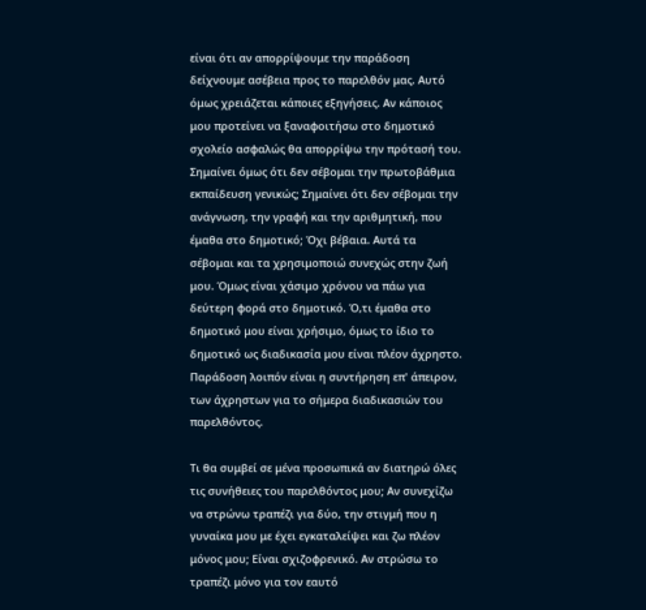είναι ότι αν απορρίψουμε την παράδοση δείχνουμε ασέβεια προς το παρελθόν μας. Αυτό όμως χρειάζεται κάποιες εξηγήσεις. Αν κάποιος μου προτείνει να ξαναφοιτήσω στο δημοτικό σχολείο ασφαλώς θα απορρίψω την πρότασή του. Σημαίνει όμως ότι δεν σέβομαι την πρωτοβάθμια εκπαίδευση γενικώς; Σημαίνει ότι δεν σέβομαι την ανάγνωση, την γραφή και την αριθμητική, που έμαθα στο δημοτικό; Όχι βέβαια. Αυτά τα σέβομαι και τα χρησιμοποιώ συνεχώς στην ζωή μου. Όμως είναι χάσιμο χρόνου να πάω για δεύτερη φορά στο δημοτικό. Ό,τι έμαθα στο δημοτικό μου είναι χρήσιμο, όμως το ίδιο το δημοτικό ως διαδικασία μου είναι πλέον άχρηστο. Παράδοση λοιπόν είναι η συντήρηση επ' άπειρον, των άχρηστων για το σήμερα διαδικασιών του παρελθόντος.

Τι θα συμβεί σε μένα προσωπικά αν διατηρώ όλες τις συνήθειες του παρελθόντος μου; Αν συνεχίζω να στρώνω τραπέζι για δύο, την στιγμή που η γυναίκα μου με έχει εγκαταλείψει και ζω πλέον μόνος μου; Είναι σχιζοφρενικό. Αν στρώσω το τραπέζι μόνο για τον εαυτό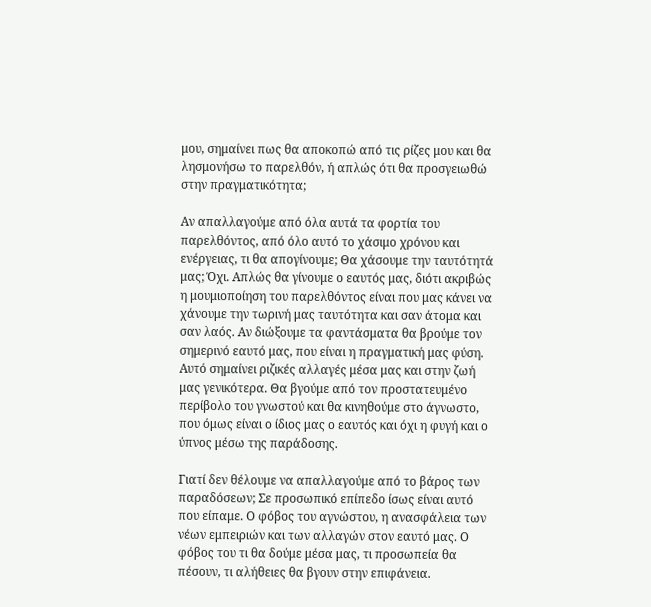μου, σημαίνει πως θα αποκοπώ από τις ρίζες μου και θα λησμονήσω το παρελθόν, ή απλώς ότι θα προσγειωθώ στην πραγματικότητα;

Αν απαλλαγούμε από όλα αυτά τα φορτία του παρελθόντος, από όλο αυτό το χάσιμο χρόνου και ενέργειας, τι θα απογίνουμε; Θα χάσουμε την ταυτότητά μας; Όχι. Απλώς θα γίνουμε ο εαυτός μας, διότι ακριβώς η μουμιοποίηση του παρελθόντος είναι που μας κάνει να χάνουμε την τωρινή μας ταυτότητα και σαν άτομα και σαν λαός. Αν διώξουμε τα φαντάσματα θα βρούμε τον σημερινό εαυτό μας, που είναι η πραγματική μας φύση. Αυτό σημαίνει ριζικές αλλαγές μέσα μας και στην ζωή μας γενικότερα. Θα βγούμε από τον προστατευμένο περίβολο του γνωστού και θα κινηθούμε στο άγνωστο, που όμως είναι ο ίδιος μας ο εαυτός και όχι η φυγή και ο ύπνος μέσω της παράδοσης.

Γιατί δεν θέλουμε να απαλλαγούμε από το βάρος των παραδόσεων; Σε προσωπικό επίπεδο ίσως είναι αυτό που είπαμε. Ο φόβος του αγνώστου, η ανασφάλεια των νέων εμπειριών και των αλλαγών στον εαυτό μας. Ο φόβος του τι θα δούμε μέσα μας, τι προσωπεία θα πέσουν, τι αλήθειες θα βγουν στην επιφάνεια.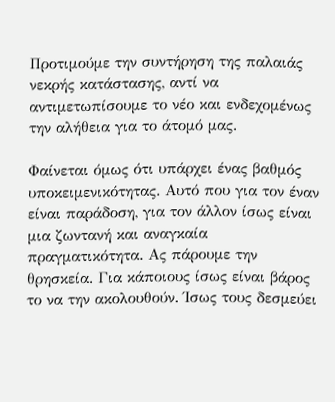Προτιμούμε την συντήρηση της παλαιάς νεκρής κατάστασης, αντί να αντιμετωπίσουμε το νέο και ενδεχομένως την αλήθεια για το άτομό μας.

Φαίνεται όμως ότι υπάρχει ένας βαθμός υποκειμενικότητας. Αυτό που για τον έναν είναι παράδοση, για τον άλλον ίσως είναι μια ζωντανή και αναγκαία πραγματικότητα. Ας πάρουμε την θρησκεία. Για κάποιους ίσως είναι βάρος το να την ακολουθούν. Ίσως τους δεσμεύει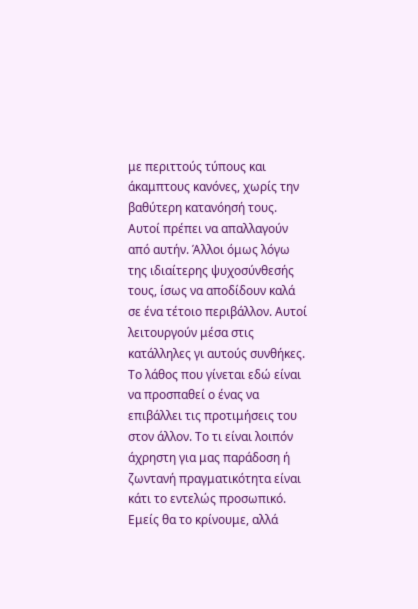με περιττούς τύπους και άκαμπτους κανόνες, χωρίς την βαθύτερη κατανόησή τους. Αυτοί πρέπει να απαλλαγούν από αυτήν. Άλλοι όμως λόγω της ιδιαίτερης ψυχοσύνθεσής τους, ίσως να αποδίδουν καλά σε ένα τέτοιο περιβάλλον. Αυτοί λειτουργούν μέσα στις κατάλληλες γι αυτούς συνθήκες. Το λάθος που γίνεται εδώ είναι να προσπαθεί ο ένας να επιβάλλει τις προτιμήσεις του στον άλλον. Το τι είναι λοιπόν άχρηστη για μας παράδοση ή ζωντανή πραγματικότητα είναι κάτι το εντελώς προσωπικό. Εμείς θα το κρίνουμε, αλλά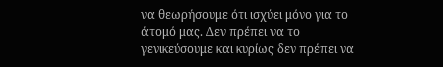να θεωρήσουμε ότι ισχύει μόνο για το άτομό μας. Δεν πρέπει να το γενικεύσουμε και κυρίως δεν πρέπει να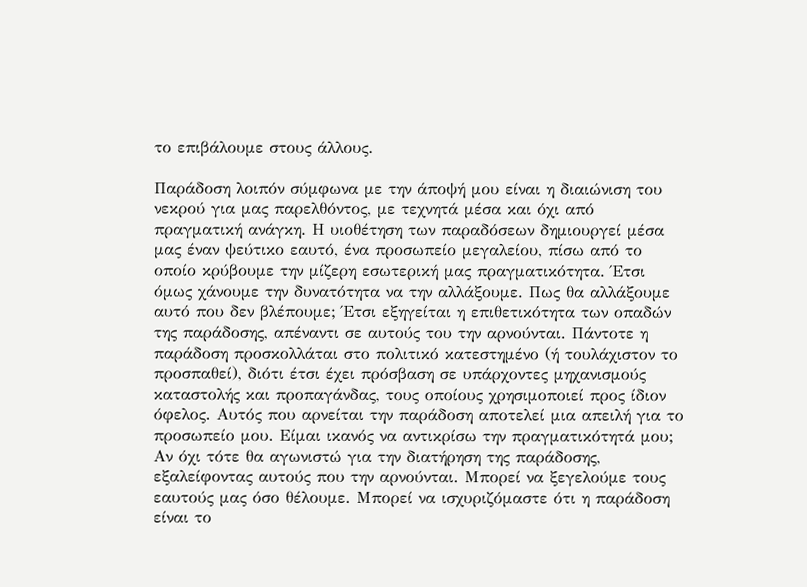το επιβάλουμε στους άλλους.

Παράδοση λοιπόν σύμφωνα με την άποψή μου είναι η διαιώνιση του νεκρού για μας παρελθόντος, με τεχνητά μέσα και όχι από πραγματική ανάγκη. Η υιοθέτηση των παραδόσεων δημιουργεί μέσα μας έναν ψεύτικο εαυτό, ένα προσωπείο μεγαλείου, πίσω από το οποίο κρύβουμε την μίζερη εσωτερική μας πραγματικότητα. Έτσι όμως χάνουμε την δυνατότητα να την αλλάξουμε. Πως θα αλλάξουμε αυτό που δεν βλέπουμε; Έτσι εξηγείται η επιθετικότητα των οπαδών της παράδοσης, απέναντι σε αυτούς του την αρνούνται. Πάντοτε η παράδοση προσκολλάται στο πολιτικό κατεστημένο (ή τουλάχιστον το προσπαθεί), διότι έτσι έχει πρόσβαση σε υπάρχοντες μηχανισμούς καταστολής και προπαγάνδας, τους οποίους χρησιμοποιεί προς ίδιον όφελος. Αυτός που αρνείται την παράδοση αποτελεί μια απειλή για το προσωπείο μου. Είμαι ικανός να αντικρίσω την πραγματικότητά μου; Αν όχι τότε θα αγωνιστώ για την διατήρηση της παράδοσης, εξαλείφοντας αυτούς που την αρνούνται. Μπορεί να ξεγελούμε τους εαυτούς μας όσο θέλουμε. Μπορεί να ισχυριζόμαστε ότι η παράδοση είναι το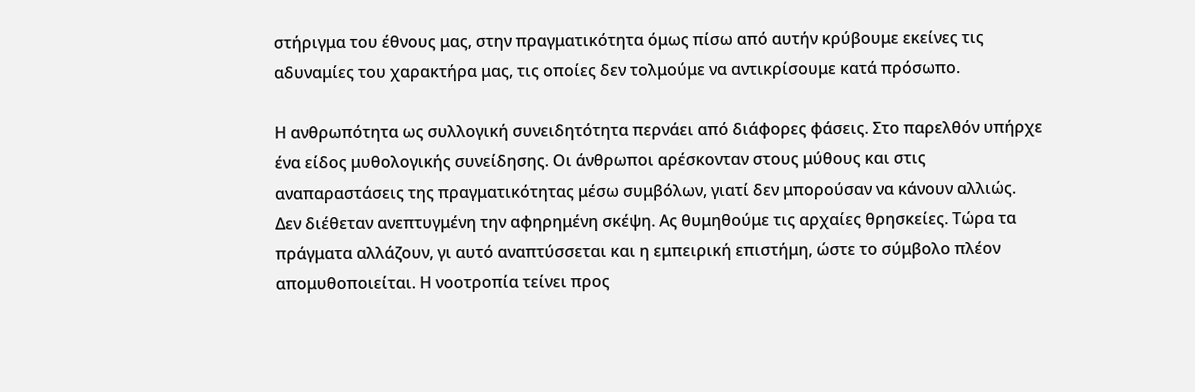στήριγμα του έθνους μας, στην πραγματικότητα όμως πίσω από αυτήν κρύβουμε εκείνες τις αδυναμίες του χαρακτήρα μας, τις οποίες δεν τολμούμε να αντικρίσουμε κατά πρόσωπο.

Η ανθρωπότητα ως συλλογική συνειδητότητα περνάει από διάφορες φάσεις. Στο παρελθόν υπήρχε ένα είδος μυθολογικής συνείδησης. Οι άνθρωποι αρέσκονταν στους μύθους και στις αναπαραστάσεις της πραγματικότητας μέσω συμβόλων, γιατί δεν μπορούσαν να κάνουν αλλιώς. Δεν διέθεταν ανεπτυγμένη την αφηρημένη σκέψη. Ας θυμηθούμε τις αρχαίες θρησκείες. Τώρα τα πράγματα αλλάζουν, γι αυτό αναπτύσσεται και η εμπειρική επιστήμη, ώστε το σύμβολο πλέον απομυθοποιείται. Η νοοτροπία τείνει προς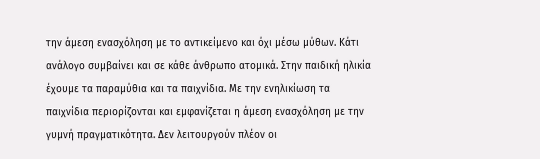την άμεση ενασχόληση με το αντικείμενο και όχι μέσω μύθων. Κάτι ανάλογο συμβαίνει και σε κάθε άνθρωπο ατομικά. Στην παιδική ηλικία έχουμε τα παραμύθια και τα παιχνίδια. Με την ενηλικίωση τα παιχνίδια περιορίζονται και εμφανίζεται η άμεση ενασχόληση με την γυμνή πραγματικότητα. Δεν λειτουργούν πλέον οι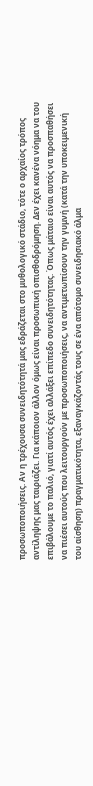προσωποποιήσεις. Αν η τρέχουσα συνειδητότητά μας εδράζεται στο μυθολογικό στάδιο, τότε ο αρχαίος τρόπος αντίληψης μας ταιριάζει. Για κάποιον άλλον όμως είναι προσωπική οπισθοδρόμηση. Δεν έχει κανένα νόημα να του επιβάλουμε το παλιό, γιατί αυτός έχει αλλάξει επίπεδο συνειδητότητας. Όπως μάταιο είναι αυτός να προσπαθήσει να πιέσει αυτούς που λειτουργούν με προσωποποιήσεις, να αντιμετωπίσουν την γυμνή (κατά την υποκειμενική του αίσθηση) πραγματικότητα, εξαναγκάζοντάς τους σε ένα απότομο συνειδησιακό άλμα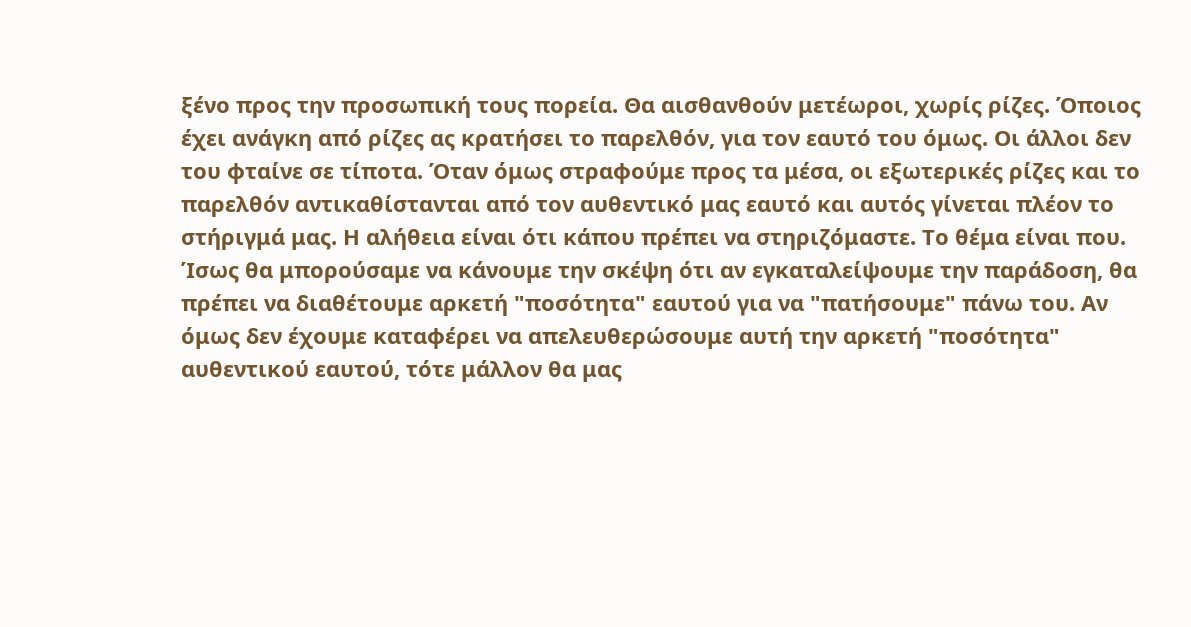ξένο προς την προσωπική τους πορεία. Θα αισθανθούν μετέωροι, χωρίς ρίζες. Όποιος έχει ανάγκη από ρίζες ας κρατήσει το παρελθόν, για τον εαυτό του όμως. Οι άλλοι δεν του φταίνε σε τίποτα. Όταν όμως στραφούμε προς τα μέσα, οι εξωτερικές ρίζες και το παρελθόν αντικαθίστανται από τον αυθεντικό μας εαυτό και αυτός γίνεται πλέον το στήριγμά μας. Η αλήθεια είναι ότι κάπου πρέπει να στηριζόμαστε. Το θέμα είναι που. Ίσως θα μπορούσαμε να κάνουμε την σκέψη ότι αν εγκαταλείψουμε την παράδοση, θα πρέπει να διαθέτουμε αρκετή "ποσότητα" εαυτού για να "πατήσουμε" πάνω του. Αν όμως δεν έχουμε καταφέρει να απελευθερώσουμε αυτή την αρκετή "ποσότητα" αυθεντικού εαυτού, τότε μάλλον θα μας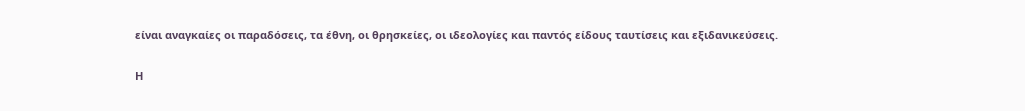είναι αναγκαίες οι παραδόσεις, τα έθνη, οι θρησκείες, οι ιδεολογίες και παντός είδους ταυτίσεις και εξιδανικεύσεις.

Η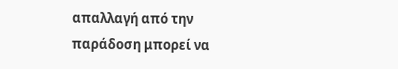απαλλαγή από την παράδοση μπορεί να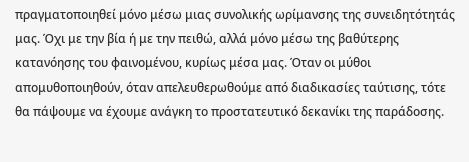πραγματοποιηθεί μόνο μέσω μιας συνολικής ωρίμανσης της συνειδητότητάς μας. Όχι με την βία ή με την πειθώ, αλλά μόνο μέσω της βαθύτερης κατανόησης του φαινομένου, κυρίως μέσα μας. Όταν οι μύθοι απομυθοποιηθούν, όταν απελευθερωθούμε από διαδικασίες ταύτισης, τότε θα πάψουμε να έχουμε ανάγκη το προστατευτικό δεκανίκι της παράδοσης.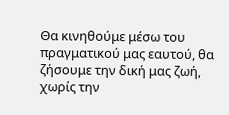Θα κινηθούμε μέσω του πραγματικού μας εαυτού, θα ζήσουμε την δική μας ζωή, χωρίς την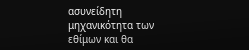ασυνείδητη μηχανικότητα των εθίμων και θα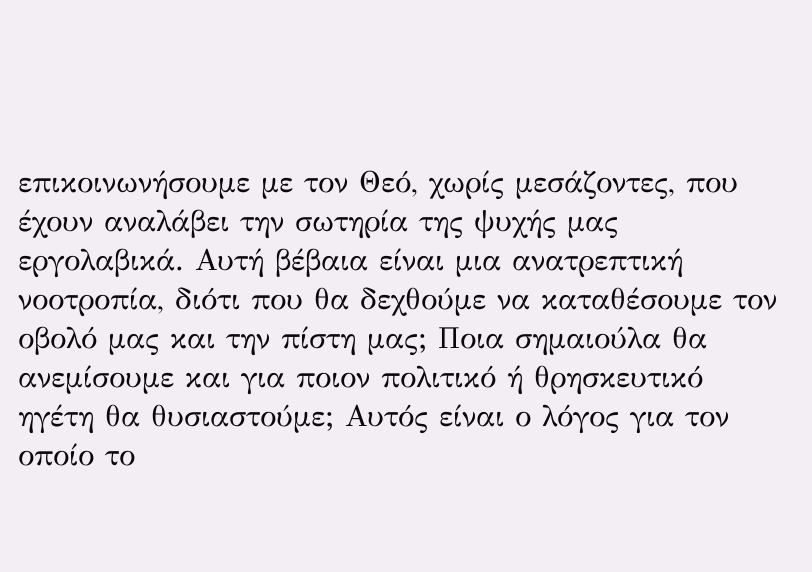επικοινωνήσουμε με τον Θεό, χωρίς μεσάζοντες, που έχουν αναλάβει την σωτηρία της ψυχής μας εργολαβικά. Αυτή βέβαια είναι μια ανατρεπτική νοοτροπία, διότι που θα δεχθούμε να καταθέσουμε τον οβολό μας και την πίστη μας; Ποια σημαιούλα θα ανεμίσουμε και για ποιον πολιτικό ή θρησκευτικό ηγέτη θα θυσιαστούμε; Αυτός είναι ο λόγος για τον οποίο το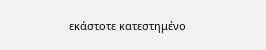εκάστοτε κατεστημένο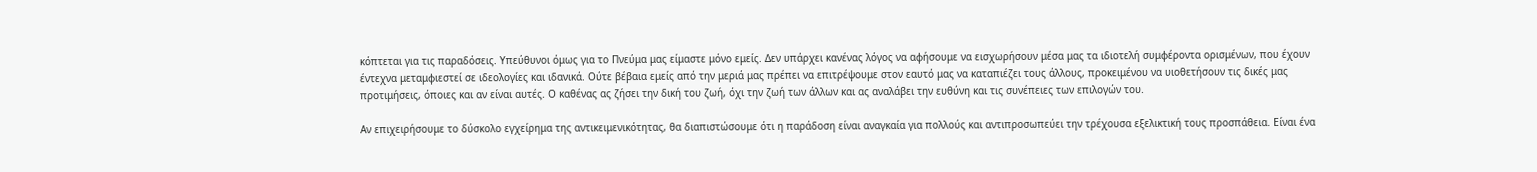κόπτεται για τις παραδόσεις. Υπεύθυνοι όμως για το Πνεύμα μας είμαστε μόνο εμείς. Δεν υπάρχει κανένας λόγος να αφήσουμε να εισχωρήσουν μέσα μας τα ιδιοτελή συμφέροντα ορισμένων, που έχουν έντεχνα μεταμφιεστεί σε ιδεολογίες και ιδανικά. Ούτε βέβαια εμείς από την μεριά μας πρέπει να επιτρέψουμε στον εαυτό μας να καταπιέζει τους άλλους, προκειμένου να υιοθετήσουν τις δικές μας προτιμήσεις, όποιες και αν είναι αυτές. Ο καθένας ας ζήσει την δική του ζωή, όχι την ζωή των άλλων και ας αναλάβει την ευθύνη και τις συνέπειες των επιλογών του.

Αν επιχειρήσουμε το δύσκολο εγχείρημα της αντικειμενικότητας, θα διαπιστώσουμε ότι η παράδοση είναι αναγκαία για πολλούς και αντιπροσωπεύει την τρέχουσα εξελικτική τους προσπάθεια. Είναι ένα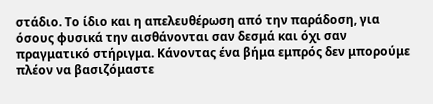στάδιο. Το ίδιο και η απελευθέρωση από την παράδοση, για όσους φυσικά την αισθάνονται σαν δεσμά και όχι σαν πραγματικό στήριγμα. Κάνοντας ένα βήμα εμπρός δεν μπορούμε πλέον να βασιζόμαστε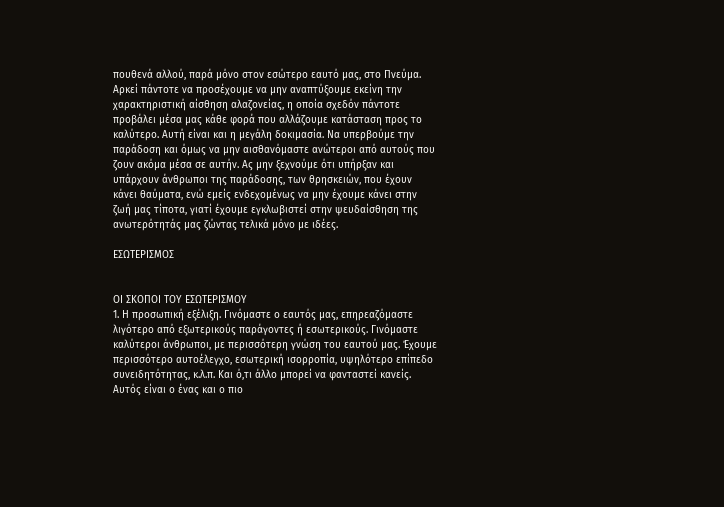πουθενά αλλού, παρά μόνο στον εσώτερο εαυτό μας, στο Πνεύμα. Αρκεί πάντοτε να προσέχουμε να μην αναπτύξουμε εκείνη την χαρακτηριστική αίσθηση αλαζονείας, η οποία σχεδόν πάντοτε προβάλει μέσα μας κάθε φορά που αλλάζουμε κατάσταση προς το καλύτερο. Αυτή είναι και η μεγάλη δοκιμασία. Να υπερβούμε την παράδοση και όμως να μην αισθανόμαστε ανώτεροι από αυτούς που ζουν ακόμα μέσα σε αυτήν. Ας μην ξεχνούμε ότι υπήρξαν και υπάρχουν άνθρωποι της παράδοσης, των θρησκειών, που έχουν κάνει θαύματα, ενώ εμείς ενδεχομένως να μην έχουμε κάνει στην ζωή μας τίποτα, γιατί έχουμε εγκλωβιστεί στην ψευδαίσθηση της ανωτερότητάς μας ζώντας τελικά μόνο με ιδέες.

ΕΣΩΤΕΡΙΣΜΟΣ


ΟΙ ΣΚΟΠΟΙ ΤΟΥ ΕΣΩΤΕΡΙΣΜΟΥ
1. Η προσωπική εξέλιξη. Γινόμαστε ο εαυτός μας, επηρεαζόμαστε λιγότερο από εξωτερικούς παράγοντες ή εσωτερικούς. Γινόμαστε καλύτεροι άνθρωποι, με περισσότερη γνώση του εαυτού μας. Έχουμε περισσότερο αυτοέλεγχο, εσωτερική ισορροπία, υψηλότερο επίπεδο συνειδητότητας, κ.λ.π. Και ό,τι άλλο μπορεί να φανταστεί κανείς. Αυτός είναι ο ένας και ο πιο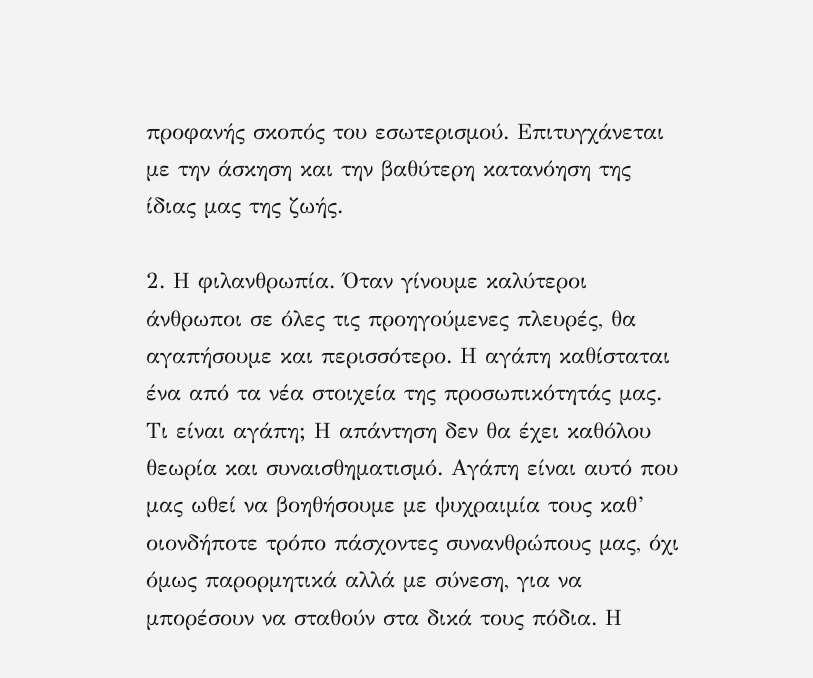προφανής σκοπός του εσωτερισμού. Επιτυγχάνεται με την άσκηση και την βαθύτερη κατανόηση της ίδιας μας της ζωής.

2. Η φιλανθρωπία. Όταν γίνουμε καλύτεροι άνθρωποι σε όλες τις προηγούμενες πλευρές, θα αγαπήσουμε και περισσότερο. Η αγάπη καθίσταται ένα από τα νέα στοιχεία της προσωπικότητάς μας. Τι είναι αγάπη; Η απάντηση δεν θα έχει καθόλου θεωρία και συναισθηματισμό. Αγάπη είναι αυτό που μας ωθεί να βοηθήσουμε με ψυχραιμία τους καθ’ οιονδήποτε τρόπο πάσχοντες συνανθρώπους μας, όχι όμως παρορμητικά αλλά με σύνεση, για να μπορέσουν να σταθούν στα δικά τους πόδια. Η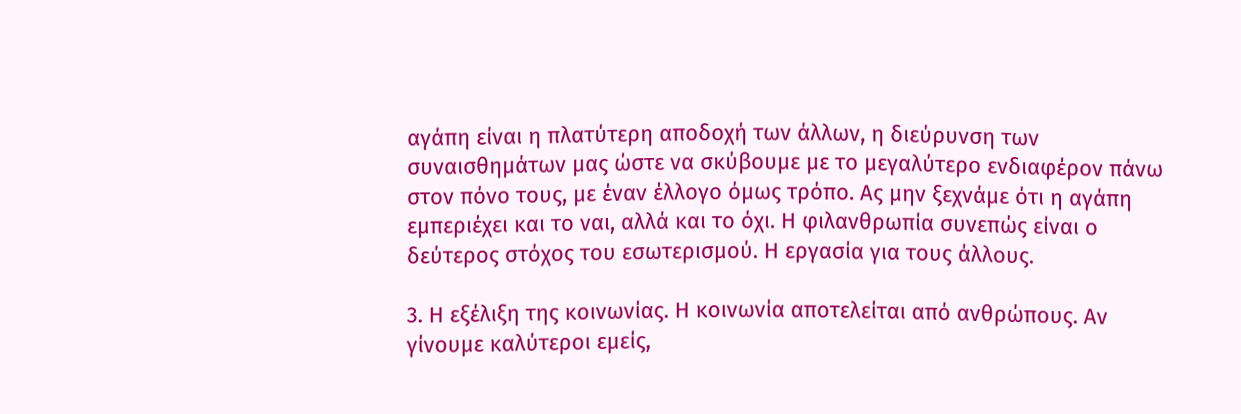αγάπη είναι η πλατύτερη αποδοχή των άλλων, η διεύρυνση των συναισθημάτων μας ώστε να σκύβουμε με το μεγαλύτερο ενδιαφέρον πάνω στον πόνο τους, με έναν έλλογο όμως τρόπο. Ας μην ξεχνάμε ότι η αγάπη εμπεριέχει και το ναι, αλλά και το όχι. Η φιλανθρωπία συνεπώς είναι ο δεύτερος στόχος του εσωτερισμού. Η εργασία για τους άλλους.

3. Η εξέλιξη της κοινωνίας. Η κοινωνία αποτελείται από ανθρώπους. Αν γίνουμε καλύτεροι εμείς,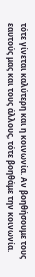τότε γίνεται καλύτερη και η κοινωνία. Αν βοηθήσουμε τους εαυτούς μας και τους άλλους, τότε βοηθάμε την κοινωνία.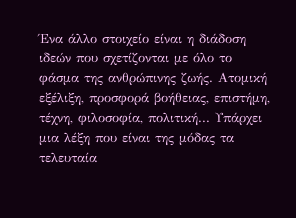Ένα άλλο στοιχείο είναι η διάδοση ιδεών που σχετίζονται με όλο το φάσμα της ανθρώπινης ζωής. Ατομική εξέλιξη, προσφορά βοήθειας, επιστήμη, τέχνη, φιλοσοφία, πολιτική... Υπάρχει μια λέξη που είναι της μόδας τα τελευταία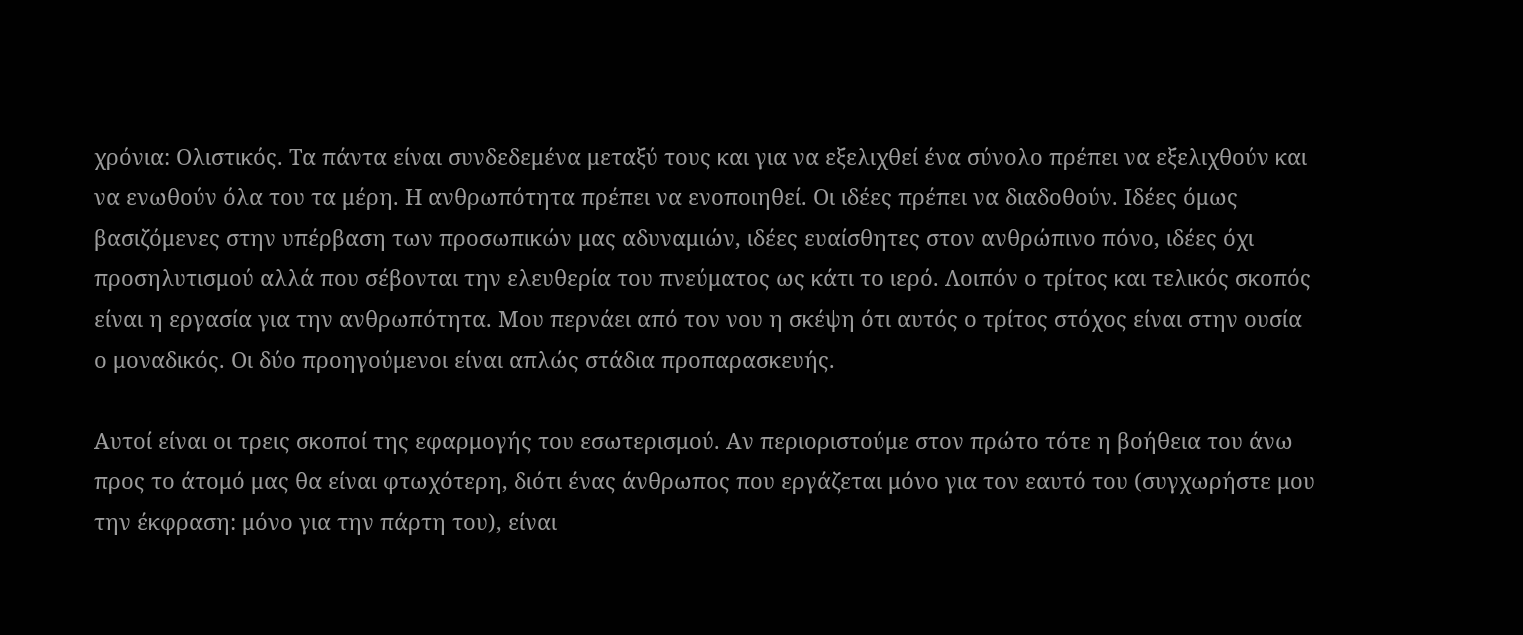χρόνια: Ολιστικός. Τα πάντα είναι συνδεδεμένα μεταξύ τους και για να εξελιχθεί ένα σύνολο πρέπει να εξελιχθούν και να ενωθούν όλα του τα μέρη. Η ανθρωπότητα πρέπει να ενοποιηθεί. Οι ιδέες πρέπει να διαδοθούν. Ιδέες όμως βασιζόμενες στην υπέρβαση των προσωπικών μας αδυναμιών, ιδέες ευαίσθητες στον ανθρώπινο πόνο, ιδέες όχι προσηλυτισμού αλλά που σέβονται την ελευθερία του πνεύματος ως κάτι το ιερό. Λοιπόν ο τρίτος και τελικός σκοπός είναι η εργασία για την ανθρωπότητα. Μου περνάει από τον νου η σκέψη ότι αυτός ο τρίτος στόχος είναι στην ουσία ο μοναδικός. Οι δύο προηγούμενοι είναι απλώς στάδια προπαρασκευής.

Αυτοί είναι οι τρεις σκοποί της εφαρμογής του εσωτερισμού. Αν περιοριστούμε στον πρώτο τότε η βοήθεια του άνω προς το άτομό μας θα είναι φτωχότερη, διότι ένας άνθρωπος που εργάζεται μόνο για τον εαυτό του (συγχωρήστε μου την έκφραση: μόνο για την πάρτη του), είναι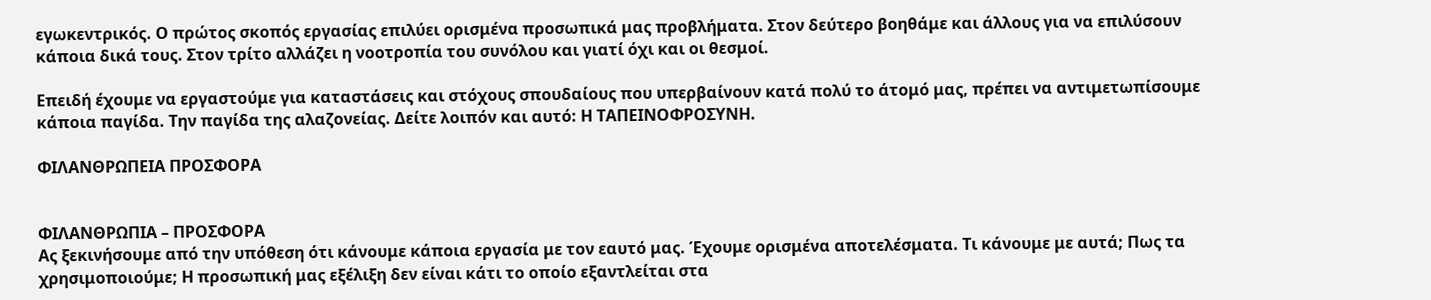εγωκεντρικός. Ο πρώτος σκοπός εργασίας επιλύει ορισμένα προσωπικά μας προβλήματα. Στον δεύτερο βοηθάμε και άλλους για να επιλύσουν κάποια δικά τους. Στον τρίτο αλλάζει η νοοτροπία του συνόλου και γιατί όχι και οι θεσμοί.

Επειδή έχουμε να εργαστούμε για καταστάσεις και στόχους σπουδαίους που υπερβαίνουν κατά πολύ το άτομό μας, πρέπει να αντιμετωπίσουμε κάποια παγίδα. Την παγίδα της αλαζονείας. Δείτε λοιπόν και αυτό: Η ΤΑΠΕΙΝΟΦΡΟΣΥΝΗ.

ΦΙΛΑΝΘΡΩΠΕΙΑ ΠΡΟΣΦΟΡΑ


ΦΙΛΑΝΘΡΩΠΙΑ – ΠΡΟΣΦΟΡΑ
Ας ξεκινήσουμε από την υπόθεση ότι κάνουμε κάποια εργασία με τον εαυτό μας. Έχουμε ορισμένα αποτελέσματα. Τι κάνουμε με αυτά; Πως τα χρησιμοποιούμε; Η προσωπική μας εξέλιξη δεν είναι κάτι το οποίο εξαντλείται στα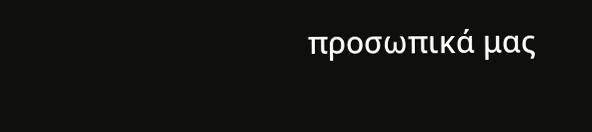προσωπικά μας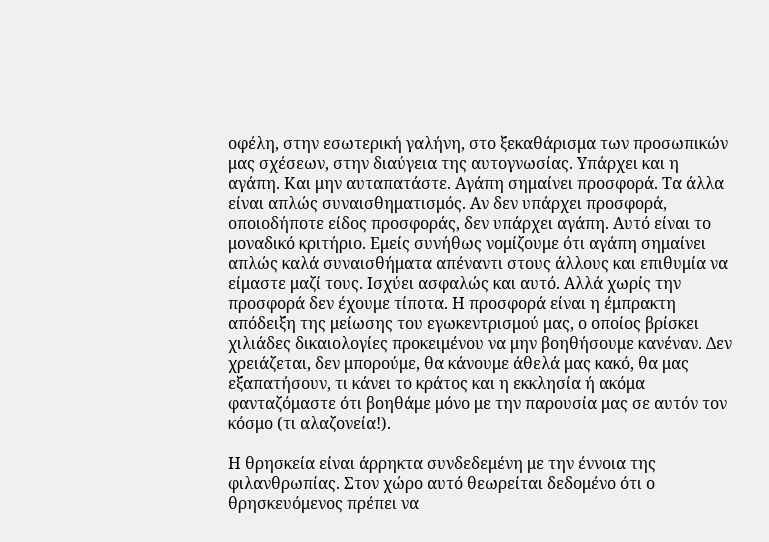οφέλη, στην εσωτερική γαλήνη, στο ξεκαθάρισμα των προσωπικών μας σχέσεων, στην διαύγεια της αυτογνωσίας. Υπάρχει και η αγάπη. Και μην αυταπατάστε. Αγάπη σημαίνει προσφορά. Τα άλλα είναι απλώς συναισθηματισμός. Αν δεν υπάρχει προσφορά, οποιοδήποτε είδος προσφοράς, δεν υπάρχει αγάπη. Αυτό είναι το μοναδικό κριτήριο. Εμείς συνήθως νομίζουμε ότι αγάπη σημαίνει απλώς καλά συναισθήματα απέναντι στους άλλους και επιθυμία να είμαστε μαζί τους. Ισχύει ασφαλώς και αυτό. Αλλά χωρίς την προσφορά δεν έχουμε τίποτα. Η προσφορά είναι η έμπρακτη απόδειξη της μείωσης του εγωκεντρισμού μας, ο οποίος βρίσκει χιλιάδες δικαιολογίες προκειμένου να μην βοηθήσουμε κανέναν. Δεν χρειάζεται, δεν μπορούμε, θα κάνουμε άθελά μας κακό, θα μας εξαπατήσουν, τι κάνει το κράτος και η εκκλησία ή ακόμα φανταζόμαστε ότι βοηθάμε μόνο με την παρουσία μας σε αυτόν τον κόσμο (τι αλαζονεία!).

Η θρησκεία είναι άρρηκτα συνδεδεμένη με την έννοια της φιλανθρωπίας. Στον χώρο αυτό θεωρείται δεδομένο ότι ο θρησκευόμενος πρέπει να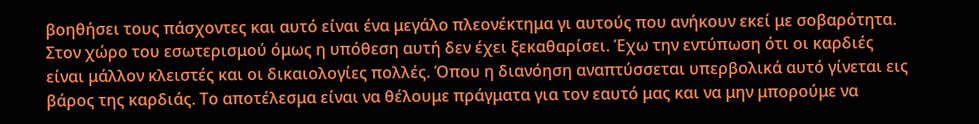βοηθήσει τους πάσχοντες και αυτό είναι ένα μεγάλο πλεονέκτημα γι αυτούς που ανήκουν εκεί με σοβαρότητα. Στον χώρο του εσωτερισμού όμως η υπόθεση αυτή δεν έχει ξεκαθαρίσει. Έχω την εντύπωση ότι οι καρδιές είναι μάλλον κλειστές και οι δικαιολογίες πολλές. Όπου η διανόηση αναπτύσσεται υπερβολικά αυτό γίνεται εις βάρος της καρδιάς. Το αποτέλεσμα είναι να θέλουμε πράγματα για τον εαυτό μας και να μην μπορούμε να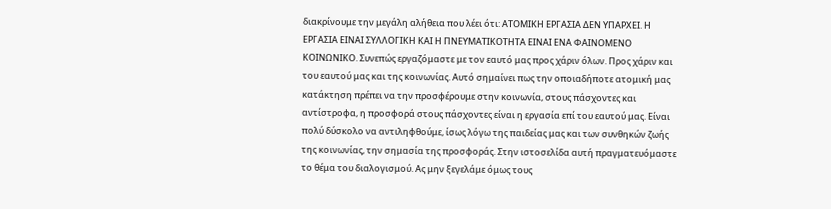διακρίνουμε την μεγάλη αλήθεια που λέει ότι: ΑΤΟΜΙΚΗ ΕΡΓΑΣΙΑ ΔΕΝ ΥΠΑΡΧΕΙ. Η ΕΡΓΑΣΙΑ ΕΙΝΑΙ ΣΥΛΛΟΓΙΚΗ ΚΑΙ Η ΠΝΕΥΜΑΤΙΚΟΤΗΤΑ ΕΙΝΑΙ ΕΝΑ ΦΑΙΝΟΜΕΝΟ ΚΟΙΝΩΝΙΚΟ. Συνεπώς εργαζόμαστε με τον εαυτό μας προς χάριν όλων. Προς χάριν και του εαυτού μας και της κοινωνίας. Αυτό σημαίνει πως την οποιαδήποτε ατομική μας κατάκτηση πρέπει να την προσφέρουμε στην κοινωνία, στους πάσχοντες και αντίστροφα, η προσφορά στους πάσχοντες είναι η εργασία επί του εαυτού μας. Είναι πολύ δύσκολο να αντιληφθούμε, ίσως λόγω της παιδείας μας και των συνθηκών ζωής της κοινωνίας, την σημασία της προσφοράς. Στην ιστοσελίδα αυτή πραγματευόμαστε το θέμα του διαλογισμού. Ας μην ξεγελάμε όμως τους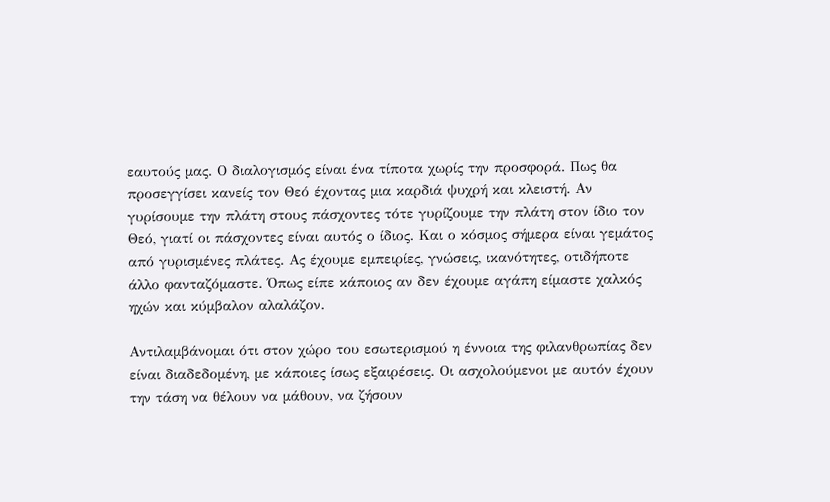εαυτούς μας. Ο διαλογισμός είναι ένα τίποτα χωρίς την προσφορά. Πως θα προσεγγίσει κανείς τον Θεό έχοντας μια καρδιά ψυχρή και κλειστή. Αν γυρίσουμε την πλάτη στους πάσχοντες τότε γυρίζουμε την πλάτη στον ίδιο τον Θεό, γιατί οι πάσχοντες είναι αυτός ο ίδιος. Και ο κόσμος σήμερα είναι γεμάτος από γυρισμένες πλάτες. Ας έχουμε εμπειρίες, γνώσεις, ικανότητες, οτιδήποτε άλλο φανταζόμαστε. Όπως είπε κάποιος αν δεν έχουμε αγάπη είμαστε χαλκός ηχών και κύμβαλον αλαλάζον.

Αντιλαμβάνομαι ότι στον χώρο του εσωτερισμού η έννοια της φιλανθρωπίας δεν είναι διαδεδομένη, με κάποιες ίσως εξαιρέσεις. Οι ασχολούμενοι με αυτόν έχουν την τάση να θέλουν να μάθουν, να ζήσουν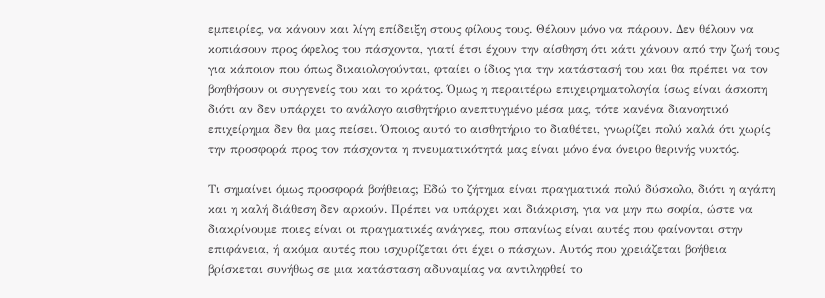εμπειρίες, να κάνουν και λίγη επίδειξη στους φίλους τους. Θέλουν μόνο να πάρουν. Δεν θέλουν να κοπιάσουν προς όφελος του πάσχοντα, γιατί έτσι έχουν την αίσθηση ότι κάτι χάνουν από την ζωή τους για κάποιον που όπως δικαιολογούνται, φταίει ο ίδιος για την κατάστασή του και θα πρέπει να τον βοηθήσουν οι συγγενείς του και το κράτος. Όμως η περαιτέρω επιχειρηματολογία ίσως είναι άσκοπη διότι αν δεν υπάρχει το ανάλογο αισθητήριο ανεπτυγμένο μέσα μας, τότε κανένα διανοητικό επιχείρημα δεν θα μας πείσει. Όποιος αυτό το αισθητήριο το διαθέτει, γνωρίζει πολύ καλά ότι χωρίς την προσφορά προς τον πάσχοντα η πνευματικότητά μας είναι μόνο ένα όνειρο θερινής νυκτός.

Τι σημαίνει όμως προσφορά βοήθειας; Εδώ το ζήτημα είναι πραγματικά πολύ δύσκολο, διότι η αγάπη και η καλή διάθεση δεν αρκούν. Πρέπει να υπάρχει και διάκριση, για να μην πω σοφία, ώστε να διακρίνουμε ποιες είναι οι πραγματικές ανάγκες, που σπανίως είναι αυτές που φαίνονται στην επιφάνεια, ή ακόμα αυτές που ισχυρίζεται ότι έχει ο πάσχων. Αυτός που χρειάζεται βοήθεια βρίσκεται συνήθως σε μια κατάσταση αδυναμίας να αντιληφθεί το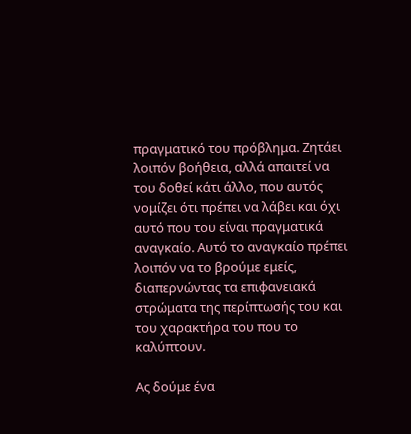πραγματικό του πρόβλημα. Ζητάει λοιπόν βοήθεια, αλλά απαιτεί να του δοθεί κάτι άλλο, που αυτός νομίζει ότι πρέπει να λάβει και όχι αυτό που του είναι πραγματικά αναγκαίο. Αυτό το αναγκαίο πρέπει λοιπόν να το βρούμε εμείς, διαπερνώντας τα επιφανειακά στρώματα της περίπτωσής του και του χαρακτήρα του που το καλύπτουν.

Ας δούμε ένα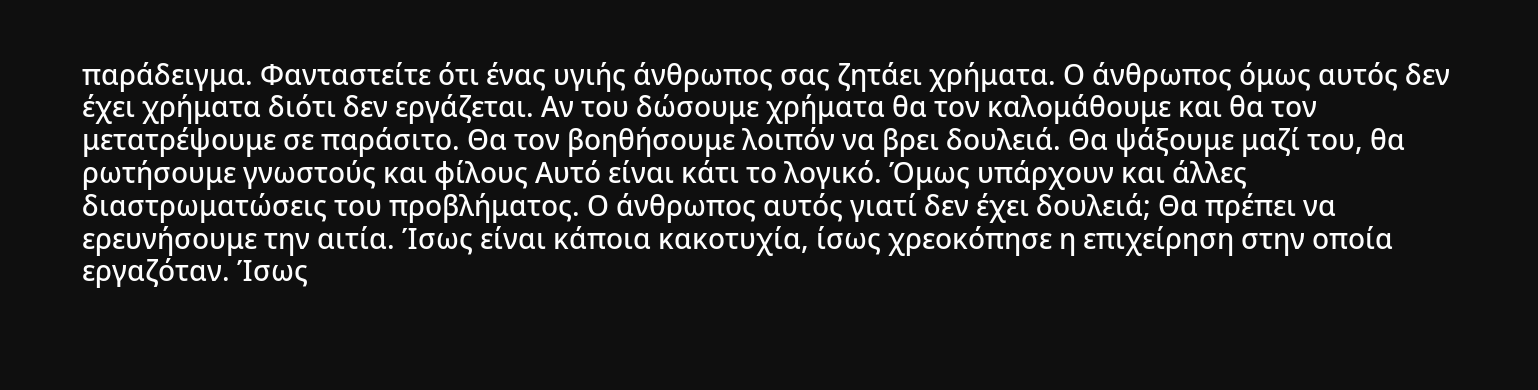παράδειγμα. Φανταστείτε ότι ένας υγιής άνθρωπος σας ζητάει χρήματα. Ο άνθρωπος όμως αυτός δεν έχει χρήματα διότι δεν εργάζεται. Αν του δώσουμε χρήματα θα τον καλομάθουμε και θα τον μετατρέψουμε σε παράσιτο. Θα τον βοηθήσουμε λοιπόν να βρει δουλειά. Θα ψάξουμε μαζί του, θα ρωτήσουμε γνωστούς και φίλους Αυτό είναι κάτι το λογικό. Όμως υπάρχουν και άλλες διαστρωματώσεις του προβλήματος. Ο άνθρωπος αυτός γιατί δεν έχει δουλειά; Θα πρέπει να ερευνήσουμε την αιτία. Ίσως είναι κάποια κακοτυχία, ίσως χρεοκόπησε η επιχείρηση στην οποία εργαζόταν. Ίσως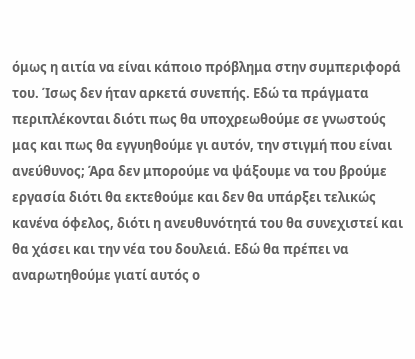όμως η αιτία να είναι κάποιο πρόβλημα στην συμπεριφορά του. Ίσως δεν ήταν αρκετά συνεπής. Εδώ τα πράγματα περιπλέκονται διότι πως θα υποχρεωθούμε σε γνωστούς μας και πως θα εγγυηθούμε γι αυτόν, την στιγμή που είναι ανεύθυνος; Άρα δεν μπορούμε να ψάξουμε να του βρούμε εργασία διότι θα εκτεθούμε και δεν θα υπάρξει τελικώς κανένα όφελος, διότι η ανευθυνότητά του θα συνεχιστεί και θα χάσει και την νέα του δουλειά. Εδώ θα πρέπει να αναρωτηθούμε γιατί αυτός ο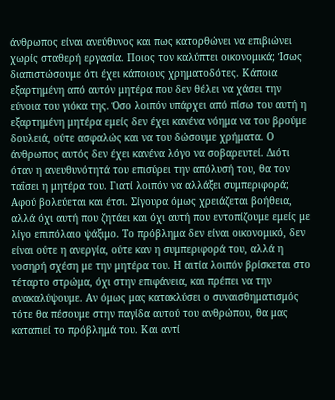άνθρωπος είναι ανεύθυνος και πως κατορθώνει να επιβιώνει χωρίς σταθερή εργασία. Ποιος τον καλύπτει οικονομικά; Ίσως διαπιστώσουμε ότι έχει κάποιους χρηματοδότες. Κάποια εξαρτημένη από αυτόν μητέρα που δεν θέλει να χάσει την εύνοια του γιόκα της. Όσο λοιπόν υπάρχει από πίσω του αυτή η εξαρτημένη μητέρα εμείς δεν έχει κανένα νόημα να του βρούμε δουλειά, ούτε ασφαλώς και να του δώσουμε χρήματα. Ο άνθρωπος αυτός δεν έχει κανένα λόγο να σοβαρευτεί. Διότι όταν η ανευθυνότητά του επισύρει την απόλυσή του, θα τον ταΐσει η μητέρα του. Γιατί λοιπόν να αλλάξει συμπεριφορά; Αφού βολεύεται και έτσι. Σίγουρα όμως χρειάζεται βοήθεια, αλλά όχι αυτή που ζητάει και όχι αυτή που εντοπίζουμε εμείς με λίγο επιπόλαιο ψάξιμο. Το πρόβλημα δεν είναι οικονομικό, δεν είναι ούτε η ανεργία, ούτε καν η συμπεριφορά του, αλλά η νοσηρή σχέση με την μητέρα του. Η αιτία λοιπόν βρίσκεται στο τέταρτο στρώμα, όχι στην επιφάνεια, και πρέπει να την ανακαλύψουμε. Αν όμως μας κατακλύσει ο συναισθηματισμός τότε θα πέσουμε στην παγίδα αυτού του ανθρώπου, θα μας καταπιεί το πρόβλημά του. Και αντί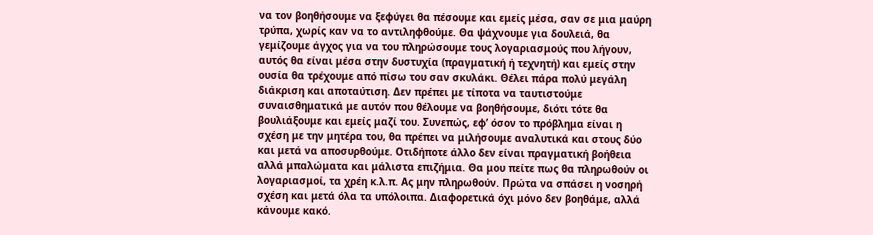να τον βοηθήσουμε να ξεφύγει θα πέσουμε και εμείς μέσα, σαν σε μια μαύρη τρύπα, χωρίς καν να το αντιληφθούμε. Θα ψάχνουμε για δουλειά, θα γεμίζουμε άγχος για να του πληρώσουμε τους λογαριασμούς που λήγουν, αυτός θα είναι μέσα στην δυστυχία (πραγματική ή τεχνητή) και εμείς στην ουσία θα τρέχουμε από πίσω του σαν σκυλάκι. Θέλει πάρα πολύ μεγάλη διάκριση και αποταύτιση. Δεν πρέπει με τίποτα να ταυτιστούμε συναισθηματικά με αυτόν που θέλουμε να βοηθήσουμε, διότι τότε θα βουλιάξουμε και εμείς μαζί του. Συνεπώς, εφ’ όσον το πρόβλημα είναι η σχέση με την μητέρα του, θα πρέπει να μιλήσουμε αναλυτικά και στους δύο και μετά να αποσυρθούμε. Οτιδήποτε άλλο δεν είναι πραγματική βοήθεια αλλά μπαλώματα και μάλιστα επιζήμια. Θα μου πείτε πως θα πληρωθούν οι λογαριασμοί, τα χρέη κ.λ.π. Ας μην πληρωθούν. Πρώτα να σπάσει η νοσηρή σχέση και μετά όλα τα υπόλοιπα. Διαφορετικά όχι μόνο δεν βοηθάμε, αλλά κάνουμε κακό.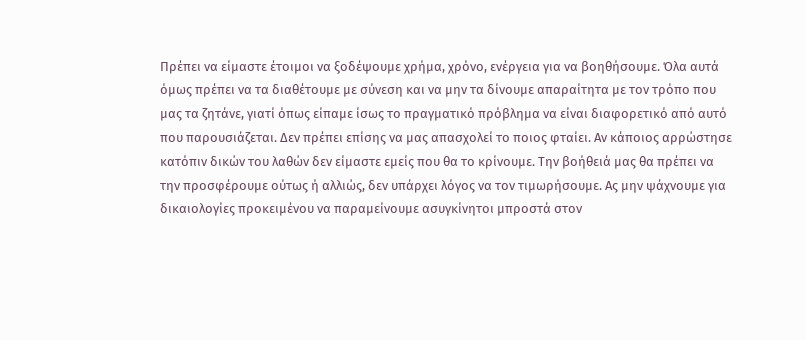Πρέπει να είμαστε έτοιμοι να ξοδέψουμε χρήμα, χρόνο, ενέργεια για να βοηθήσουμε. Όλα αυτά όμως πρέπει να τα διαθέτουμε με σύνεση και να μην τα δίνουμε απαραίτητα με τον τρόπο που μας τα ζητάνε, γιατί όπως είπαμε ίσως το πραγματικό πρόβλημα να είναι διαφορετικό από αυτό που παρουσιάζεται. Δεν πρέπει επίσης να μας απασχολεί το ποιος φταίει. Αν κάποιος αρρώστησε κατόπιν δικών του λαθών δεν είμαστε εμείς που θα το κρίνουμε. Την βοήθειά μας θα πρέπει να την προσφέρουμε ούτως ή αλλιώς, δεν υπάρχει λόγος να τον τιμωρήσουμε. Ας μην ψάχνουμε για δικαιολογίες προκειμένου να παραμείνουμε ασυγκίνητοι μπροστά στον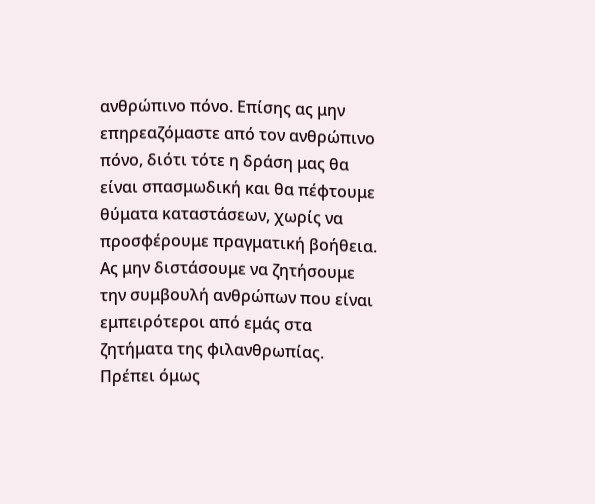ανθρώπινο πόνο. Επίσης ας μην επηρεαζόμαστε από τον ανθρώπινο πόνο, διότι τότε η δράση μας θα είναι σπασμωδική και θα πέφτουμε θύματα καταστάσεων, χωρίς να προσφέρουμε πραγματική βοήθεια. Ας μην διστάσουμε να ζητήσουμε την συμβουλή ανθρώπων που είναι εμπειρότεροι από εμάς στα ζητήματα της φιλανθρωπίας. Πρέπει όμως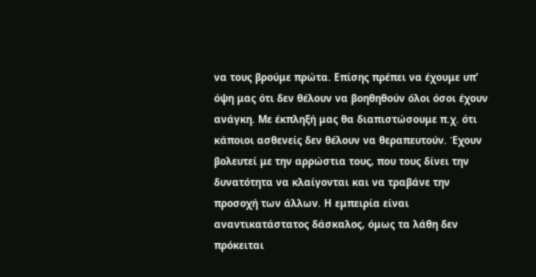να τους βρούμε πρώτα. Επίσης πρέπει να έχουμε υπ’ όψη μας ότι δεν θέλουν να βοηθηθούν όλοι όσοι έχουν ανάγκη. Με έκπληξή μας θα διαπιστώσουμε π.χ. ότι κάποιοι ασθενείς δεν θέλουν να θεραπευτούν. Έχουν βολευτεί με την αρρώστια τους, που τους δίνει την δυνατότητα να κλαίγονται και να τραβάνε την προσοχή των άλλων. Η εμπειρία είναι αναντικατάστατος δάσκαλος, όμως τα λάθη δεν πρόκειται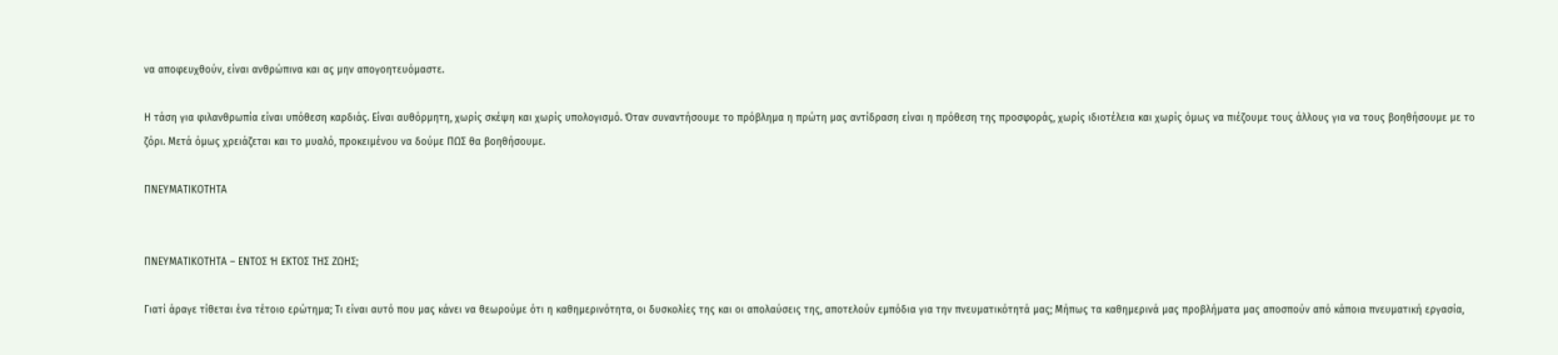να αποφευχθούν, είναι ανθρώπινα και ας μην απογοητευόμαστε.

Η τάση για φιλανθρωπία είναι υπόθεση καρδιάς. Είναι αυθόρμητη, χωρίς σκέψη και χωρίς υπολογισμό. Όταν συναντήσουμε το πρόβλημα η πρώτη μας αντίδραση είναι η πρόθεση της προσφοράς, χωρίς ιδιοτέλεια και χωρίς όμως να πιέζουμε τους άλλους για να τους βοηθήσουμε με το ζόρι. Μετά όμως χρειάζεται και το μυαλό, προκειμένου να δούμε ΠΩΣ θα βοηθήσουμε.

ΠΝΕΥΜΑΤΙΚΟΤΗΤΑ


ΠΝΕΥΜΑΤΙΚΟΤΗΤΑ – ΕΝΤΟΣ Ή ΕΚΤΟΣ ΤΗΣ ΖΩΗΣ;

Γιατί άραγε τίθεται ένα τέτοιο ερώτημα; Τι είναι αυτό που μας κάνει να θεωρούμε ότι η καθημερινότητα, οι δυσκολίες της και οι απολαύσεις της, αποτελούν εμπόδια για την πνευματικότητά μας; Μήπως τα καθημερινά μας προβλήματα μας αποσπούν από κάποια πνευματική εργασία,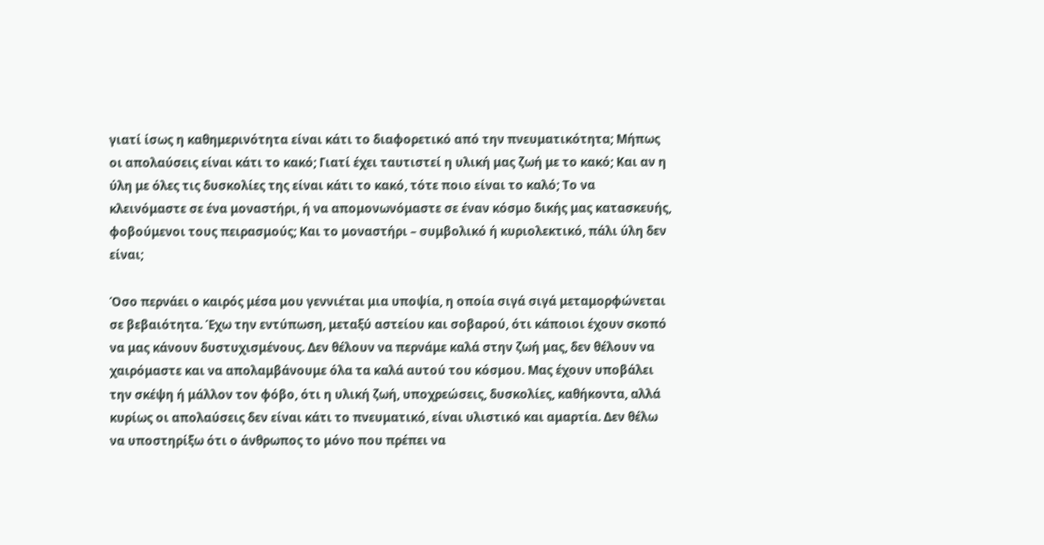γιατί ίσως η καθημερινότητα είναι κάτι το διαφορετικό από την πνευματικότητα; Μήπως οι απολαύσεις είναι κάτι το κακό; Γιατί έχει ταυτιστεί η υλική μας ζωή με το κακό; Και αν η ύλη με όλες τις δυσκολίες της είναι κάτι το κακό, τότε ποιο είναι το καλό; Το να κλεινόμαστε σε ένα μοναστήρι, ή να απομονωνόμαστε σε έναν κόσμο δικής μας κατασκευής, φοβούμενοι τους πειρασμούς; Και το μοναστήρι – συμβολικό ή κυριολεκτικό, πάλι ύλη δεν είναι;

Όσο περνάει ο καιρός μέσα μου γεννιέται μια υποψία, η οποία σιγά σιγά μεταμορφώνεται σε βεβαιότητα. Έχω την εντύπωση, μεταξύ αστείου και σοβαρού, ότι κάποιοι έχουν σκοπό να μας κάνουν δυστυχισμένους. Δεν θέλουν να περνάμε καλά στην ζωή μας, δεν θέλουν να χαιρόμαστε και να απολαμβάνουμε όλα τα καλά αυτού του κόσμου. Μας έχουν υποβάλει την σκέψη ή μάλλον τον φόβο, ότι η υλική ζωή, υποχρεώσεις, δυσκολίες, καθήκοντα, αλλά κυρίως οι απολαύσεις δεν είναι κάτι το πνευματικό, είναι υλιστικό και αμαρτία. Δεν θέλω να υποστηρίξω ότι ο άνθρωπος το μόνο που πρέπει να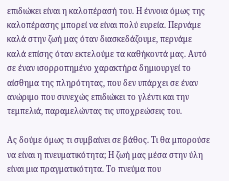επιδιώκει είναι η καλοπέρασή του. Η έννοια όμως της καλοπέρασης μπορεί να είναι πολύ ευρεία. Περνάμε καλά στην ζωή μας όταν διασκεδάζουμε, περνάμε καλά επίσης όταν εκτελούμε τα καθήκοντά μας. Αυτό σε έναν ισορροπημένο χαρακτήρα δημιουργεί το αίσθημα της πληρότητας, που δεν υπάρχει σε έναν ανώριμο που συνεχώς επιδιώκει το γλέντι και την τεμπελιά, παραμελώντας τις υποχρεώσεις του.

Ας δούμε όμως τι συμβαίνει σε βάθος. Τι θα μπορούσε να είναι η πνευματικότητα; Η ζωή μας μέσα στην ύλη είναι μια πραγματικότητα. Το πνεύμα που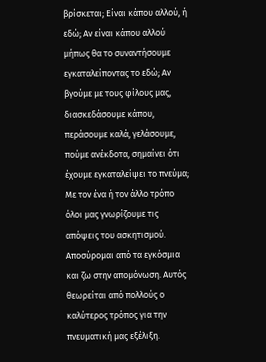βρίσκεται; Είναι κάπου αλλού, ή εδώ; Αν είναι κάπου αλλού μήπως θα το συναντήσουμε εγκαταλείποντας το εδώ; Αν βγούμε με τους φίλους μας, διασκεδάσουμε κάπου, περάσουμε καλά, γελάσουμε, πούμε ανέκδοτα, σημαίνει ότι έχουμε εγκαταλείψει το πνεύμα; Με τον ένα ή τον άλλο τρόπο όλοι μας γνωρίζουμε τις απόψεις του ασκητισμού. Αποσύρομαι από τα εγκόσμια και ζω στην απομόνωση. Αυτός θεωρείται από πολλούς ο καλύτερος τρόπος για την πνευματική μας εξέλιξη.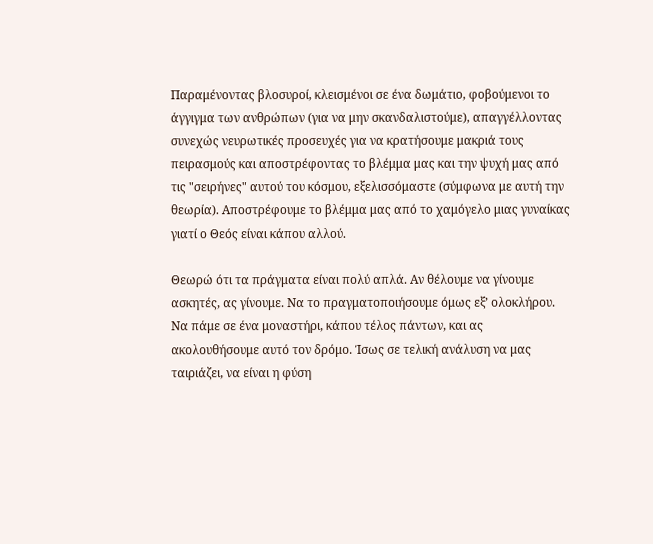Παραμένοντας βλοσυροί, κλεισμένοι σε ένα δωμάτιο, φοβούμενοι το άγγιγμα των ανθρώπων (για να μην σκανδαλιστούμε), απαγγέλλοντας συνεχώς νευρωτικές προσευχές για να κρατήσουμε μακριά τους πειρασμούς και αποστρέφοντας το βλέμμα μας και την ψυχή μας από τις "σειρήνες" αυτού του κόσμου, εξελισσόμαστε (σύμφωνα με αυτή την θεωρία). Αποστρέφουμε το βλέμμα μας από το χαμόγελο μιας γυναίκας γιατί ο Θεός είναι κάπου αλλού.

Θεωρώ ότι τα πράγματα είναι πολύ απλά. Αν θέλουμε να γίνουμε ασκητές, ας γίνουμε. Να το πραγματοποιήσουμε όμως εξ’ ολοκλήρου. Να πάμε σε ένα μοναστήρι, κάπου τέλος πάντων, και ας ακολουθήσουμε αυτό τον δρόμο. Ίσως σε τελική ανάλυση να μας ταιριάζει, να είναι η φύση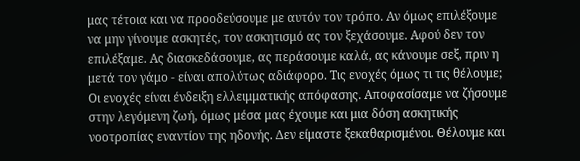μας τέτοια και να προοδεύσουμε με αυτόν τον τρόπο. Αν όμως επιλέξουμε να μην γίνουμε ασκητές, τον ασκητισμό ας τον ξεχάσουμε. Αφού δεν τον επιλέξαμε. Ας διασκεδάσουμε, ας περάσουμε καλά, ας κάνουμε σεξ, πριν η μετά τον γάμο - είναι απολύτως αδιάφορο. Τις ενοχές όμως τι τις θέλουμε; Οι ενοχές είναι ένδειξη ελλειμματικής απόφασης. Αποφασίσαμε να ζήσουμε στην λεγόμενη ζωή, όμως μέσα μας έχουμε και μια δόση ασκητικής νοοτροπίας εναντίον της ηδονής. Δεν είμαστε ξεκαθαρισμένοι. Θέλουμε και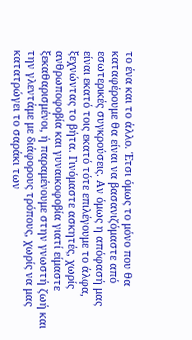το ένα και το άλλο. Έτσι όμως το μόνο που θα καταφέρουμε θα είναι να βασανιζόμαστε από εσωτερικές συγκρούσεις. Αν όμως η απόφασή μας είναι εκατό τοις εκατό τότε επιλέγουμε το άλφα, ξεχνώντας το βήτα. Γινόμαστε ασκητές, χωρίς ανθρωποφοβία και γυναικοφοβία γιατί είμαστε ξεκαθαρισμένοι, ή παραμένουμε στην γνωστή ζωή και την γλεντάμε με διάφορους τρόπους, χωρίς να μας κατατρώγει το σαράκι των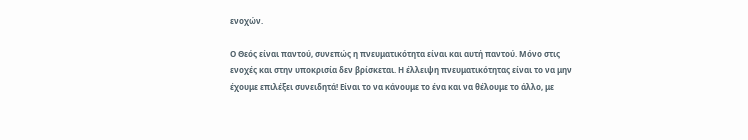ενοχών.

Ο Θεός είναι παντού, συνεπώς η πνευματικότητα είναι και αυτή παντού. Μόνο στις ενοχές και στην υποκρισία δεν βρίσκεται. Η έλλειψη πνευματικότητας είναι το να μην έχουμε επιλέξει συνειδητά! Είναι το να κάνουμε το ένα και να θέλουμε το άλλο, με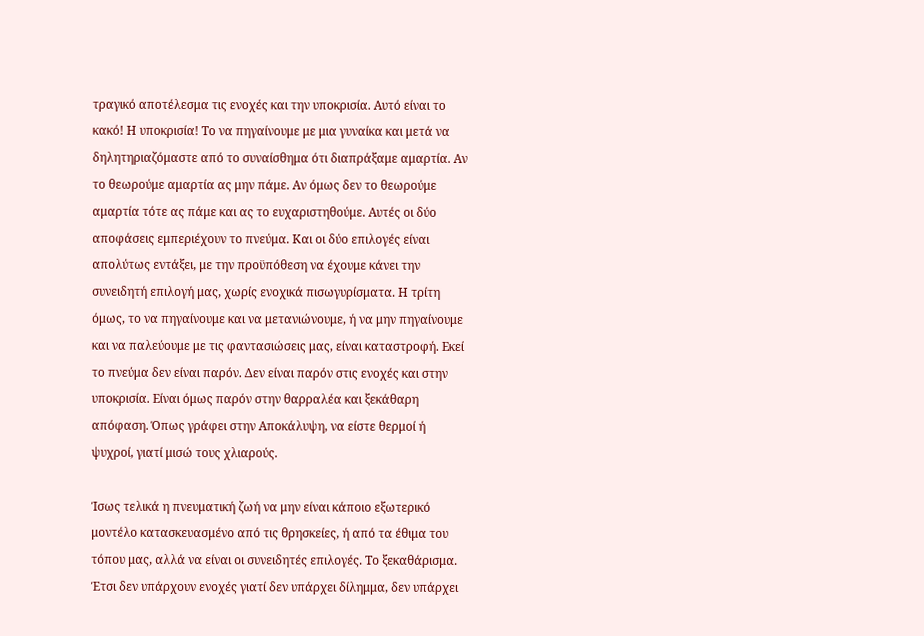τραγικό αποτέλεσμα τις ενοχές και την υποκρισία. Αυτό είναι το κακό! Η υποκρισία! Το να πηγαίνουμε με μια γυναίκα και μετά να δηλητηριαζόμαστε από το συναίσθημα ότι διαπράξαμε αμαρτία. Αν το θεωρούμε αμαρτία ας μην πάμε. Αν όμως δεν το θεωρούμε αμαρτία τότε ας πάμε και ας το ευχαριστηθούμε. Αυτές οι δύο αποφάσεις εμπεριέχουν το πνεύμα. Και οι δύο επιλογές είναι απολύτως εντάξει, με την προϋπόθεση να έχουμε κάνει την συνειδητή επιλογή μας, χωρίς ενοχικά πισωγυρίσματα. Η τρίτη όμως, το να πηγαίνουμε και να μετανιώνουμε, ή να μην πηγαίνουμε και να παλεύουμε με τις φαντασιώσεις μας, είναι καταστροφή. Εκεί το πνεύμα δεν είναι παρόν. Δεν είναι παρόν στις ενοχές και στην υποκρισία. Είναι όμως παρόν στην θαρραλέα και ξεκάθαρη απόφαση. Όπως γράφει στην Αποκάλυψη, να είστε θερμοί ή ψυχροί, γιατί μισώ τους χλιαρούς.

Ίσως τελικά η πνευματική ζωή να μην είναι κάποιο εξωτερικό μοντέλο κατασκευασμένο από τις θρησκείες, ή από τα έθιμα του τόπου μας, αλλά να είναι οι συνειδητές επιλογές. Το ξεκαθάρισμα. Έτσι δεν υπάρχουν ενοχές γιατί δεν υπάρχει δίλημμα, δεν υπάρχει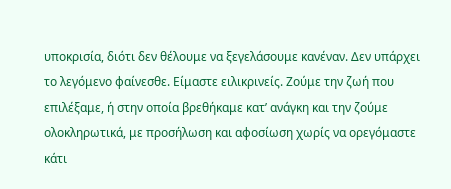υποκρισία, διότι δεν θέλουμε να ξεγελάσουμε κανέναν. Δεν υπάρχει το λεγόμενο φαίνεσθε. Είμαστε ειλικρινείς. Ζούμε την ζωή που επιλέξαμε, ή στην οποία βρεθήκαμε κατ’ ανάγκη και την ζούμε ολοκληρωτικά, με προσήλωση και αφοσίωση χωρίς να ορεγόμαστε κάτι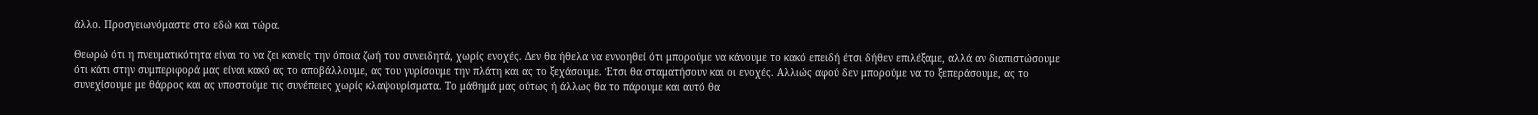άλλο. Προσγειωνόμαστε στο εδώ και τώρα.

Θεωρώ ότι η πνευματικότητα είναι το να ζει κανείς την όποια ζωή του συνειδητά, χωρίς ενοχές. Δεν θα ήθελα να εννοηθεί ότι μπορούμε να κάνουμε το κακό επειδή έτσι δήθεν επιλέξαμε, αλλά αν διαπιστώσουμε ότι κάτι στην συμπεριφορά μας είναι κακό ας το αποβάλλουμε, ας του γυρίσουμε την πλάτη και ας το ξεχάσουμε. Έτσι θα σταματήσουν και οι ενοχές. Αλλιώς αφού δεν μπορούμε να το ξεπεράσουμε, ας το συνεχίσουμε με θάρρος και ας υποστούμε τις συνέπειες χωρίς κλαψουρίσματα. Το μάθημά μας ούτως ή άλλως θα το πάρουμε και αυτό θα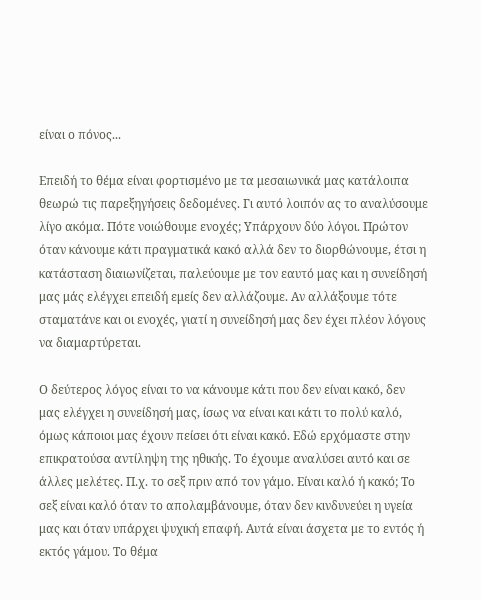είναι ο πόνος...

Επειδή το θέμα είναι φορτισμένο με τα μεσαιωνικά μας κατάλοιπα θεωρώ τις παρεξηγήσεις δεδομένες. Γι αυτό λοιπόν ας το αναλύσουμε λίγο ακόμα. Πότε νοιώθουμε ενοχές; Υπάρχουν δύο λόγοι. Πρώτον όταν κάνουμε κάτι πραγματικά κακό αλλά δεν το διορθώνουμε, έτσι η κατάσταση διαιωνίζεται, παλεύουμε με τον εαυτό μας και η συνείδησή μας μάς ελέγχει επειδή εμείς δεν αλλάζουμε. Αν αλλάξουμε τότε σταματάνε και οι ενοχές, γιατί η συνείδησή μας δεν έχει πλέον λόγους να διαμαρτύρεται.

Ο δεύτερος λόγος είναι το να κάνουμε κάτι που δεν είναι κακό, δεν μας ελέγχει η συνείδησή μας, ίσως να είναι και κάτι το πολύ καλό, όμως κάποιοι μας έχουν πείσει ότι είναι κακό. Εδώ ερχόμαστε στην επικρατούσα αντίληψη της ηθικής. Το έχουμε αναλύσει αυτό και σε άλλες μελέτες. Π.χ. το σεξ πριν από τον γάμο. Είναι καλό ή κακό; Το σεξ είναι καλό όταν το απολαμβάνουμε, όταν δεν κινδυνεύει η υγεία μας και όταν υπάρχει ψυχική επαφή. Αυτά είναι άσχετα με το εντός ή εκτός γάμου. Το θέμα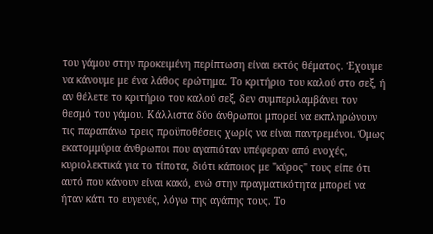του γάμου στην προκειμένη περίπτωση είναι εκτός θέματος. Έχουμε να κάνουμε με ένα λάθος ερώτημα. Το κριτήριο του καλού στο σεξ, ή αν θέλετε το κριτήριο του καλού σεξ, δεν συμπεριλαμβάνει τον θεσμό του γάμου. Κάλλιστα δύο άνθρωποι μπορεί να εκπληρώνουν τις παραπάνω τρεις προϋποθέσεις χωρίς να είναι παντρεμένοι. Όμως εκατομμύρια άνθρωποι που αγαπιόταν υπέφεραν από ενοχές, κυριολεκτικά για το τίποτα, διότι κάποιος με "κύρος" τους είπε ότι αυτό που κάνουν είναι κακό, ενώ στην πραγματικότητα μπορεί να ήταν κάτι το ευγενές, λόγω της αγάπης τους. Το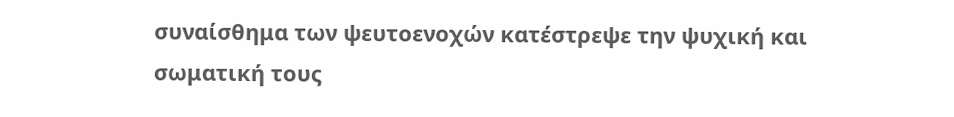συναίσθημα των ψευτοενοχών κατέστρεψε την ψυχική και σωματική τους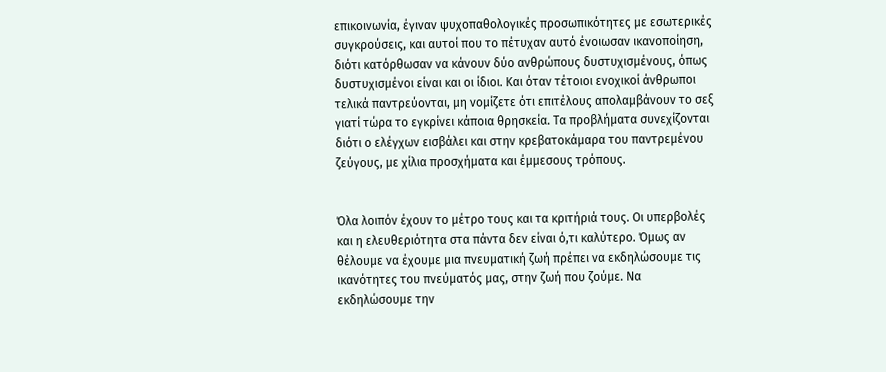επικοινωνία, έγιναν ψυχοπαθολογικές προσωπικότητες με εσωτερικές συγκρούσεις, και αυτοί που το πέτυχαν αυτό ένοιωσαν ικανοποίηση, διότι κατόρθωσαν να κάνουν δύο ανθρώπους δυστυχισμένους, όπως δυστυχισμένοι είναι και οι ίδιοι. Και όταν τέτοιοι ενοχικοί άνθρωποι τελικά παντρεύονται, μη νομίζετε ότι επιτέλους απολαμβάνουν το σεξ γιατί τώρα το εγκρίνει κάποια θρησκεία. Τα προβλήματα συνεχίζονται διότι ο ελέγχων εισβάλει και στην κρεβατοκάμαρα του παντρεμένου ζεύγους, με χίλια προσχήματα και έμμεσους τρόπους.


Όλα λοιπόν έχουν το μέτρο τους και τα κριτήριά τους. Οι υπερβολές και η ελευθεριότητα στα πάντα δεν είναι ό,τι καλύτερο. Όμως αν θέλουμε να έχουμε μια πνευματική ζωή πρέπει να εκδηλώσουμε τις ικανότητες του πνεύματός μας, στην ζωή που ζούμε. Να εκδηλώσουμε την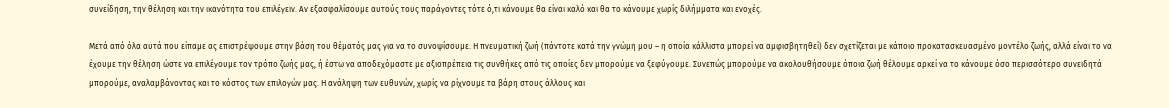συνείδηση, την θέληση και την ικανότητα του επιλέγειν. Αν εξασφαλίσουμε αυτούς τους παράγοντες τότε ό,τι κάνουμε θα είναι καλό και θα το κάνουμε χωρίς διλήμματα και ενοχές.

Μετά από όλα αυτά που είπαμε ας επιστρέψουμε στην βάση του θέματός μας για να το συνοψίσουμε. Η πνευματική ζωή (πάντοτε κατά την γνώμη μου – η οποία κάλλιστα μπορεί να αμφισβητηθεί) δεν σχετίζεται με κάποιο προκατασκευασμένο μοντέλο ζωής, αλλά είναι το να έχουμε την θέληση ώστε να επιλέγουμε τον τρόπο ζωής μας, ή έστω να αποδεχόμαστε με αξιοπρέπεια τις συνθήκες από τις οποίες δεν μπορούμε να ξεφύγουμε. Συνεπώς μπορούμε να ακολουθήσουμε όποια ζωή θέλουμε αρκεί να το κάνουμε όσο περισσότερο συνειδητά μπορούμε, αναλαμβάνοντας και το κόστος των επιλογών μας. Η ανάληψη των ευθυνών, χωρίς να ρίχνουμε τα βάρη στους άλλους και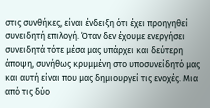στις συνθήκες, είναι ένδειξη ότι έχει προηγηθεί συνειδητή επιλογή. Όταν δεν έχουμε ενεργήσει συνειδητά τότε μέσα μας υπάρχει και δεύτερη άποψη, συνήθως κρυμμένη στο υποσυνείδητό μας και αυτή είναι που μας δημιουργεί τις ενοχές. Μια από τις δύο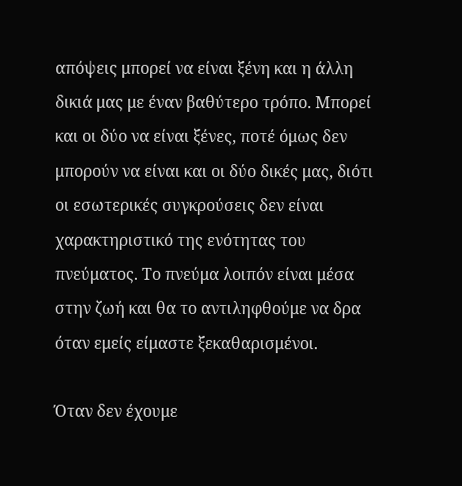απόψεις μπορεί να είναι ξένη και η άλλη δικιά μας με έναν βαθύτερο τρόπο. Μπορεί και οι δύο να είναι ξένες, ποτέ όμως δεν μπορούν να είναι και οι δύο δικές μας, διότι οι εσωτερικές συγκρούσεις δεν είναι χαρακτηριστικό της ενότητας του πνεύματος. Το πνεύμα λοιπόν είναι μέσα στην ζωή και θα το αντιληφθούμε να δρα όταν εμείς είμαστε ξεκαθαρισμένοι.

Όταν δεν έχουμε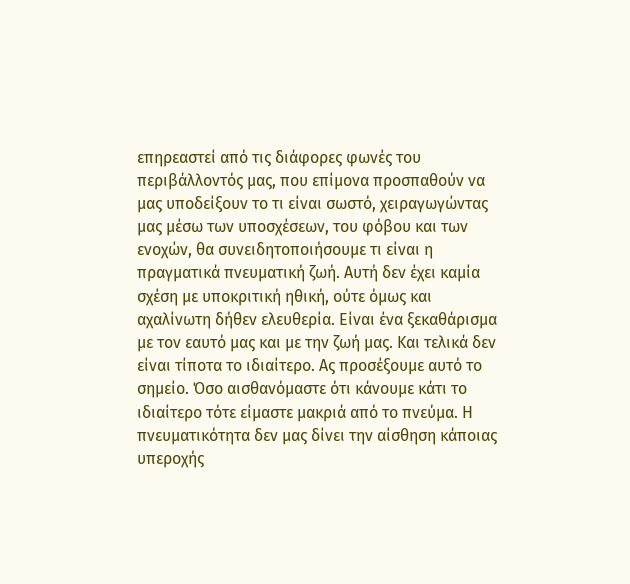επηρεαστεί από τις διάφορες φωνές του περιβάλλοντός μας, που επίμονα προσπαθούν να μας υποδείξουν το τι είναι σωστό, χειραγωγώντας μας μέσω των υποσχέσεων, του φόβου και των ενοχών, θα συνειδητοποιήσουμε τι είναι η πραγματικά πνευματική ζωή. Αυτή δεν έχει καμία σχέση με υποκριτική ηθική, ούτε όμως και αχαλίνωτη δήθεν ελευθερία. Είναι ένα ξεκαθάρισμα με τον εαυτό μας και με την ζωή μας. Και τελικά δεν είναι τίποτα το ιδιαίτερο. Ας προσέξουμε αυτό το σημείο. Όσο αισθανόμαστε ότι κάνουμε κάτι το ιδιαίτερο τότε είμαστε μακριά από το πνεύμα. Η πνευματικότητα δεν μας δίνει την αίσθηση κάποιας υπεροχής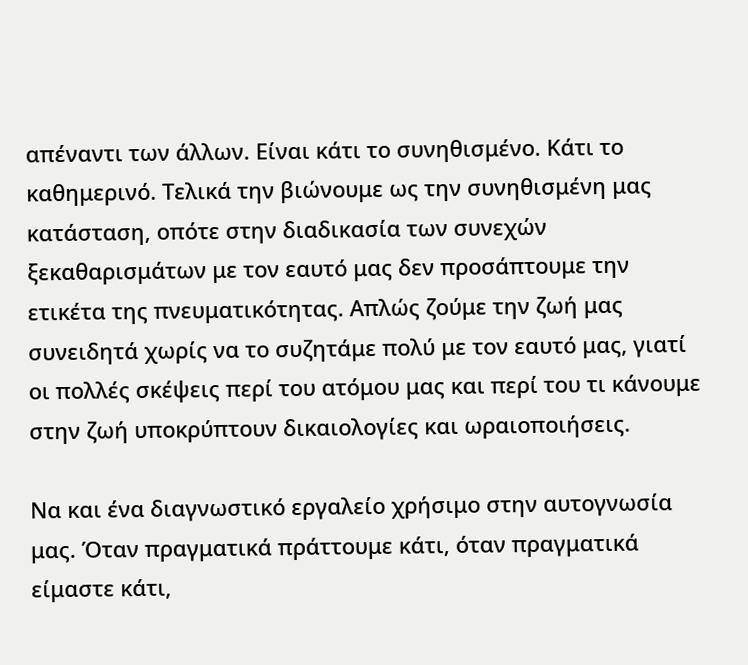απέναντι των άλλων. Είναι κάτι το συνηθισμένο. Κάτι το καθημερινό. Τελικά την βιώνουμε ως την συνηθισμένη μας κατάσταση, οπότε στην διαδικασία των συνεχών ξεκαθαρισμάτων με τον εαυτό μας δεν προσάπτουμε την ετικέτα της πνευματικότητας. Απλώς ζούμε την ζωή μας συνειδητά χωρίς να το συζητάμε πολύ με τον εαυτό μας, γιατί οι πολλές σκέψεις περί του ατόμου μας και περί του τι κάνουμε στην ζωή υποκρύπτουν δικαιολογίες και ωραιοποιήσεις.

Να και ένα διαγνωστικό εργαλείο χρήσιμο στην αυτογνωσία μας. Όταν πραγματικά πράττουμε κάτι, όταν πραγματικά είμαστε κάτι,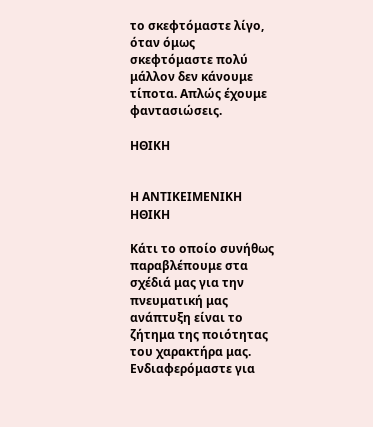το σκεφτόμαστε λίγο, όταν όμως σκεφτόμαστε πολύ μάλλον δεν κάνουμε τίποτα. Απλώς έχουμε φαντασιώσεις.

ΗΘΙΚΗ


Η ΑΝΤΙΚΕΙΜΕΝΙΚΗ ΗΘΙΚΗ

Κάτι το οποίο συνήθως παραβλέπουμε στα σχέδιά μας για την πνευματική μας ανάπτυξη είναι το ζήτημα της ποιότητας του χαρακτήρα μας. Ενδιαφερόμαστε για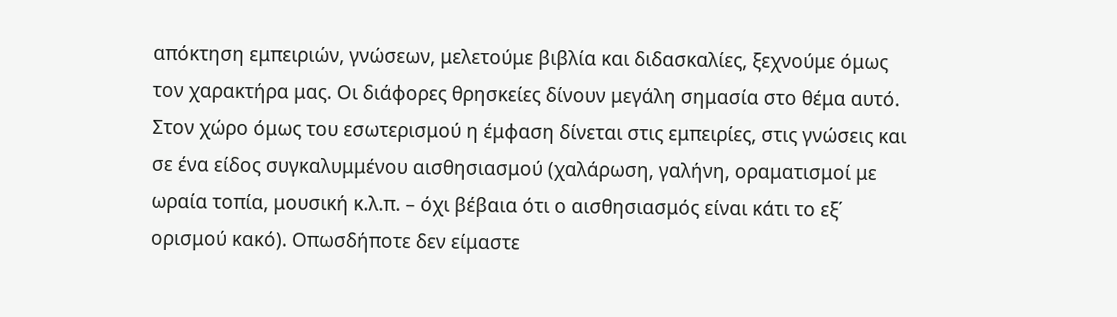απόκτηση εμπειριών, γνώσεων, μελετούμε βιβλία και διδασκαλίες, ξεχνούμε όμως τον χαρακτήρα μας. Οι διάφορες θρησκείες δίνουν μεγάλη σημασία στο θέμα αυτό. Στον χώρο όμως του εσωτερισμού η έμφαση δίνεται στις εμπειρίες, στις γνώσεις και σε ένα είδος συγκαλυμμένου αισθησιασμού (χαλάρωση, γαλήνη, οραματισμοί με ωραία τοπία, μουσική κ.λ.π. – όχι βέβαια ότι ο αισθησιασμός είναι κάτι το εξ΄ ορισμού κακό). Οπωσδήποτε δεν είμαστε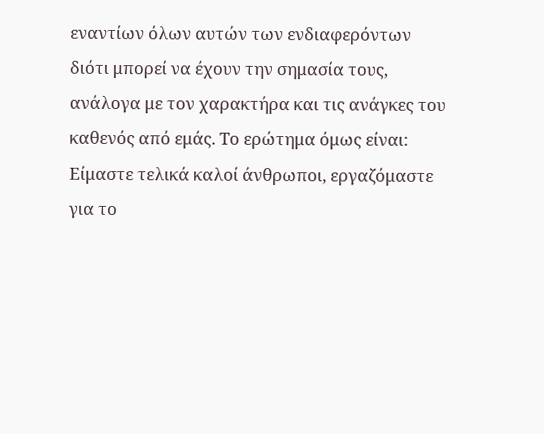εναντίων όλων αυτών των ενδιαφερόντων διότι μπορεί να έχουν την σημασία τους, ανάλογα με τον χαρακτήρα και τις ανάγκες του καθενός από εμάς. Το ερώτημα όμως είναι: Είμαστε τελικά καλοί άνθρωποι, εργαζόμαστε για το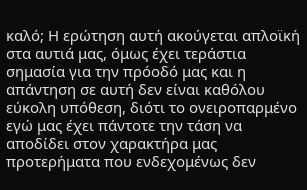καλό; Η ερώτηση αυτή ακούγεται απλοϊκή στα αυτιά μας, όμως έχει τεράστια σημασία για την πρόοδό μας και η απάντηση σε αυτή δεν είναι καθόλου εύκολη υπόθεση, διότι το ονειροπαρμένο εγώ μας έχει πάντοτε την τάση να αποδίδει στον χαρακτήρα μας προτερήματα που ενδεχομένως δεν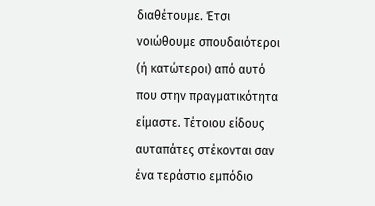διαθέτουμε. Έτσι νοιώθουμε σπουδαιότεροι (ή κατώτεροι) από αυτό που στην πραγματικότητα είμαστε. Τέτοιου είδους αυταπάτες στέκονται σαν ένα τεράστιο εμπόδιο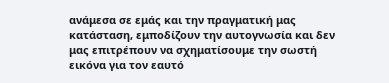ανάμεσα σε εμάς και την πραγματική μας κατάσταση, εμποδίζουν την αυτογνωσία και δεν μας επιτρέπουν να σχηματίσουμε την σωστή εικόνα για τον εαυτό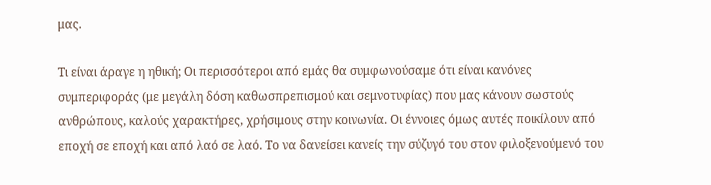μας.

Τι είναι άραγε η ηθική; Οι περισσότεροι από εμάς θα συμφωνούσαμε ότι είναι κανόνες συμπεριφοράς (με μεγάλη δόση καθωσπρεπισμού και σεμνοτυφίας) που μας κάνουν σωστούς ανθρώπους, καλούς χαρακτήρες, χρήσιμους στην κοινωνία. Οι έννοιες όμως αυτές ποικίλουν από εποχή σε εποχή και από λαό σε λαό. Το να δανείσει κανείς την σύζυγό του στον φιλοξενούμενό του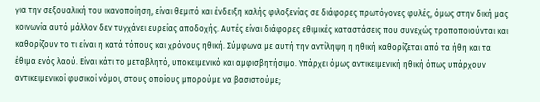για την σεξουαλική του ικανοποίηση, είναι θεμιτό και ένδειξη καλής φιλοξενίας σε διάφορες πρωτόγονες φυλές, όμως στην δική μας κοινωνία αυτό μάλλον δεν τυγχάνει ευρείας αποδοχής. Αυτές είναι διάφορες εθιμικές καταστάσεις που συνεχώς τροποποιούνται και καθορίζουν το τι είναι η κατά τόπους και χρόνους ηθική. Σύμφωνα με αυτή την αντίληψη η ηθική καθορίζεται από τα ήθη και τα έθιμα ενός λαού. Είναι κάτι το μεταβλητό, υποκειμενικό και αμφισβητήσιμο. Υπάρχει όμως αντικειμενική ηθική όπως υπάρχουν αντικειμενικοί φυσικοί νόμοι, στους οποίους μπορούμε να βασιστούμε;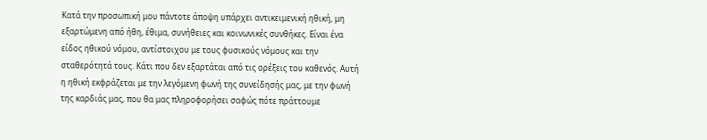Κατά την προσωπική μου πάντοτε άποψη υπάρχει αντικειμενική ηθική, μη εξαρτώμενη από ήθη, έθιμα, συνήθειες και κοινωνικές συνθήκες. Είναι ένα είδος ηθικού νόμου, αντίστοιχου με τους φυσικούς νόμους και την σταθερότητά τους. Κάτι που δεν εξαρτάται από τις ορέξεις του καθενός. Αυτή η ηθική εκφράζεται με την λεγόμενη φωνή της συνείδησής μας, με την φωνή της καρδιάς μας, που θα μας πληροφορήσει σαφώς πότε πράττουμε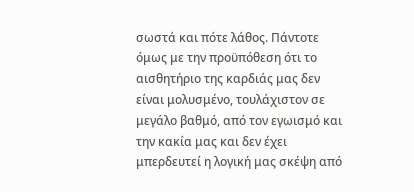σωστά και πότε λάθος. Πάντοτε όμως με την προϋπόθεση ότι το αισθητήριο της καρδιάς μας δεν είναι μολυσμένο, τουλάχιστον σε μεγάλο βαθμό, από τον εγωισμό και την κακία μας και δεν έχει μπερδευτεί η λογική μας σκέψη από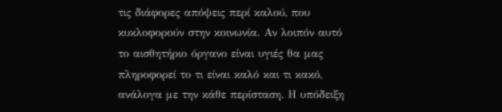τις διάφορες απόψεις περί καλού, που κυκλοφορούν στην κοινωνία. Αν λοιπόν αυτό το αισθητήριο όργανο είναι υγιές θα μας πληροφορεί το τι είναι καλό και τι κακό, ανάλογα με την κάθε περίσταση. Η υπόδειξη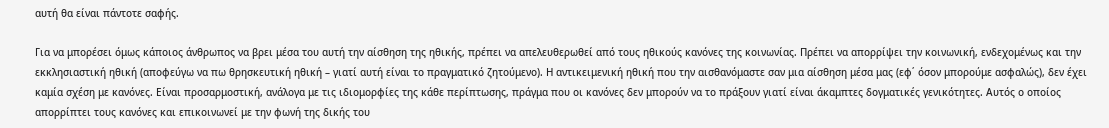αυτή θα είναι πάντοτε σαφής.

Για να μπορέσει όμως κάποιος άνθρωπος να βρει μέσα του αυτή την αίσθηση της ηθικής, πρέπει να απελευθερωθεί από τους ηθικούς κανόνες της κοινωνίας. Πρέπει να απορρίψει την κοινωνική, ενδεχομένως και την εκκλησιαστική ηθική (αποφεύγω να πω θρησκευτική ηθική – γιατί αυτή είναι το πραγματικό ζητούμενο). Η αντικειμενική ηθική που την αισθανόμαστε σαν μια αίσθηση μέσα μας (εφ΄ όσον μπορούμε ασφαλώς), δεν έχει καμία σχέση με κανόνες. Είναι προσαρμοστική, ανάλογα με τις ιδιομορφίες της κάθε περίπτωσης, πράγμα που οι κανόνες δεν μπορούν να το πράξουν γιατί είναι άκαμπτες δογματικές γενικότητες. Αυτός ο οποίος απορρίπτει τους κανόνες και επικοινωνεί με την φωνή της δικής του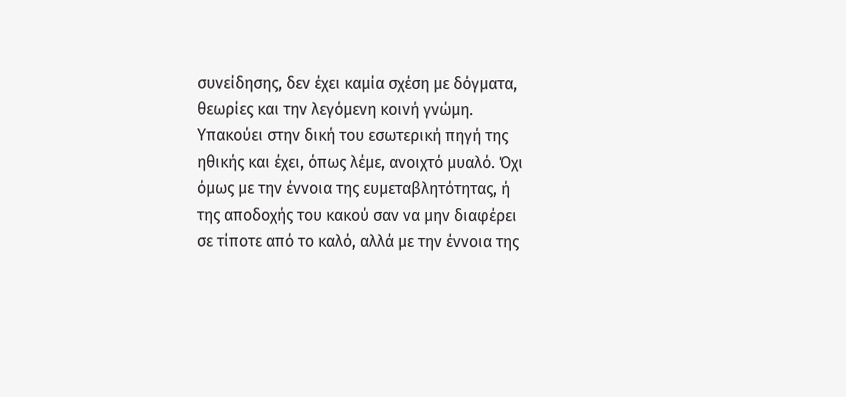συνείδησης, δεν έχει καμία σχέση με δόγματα, θεωρίες και την λεγόμενη κοινή γνώμη. Υπακούει στην δική του εσωτερική πηγή της ηθικής και έχει, όπως λέμε, ανοιχτό μυαλό. Όχι όμως με την έννοια της ευμεταβλητότητας, ή της αποδοχής του κακού σαν να μην διαφέρει σε τίποτε από το καλό, αλλά με την έννοια της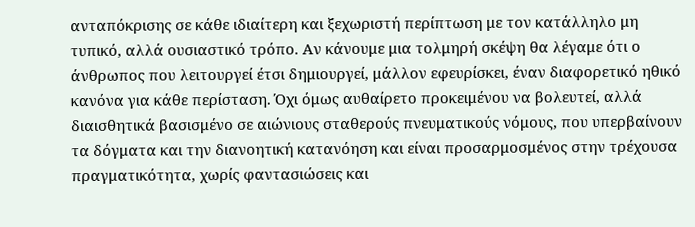ανταπόκρισης σε κάθε ιδιαίτερη και ξεχωριστή περίπτωση με τον κατάλληλο μη τυπικό, αλλά ουσιαστικό τρόπο. Αν κάνουμε μια τολμηρή σκέψη θα λέγαμε ότι ο άνθρωπος που λειτουργεί έτσι δημιουργεί, μάλλον εφευρίσκει, έναν διαφορετικό ηθικό κανόνα για κάθε περίσταση. Όχι όμως αυθαίρετο προκειμένου να βολευτεί, αλλά διαισθητικά βασισμένο σε αιώνιους σταθερούς πνευματικούς νόμους, που υπερβαίνουν τα δόγματα και την διανοητική κατανόηση και είναι προσαρμοσμένος στην τρέχουσα πραγματικότητα, χωρίς φαντασιώσεις και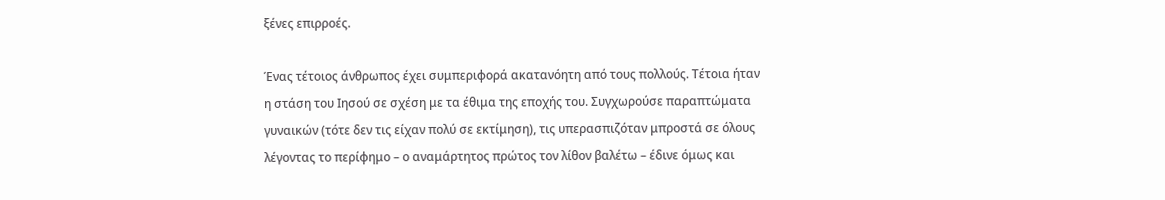ξένες επιρροές.

Ένας τέτοιος άνθρωπος έχει συμπεριφορά ακατανόητη από τους πολλούς. Τέτοια ήταν η στάση του Ιησού σε σχέση με τα έθιμα της εποχής του. Συγχωρούσε παραπτώματα γυναικών (τότε δεν τις είχαν πολύ σε εκτίμηση), τις υπερασπιζόταν μπροστά σε όλους λέγοντας το περίφημο – ο αναμάρτητος πρώτος τον λίθον βαλέτω – έδινε όμως και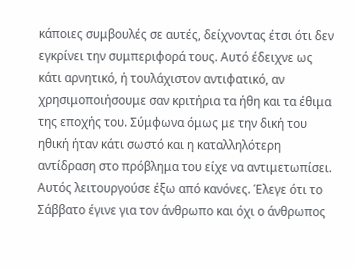κάποιες συμβουλές σε αυτές, δείχνοντας έτσι ότι δεν εγκρίνει την συμπεριφορά τους. Αυτό έδειχνε ως κάτι αρνητικό, ή τουλάχιστον αντιφατικό, αν χρησιμοποιήσουμε σαν κριτήρια τα ήθη και τα έθιμα της εποχής του. Σύμφωνα όμως με την δική του ηθική ήταν κάτι σωστό και η καταλληλότερη αντίδραση στο πρόβλημα του είχε να αντιμετωπίσει. Αυτός λειτουργούσε έξω από κανόνες. Έλεγε ότι το Σάββατο έγινε για τον άνθρωπο και όχι ο άνθρωπος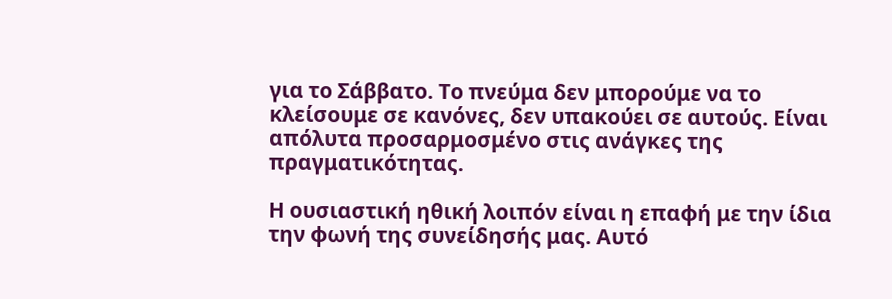για το Σάββατο. Το πνεύμα δεν μπορούμε να το κλείσουμε σε κανόνες, δεν υπακούει σε αυτούς. Είναι απόλυτα προσαρμοσμένο στις ανάγκες της πραγματικότητας.

Η ουσιαστική ηθική λοιπόν είναι η επαφή με την ίδια την φωνή της συνείδησής μας. Αυτό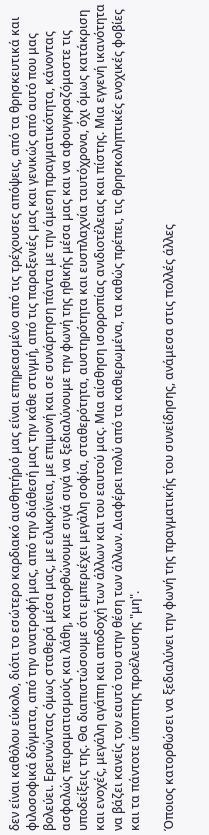δεν είναι καθόλου εύκολο, διότι το εσώτερο καρδιακό αισθητήριό μας είναι επηρεασμένο από τις τρέχουσες απόψεις, από τα θρησκευτικά και φιλοσοφικά δόγματα, από την ανατροφή μας, από την διάθεσή μας την κάθε στιγμή, από τις παραξενιές μας και γενικώς από αυτό που μας βολεύει. Ερευνώντας όμως σταθερά μέσα μας, με ειλικρίνεια, με επιμονή και σε συνάρτηση πάντα με την άμεση πραγματικότητα, κάνοντας ασφαλώς πειραματισμούς και λάθη, κατορθώνουμε σιγά σιγά να ξεδιαλύνουμε την φωνή της ηθικής μέσα μας και να αφουγκραζόμαστε τις υποδείξεις της. Θα διαπιστώσουμε ότι εμπεριέχει μεγάλη σοφία, σταθερότητα, αυστηρότητα και ευσπλαχνία ταυτόχρονα, όχι όμως κατάκριση και ενοχές, μεγάλη αγάπη και αποδοχή των άλλων και του εαυτού μας. Μια αίσθηση ισορροπίας ανιδιοτέλειας και πίστης. Μια εγγενή ικανότητα να βάζει κανείς τον εαυτό του στην θέση των άλλων. Διαφέρει πολύ από τα καθιερωμένα, τα καθώς πρέπει, τις θρησκοληπτικές ενοχικές φοβίες και τα πάντοτε ύποπτης προέλευσης "μη".

Όποιος κατορθώσει να ξεδιαλύνει την φωνή της πραγματικής του συνείδησης, ανάμεσα στις πολλές άλλες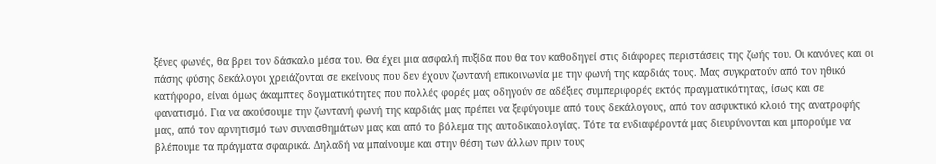ξένες φωνές, θα βρει τον δάσκαλο μέσα του. Θα έχει μια ασφαλή πυξίδα που θα τον καθοδηγεί στις διάφορες περιστάσεις της ζωής του. Οι κανόνες και οι πάσης φύσης δεκάλογοι χρειάζονται σε εκείνους που δεν έχουν ζωντανή επικοινωνία με την φωνή της καρδιάς τους. Μας συγκρατούν από τον ηθικό κατήφορο, είναι όμως άκαμπτες δογματικότητες που πολλές φορές μας οδηγούν σε αδέξιες συμπεριφορές εκτός πραγματικότητας, ίσως και σε φανατισμό. Για να ακούσουμε την ζωντανή φωνή της καρδιάς μας πρέπει να ξεφύγουμε από τους δεκάλογους, από τον ασφυκτικό κλοιό της ανατροφής μας, από τον αρνητισμό των συναισθημάτων μας και από το βόλεμα της αυτοδικαιολογίας. Τότε τα ενδιαφέροντά μας διευρύνονται και μπορούμε να βλέπουμε τα πράγματα σφαιρικά. Δηλαδή να μπαίνουμε και στην θέση των άλλων πριν τους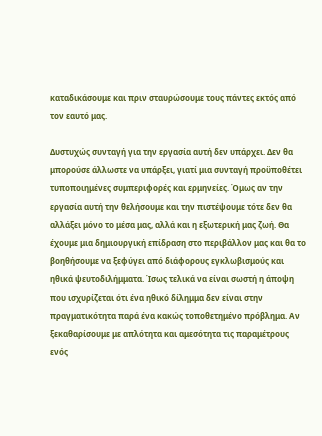καταδικάσουμε και πριν σταυρώσουμε τους πάντες εκτός από τον εαυτό μας.

Δυστυχώς συνταγή για την εργασία αυτή δεν υπάρχει. Δεν θα μπορούσε άλλωστε να υπάρξει, γιατί μια συνταγή προϋποθέτει τυποποιημένες συμπεριφορές και ερμηνείες. Όμως αν την εργασία αυτή την θελήσουμε και την πιστέψουμε τότε δεν θα αλλάξει μόνο το μέσα μας, αλλά και η εξωτερική μας ζωή. Θα έχουμε μια δημιουργική επίδραση στο περιβάλλον μας και θα το βοηθήσουμε να ξεφύγει από διάφορους εγκλωβισμούς και ηθικά ψευτοδιλήμματα. Ίσως τελικά να είναι σωστή η άποψη που ισχυρίζεται ότι ένα ηθικό δίλημμα δεν είναι στην πραγματικότητα παρά ένα κακώς τοποθετημένο πρόβλημα. Αν ξεκαθαρίσουμε με απλότητα και αμεσότητα τις παραμέτρους ενός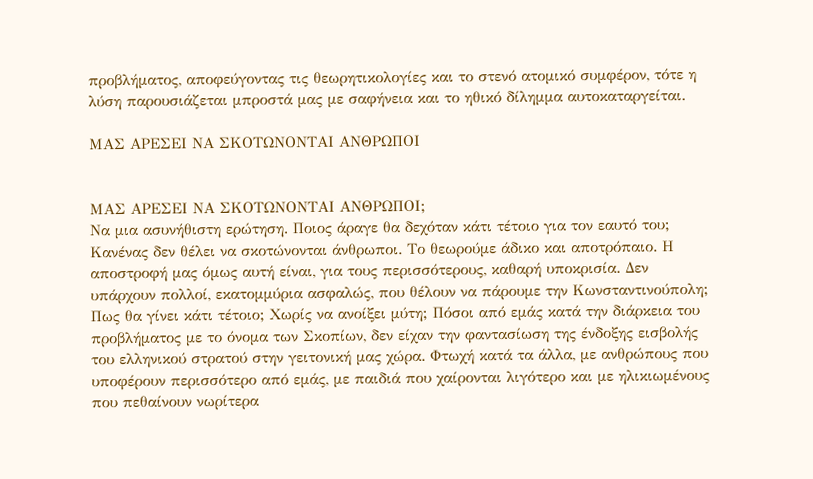προβλήματος, αποφεύγοντας τις θεωρητικολογίες και το στενό ατομικό συμφέρον, τότε η λύση παρουσιάζεται μπροστά μας με σαφήνεια και το ηθικό δίλημμα αυτοκαταργείται.

ΜΑΣ ΑΡΕΣΕΙ ΝΑ ΣΚΟΤΩΝΟΝΤΑΙ ΑΝΘΡΩΠΟΙ


ΜΑΣ ΑΡΕΣΕΙ ΝΑ ΣΚΟΤΩΝΟΝΤΑΙ ΑΝΘΡΩΠΟΙ;
Να μια ασυνήθιστη ερώτηση. Ποιος άραγε θα δεχόταν κάτι τέτοιο για τον εαυτό του; Κανένας δεν θέλει να σκοτώνονται άνθρωποι. Το θεωρούμε άδικο και αποτρόπαιο. Η αποστροφή μας όμως αυτή είναι, για τους περισσότερους, καθαρή υποκρισία. Δεν υπάρχουν πολλοί, εκατομμύρια ασφαλώς, που θέλουν να πάρουμε την Κωνσταντινούπολη; Πως θα γίνει κάτι τέτοιο; Χωρίς να ανοίξει μύτη; Πόσοι από εμάς κατά την διάρκεια του προβλήματος με το όνομα των Σκοπίων, δεν είχαν την φαντασίωση της ένδοξης εισβολής του ελληνικού στρατού στην γειτονική μας χώρα. Φτωχή κατά τα άλλα, με ανθρώπους που υποφέρουν περισσότερο από εμάς, με παιδιά που χαίρονται λιγότερο και με ηλικιωμένους που πεθαίνουν νωρίτερα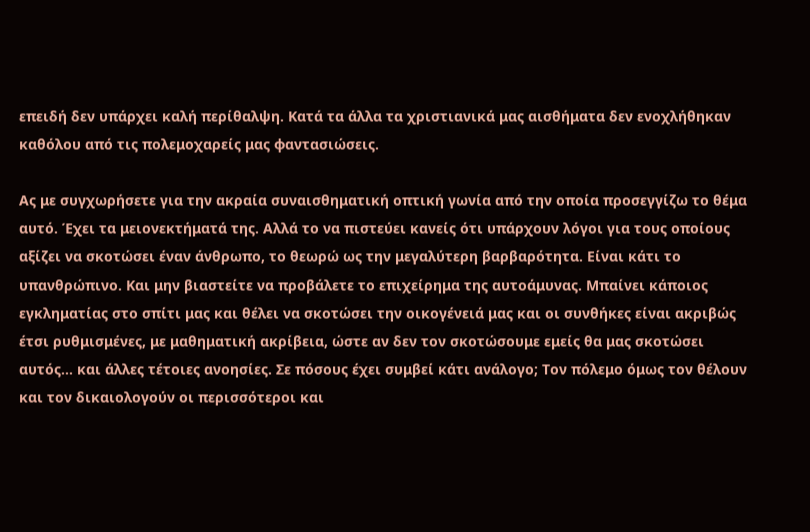επειδή δεν υπάρχει καλή περίθαλψη. Κατά τα άλλα τα χριστιανικά μας αισθήματα δεν ενοχλήθηκαν καθόλου από τις πολεμοχαρείς μας φαντασιώσεις.

Ας με συγχωρήσετε για την ακραία συναισθηματική οπτική γωνία από την οποία προσεγγίζω το θέμα αυτό. Έχει τα μειονεκτήματά της. Αλλά το να πιστεύει κανείς ότι υπάρχουν λόγοι για τους οποίους αξίζει να σκοτώσει έναν άνθρωπο, το θεωρώ ως την μεγαλύτερη βαρβαρότητα. Είναι κάτι το υπανθρώπινο. Και μην βιαστείτε να προβάλετε το επιχείρημα της αυτοάμυνας. Μπαίνει κάποιος εγκληματίας στο σπίτι μας και θέλει να σκοτώσει την οικογένειά μας και οι συνθήκες είναι ακριβώς έτσι ρυθμισμένες, με μαθηματική ακρίβεια, ώστε αν δεν τον σκοτώσουμε εμείς θα μας σκοτώσει αυτός... και άλλες τέτοιες ανοησίες. Σε πόσους έχει συμβεί κάτι ανάλογο; Τον πόλεμο όμως τον θέλουν και τον δικαιολογούν οι περισσότεροι και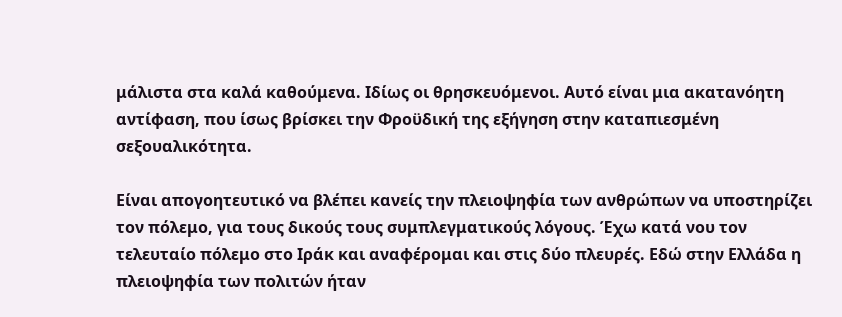μάλιστα στα καλά καθούμενα. Ιδίως οι θρησκευόμενοι. Αυτό είναι μια ακατανόητη αντίφαση, που ίσως βρίσκει την Φροϋδική της εξήγηση στην καταπιεσμένη σεξουαλικότητα.

Είναι απογοητευτικό να βλέπει κανείς την πλειοψηφία των ανθρώπων να υποστηρίζει τον πόλεμο, για τους δικούς τους συμπλεγματικούς λόγους. Έχω κατά νου τον τελευταίο πόλεμο στο Ιράκ και αναφέρομαι και στις δύο πλευρές. Εδώ στην Ελλάδα η πλειοψηφία των πολιτών ήταν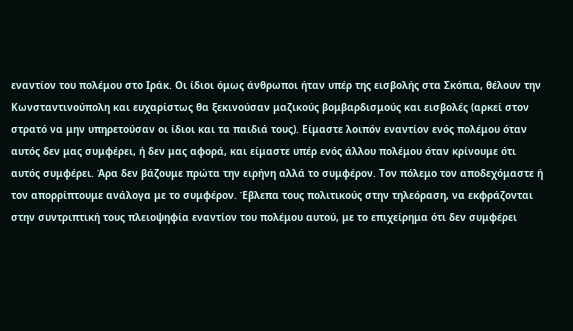εναντίον του πολέμου στο Ιράκ. Οι ίδιοι όμως άνθρωποι ήταν υπέρ της εισβολής στα Σκόπια, θέλουν την Κωνσταντινούπολη και ευχαρίστως θα ξεκινούσαν μαζικούς βομβαρδισμούς και εισβολές (αρκεί στον στρατό να μην υπηρετούσαν οι ίδιοι και τα παιδιά τους). Είμαστε λοιπόν εναντίον ενός πολέμου όταν αυτός δεν μας συμφέρει, ή δεν μας αφορά, και είμαστε υπέρ ενός άλλου πολέμου όταν κρίνουμε ότι αυτός συμφέρει. Άρα δεν βάζουμε πρώτα την ειρήνη αλλά το συμφέρον. Τον πόλεμο τον αποδεχόμαστε ή τον απορρίπτουμε ανάλογα με το συμφέρον. Έβλεπα τους πολιτικούς στην τηλεόραση, να εκφράζονται στην συντριπτική τους πλειοψηφία εναντίον του πολέμου αυτού, με το επιχείρημα ότι δεν συμφέρει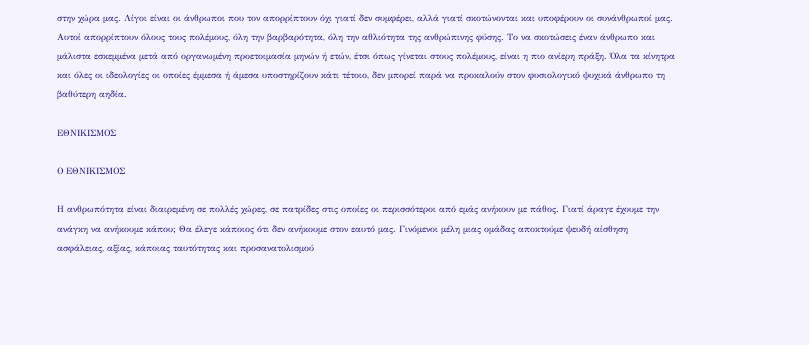στην χώρα μας. Λίγοι είναι οι άνθρωποι που τον απορρίπτουν όχι γιατί δεν συμφέρει, αλλά γιατί σκοτώνονται και υποφέρουν οι συνάνθρωποί μας. Αυτοί απορρίπτουν όλους τους πολέμους, όλη την βαρβαρότητα, όλη την αθλιότητα της ανθρώπινης φύσης. Το να σκοτώσεις έναν άνθρωπο και μάλιστα εσκεμμένα μετά από οργανωμένη προετοιμασία μηνών ή ετών, έτσι όπως γίνεται στους πολέμους, είναι η πιο ανίερη πράξη. Όλα τα κίνητρα και όλες οι ιδεολογίες οι οποίες έμμεσα ή άμεσα υποστηρίζουν κάτι τέτοιο, δεν μπορεί παρά να προκαλούν στον φυσιολογικό ψυχικά άνθρωπο τη βαθύτερη αηδία.

ΕΘΝΙΚΙΣΜΟΣ

Ο ΕΘΝΙΚΙΣΜΟΣ

Η ανθρωπότητα είναι διαιρεμένη σε πολλές χώρες, σε πατρίδες στις οποίες οι περισσότεροι από εμάς ανήκουν με πάθος. Γιατί άραγε έχουμε την ανάγκη να ανήκουμε κάπου; Θα έλεγε κάποιος ότι δεν ανήκουμε στον εαυτό μας. Γινόμενοι μέλη μιας ομάδας αποκτούμε ψευδή αίσθηση ασφάλειας, αξίας, κάποιας ταυτότητας και προσανατολισμού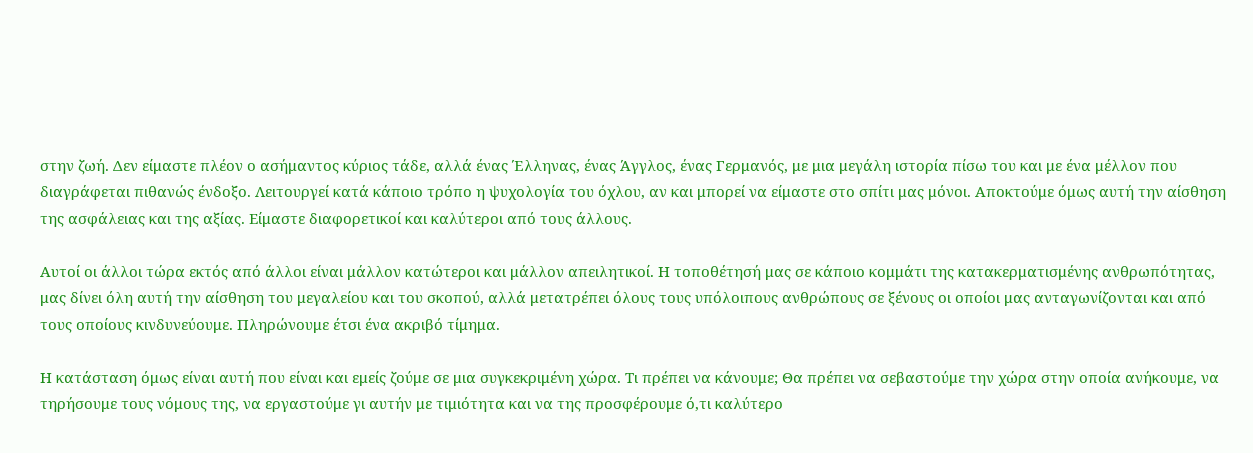στην ζωή. Δεν είμαστε πλέον ο ασήμαντος κύριος τάδε, αλλά ένας Έλληνας, ένας Άγγλος, ένας Γερμανός, με μια μεγάλη ιστορία πίσω του και με ένα μέλλον που διαγράφεται πιθανώς ένδοξο. Λειτουργεί κατά κάποιο τρόπο η ψυχολογία του όχλου, αν και μπορεί να είμαστε στο σπίτι μας μόνοι. Αποκτούμε όμως αυτή την αίσθηση της ασφάλειας και της αξίας. Είμαστε διαφορετικοί και καλύτεροι από τους άλλους.

Αυτοί οι άλλοι τώρα εκτός από άλλοι είναι μάλλον κατώτεροι και μάλλον απειλητικοί. Η τοποθέτησή μας σε κάποιο κομμάτι της κατακερματισμένης ανθρωπότητας, μας δίνει όλη αυτή την αίσθηση του μεγαλείου και του σκοπού, αλλά μετατρέπει όλους τους υπόλοιπους ανθρώπους σε ξένους οι οποίοι μας ανταγωνίζονται και από τους οποίους κινδυνεύουμε. Πληρώνουμε έτσι ένα ακριβό τίμημα.

Η κατάσταση όμως είναι αυτή που είναι και εμείς ζούμε σε μια συγκεκριμένη χώρα. Τι πρέπει να κάνουμε; Θα πρέπει να σεβαστούμε την χώρα στην οποία ανήκουμε, να τηρήσουμε τους νόμους της, να εργαστούμε γι αυτήν με τιμιότητα και να της προσφέρουμε ό,τι καλύτερο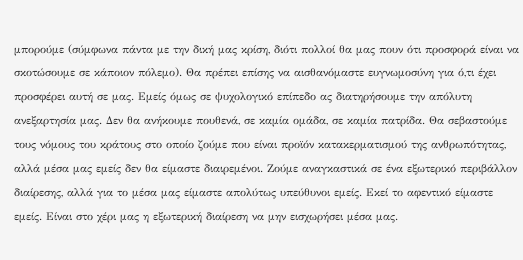μπορούμε (σύμφωνα πάντα με την δική μας κρίση, διότι πολλοί θα μας πουν ότι προσφορά είναι να σκοτώσουμε σε κάποιον πόλεμο). Θα πρέπει επίσης να αισθανόμαστε ευγνωμοσύνη για ό,τι έχει προσφέρει αυτή σε μας. Εμείς όμως σε ψυχολογικό επίπεδο ας διατηρήσουμε την απόλυτη ανεξαρτησία μας. Δεν θα ανήκουμε πουθενά, σε καμία ομάδα, σε καμία πατρίδα. Θα σεβαστούμε τους νόμους του κράτους στο οποίο ζούμε που είναι προϊόν κατακερματισμού της ανθρωπότητας, αλλά μέσα μας εμείς δεν θα είμαστε διαιρεμένοι. Ζούμε αναγκαστικά σε ένα εξωτερικό περιβάλλον διαίρεσης, αλλά για το μέσα μας είμαστε απολύτως υπεύθυνοι εμείς. Εκεί το αφεντικό είμαστε εμείς. Είναι στο χέρι μας η εξωτερική διαίρεση να μην εισχωρήσει μέσα μας.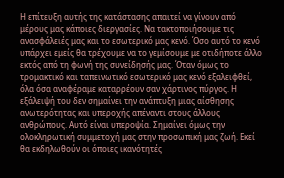Η επίτευξη αυτής της κατάστασης απαιτεί να γίνουν από μέρους μας κάποιες διεργασίες. Να τακτοποιήσουμε τις ανασφάλειές μας και το εσωτερικό μας κενό. Όσο αυτό το κενό υπάρχει εμείς θα τρέχουμε να το γεμίσουμε με οτιδήποτε άλλο εκτός από τη φωνή της συνείδησής μας. Όταν όμως το τρομακτικό και ταπεινωτικό εσωτερικό μας κενό εξαλειφθεί, όλα όσα αναφέραμε καταρρέουν σαν χάρτινος πύργος. Η εξάλειψή του δεν σημαίνει την ανάπτυξη μιας αίσθησης ανωτερότητας και υπεροχής απέναντι στους άλλους ανθρώπους. Αυτό είναι υπεροψία. Σημαίνει όμως την ολοκληρωτική συμμετοχή μας στην προσωπική μας ζωή. Εκεί θα εκδηλωθούν οι όποιες ικανότητές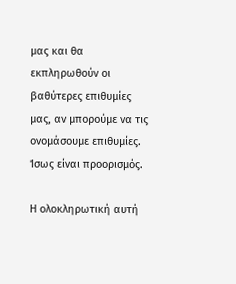μας και θα εκπληρωθούν οι βαθύτερες επιθυμίες μας, αν μπορούμε να τις ονομάσουμε επιθυμίες. Ίσως είναι προορισμός.

Η ολοκληρωτική αυτή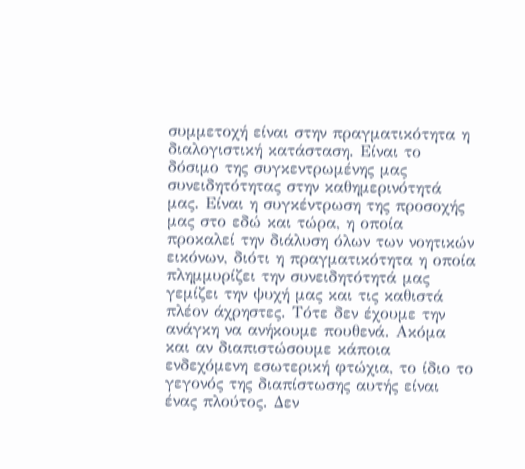συμμετοχή είναι στην πραγματικότητα η διαλογιστική κατάσταση. Είναι το δόσιμο της συγκεντρωμένης μας συνειδητότητας στην καθημερινότητά μας. Είναι η συγκέντρωση της προσοχής μας στο εδώ και τώρα, η οποία προκαλεί την διάλυση όλων των νοητικών εικόνων, διότι η πραγματικότητα η οποία πλημμυρίζει την συνειδητότητά μας γεμίζει την ψυχή μας και τις καθιστά πλέον άχρηστες. Τότε δεν έχουμε την ανάγκη να ανήκουμε πουθενά. Ακόμα και αν διαπιστώσουμε κάποια ενδεχόμενη εσωτερική φτώχια, το ίδιο το γεγονός της διαπίστωσης αυτής είναι ένας πλούτος. Δεν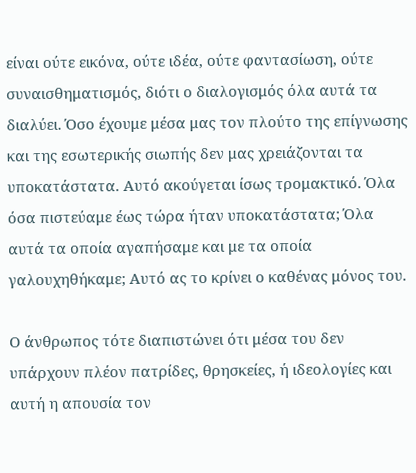είναι ούτε εικόνα, ούτε ιδέα, ούτε φαντασίωση, ούτε συναισθηματισμός, διότι ο διαλογισμός όλα αυτά τα διαλύει. Όσο έχουμε μέσα μας τον πλούτο της επίγνωσης και της εσωτερικής σιωπής δεν μας χρειάζονται τα υποκατάστατα. Αυτό ακούγεται ίσως τρομακτικό. Όλα όσα πιστεύαμε έως τώρα ήταν υποκατάστατα; Όλα αυτά τα οποία αγαπήσαμε και με τα οποία γαλουχηθήκαμε; Αυτό ας το κρίνει ο καθένας μόνος του.

Ο άνθρωπος τότε διαπιστώνει ότι μέσα του δεν υπάρχουν πλέον πατρίδες, θρησκείες, ή ιδεολογίες και αυτή η απουσία τον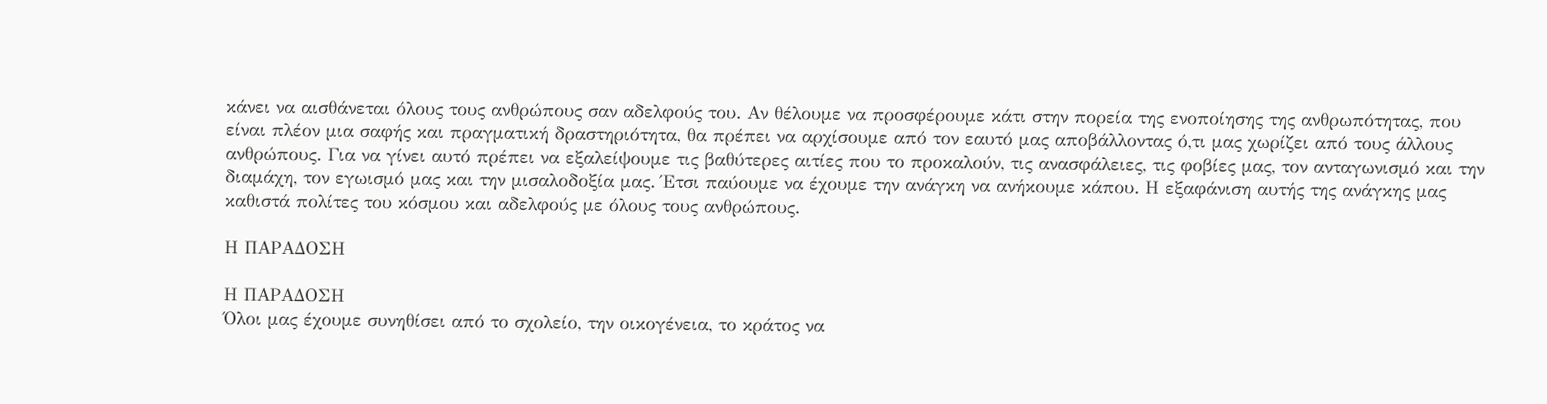κάνει να αισθάνεται όλους τους ανθρώπους σαν αδελφούς του. Αν θέλουμε να προσφέρουμε κάτι στην πορεία της ενοποίησης της ανθρωπότητας, που είναι πλέον μια σαφής και πραγματική δραστηριότητα, θα πρέπει να αρχίσουμε από τον εαυτό μας αποβάλλοντας ό,τι μας χωρίζει από τους άλλους ανθρώπους. Για να γίνει αυτό πρέπει να εξαλείψουμε τις βαθύτερες αιτίες που το προκαλούν, τις ανασφάλειες, τις φοβίες μας, τον ανταγωνισμό και την διαμάχη, τον εγωισμό μας και την μισαλοδοξία μας. Έτσι παύουμε να έχουμε την ανάγκη να ανήκουμε κάπου. Η εξαφάνιση αυτής της ανάγκης μας καθιστά πολίτες του κόσμου και αδελφούς με όλους τους ανθρώπους.

Η ΠΑΡΑΔΟΣΗ

Η ΠΑΡΑΔΟΣΗ
Όλοι μας έχουμε συνηθίσει από το σχολείο, την οικογένεια, το κράτος να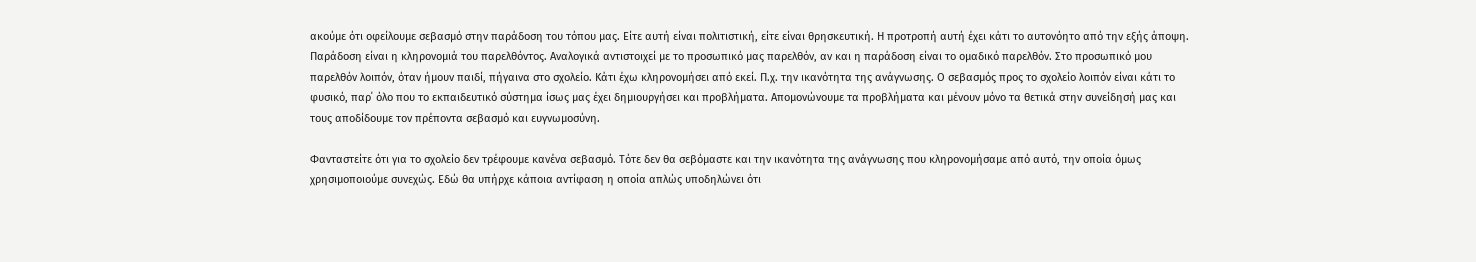ακούμε ότι οφείλουμε σεβασμό στην παράδοση του τόπου μας. Είτε αυτή είναι πολιτιστική, είτε είναι θρησκευτική. Η προτροπή αυτή έχει κάτι το αυτονόητο από την εξής άποψη. Παράδοση είναι η κληρονομιά του παρελθόντος. Αναλογικά αντιστοιχεί με το προσωπικό μας παρελθόν, αν και η παράδοση είναι το ομαδικό παρελθόν. Στο προσωπικό μου παρελθόν λοιπόν, όταν ήμουν παιδί, πήγαινα στο σχολείο. Κάτι έχω κληρονομήσει από εκεί. Π.χ. την ικανότητα της ανάγνωσης. Ο σεβασμός προς το σχολείο λοιπόν είναι κάτι το φυσικό, παρ΄ όλο που το εκπαιδευτικό σύστημα ίσως μας έχει δημιουργήσει και προβλήματα. Απομονώνουμε τα προβλήματα και μένουν μόνο τα θετικά στην συνείδησή μας και τους αποδίδουμε τον πρέποντα σεβασμό και ευγνωμοσύνη.

Φανταστείτε ότι για το σχολείο δεν τρέφουμε κανένα σεβασμό. Τότε δεν θα σεβόμαστε και την ικανότητα της ανάγνωσης που κληρονομήσαμε από αυτό, την οποία όμως χρησιμοποιούμε συνεχώς. Εδώ θα υπήρχε κάποια αντίφαση η οποία απλώς υποδηλώνει ότι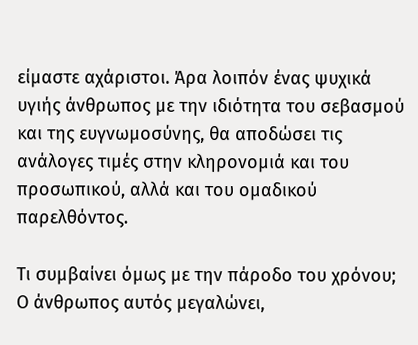είμαστε αχάριστοι. Άρα λοιπόν ένας ψυχικά υγιής άνθρωπος με την ιδιότητα του σεβασμού και της ευγνωμοσύνης, θα αποδώσει τις ανάλογες τιμές στην κληρονομιά και του προσωπικού, αλλά και του ομαδικού παρελθόντος.

Τι συμβαίνει όμως με την πάροδο του χρόνου; Ο άνθρωπος αυτός μεγαλώνει,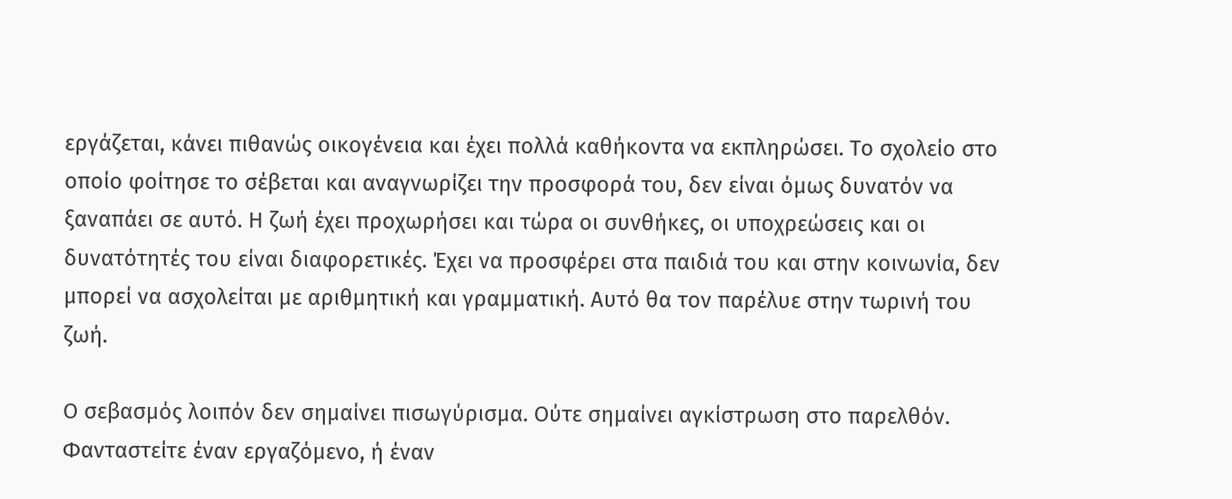εργάζεται, κάνει πιθανώς οικογένεια και έχει πολλά καθήκοντα να εκπληρώσει. Το σχολείο στο οποίο φοίτησε το σέβεται και αναγνωρίζει την προσφορά του, δεν είναι όμως δυνατόν να ξαναπάει σε αυτό. Η ζωή έχει προχωρήσει και τώρα οι συνθήκες, οι υποχρεώσεις και οι δυνατότητές του είναι διαφορετικές. Έχει να προσφέρει στα παιδιά του και στην κοινωνία, δεν μπορεί να ασχολείται με αριθμητική και γραμματική. Αυτό θα τον παρέλυε στην τωρινή του ζωή.

Ο σεβασμός λοιπόν δεν σημαίνει πισωγύρισμα. Ούτε σημαίνει αγκίστρωση στο παρελθόν. Φανταστείτε έναν εργαζόμενο, ή έναν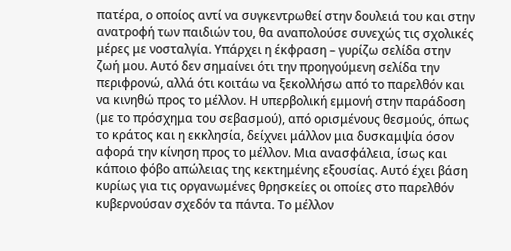πατέρα, ο οποίος αντί να συγκεντρωθεί στην δουλειά του και στην ανατροφή των παιδιών του, θα αναπολούσε συνεχώς τις σχολικές μέρες με νοσταλγία. Υπάρχει η έκφραση – γυρίζω σελίδα στην ζωή μου. Αυτό δεν σημαίνει ότι την προηγούμενη σελίδα την περιφρονώ, αλλά ότι κοιτάω να ξεκολλήσω από το παρελθόν και να κινηθώ προς το μέλλον. Η υπερβολική εμμονή στην παράδοση (με το πρόσχημα του σεβασμού), από ορισμένους θεσμούς, όπως το κράτος και η εκκλησία, δείχνει μάλλον μια δυσκαμψία όσον αφορά την κίνηση προς το μέλλον. Μια ανασφάλεια, ίσως και κάποιο φόβο απώλειας της κεκτημένης εξουσίας. Αυτό έχει βάση κυρίως για τις οργανωμένες θρησκείες οι οποίες στο παρελθόν κυβερνούσαν σχεδόν τα πάντα. Το μέλλον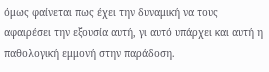όμως φαίνεται πως έχει την δυναμική να τους αφαιρέσει την εξουσία αυτή, γι αυτό υπάρχει και αυτή η παθολογική εμμονή στην παράδοση.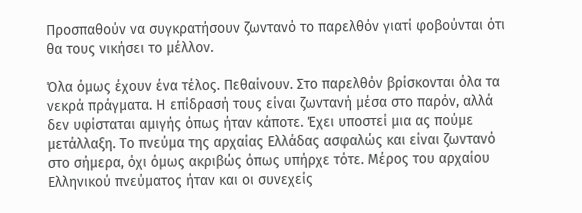Προσπαθούν να συγκρατήσουν ζωντανό το παρελθόν γιατί φοβούνται ότι θα τους νικήσει το μέλλον.

Όλα όμως έχουν ένα τέλος. Πεθαίνουν. Στο παρελθόν βρίσκονται όλα τα νεκρά πράγματα. Η επίδρασή τους είναι ζωντανή μέσα στο παρόν, αλλά δεν υφίσταται αμιγής όπως ήταν κάποτε. Έχει υποστεί μια ας πούμε μετάλλαξη. Το πνεύμα της αρχαίας Ελλάδας ασφαλώς και είναι ζωντανό στο σήμερα, όχι όμως ακριβώς όπως υπήρχε τότε. Μέρος του αρχαίου Ελληνικού πνεύματος ήταν και οι συνεχείς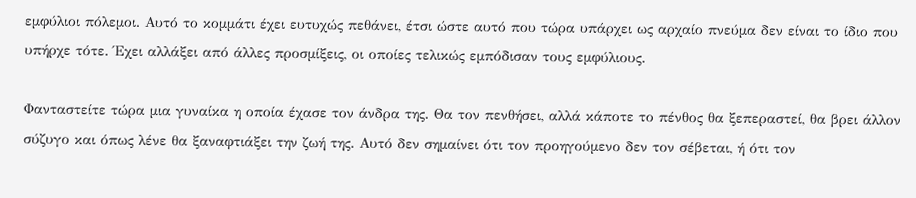εμφύλιοι πόλεμοι. Αυτό το κομμάτι έχει ευτυχώς πεθάνει, έτσι ώστε αυτό που τώρα υπάρχει ως αρχαίο πνεύμα δεν είναι το ίδιο που υπήρχε τότε. Έχει αλλάξει από άλλες προσμίξεις, οι οποίες τελικώς εμπόδισαν τους εμφύλιους.

Φανταστείτε τώρα μια γυναίκα η οποία έχασε τον άνδρα της. Θα τον πενθήσει, αλλά κάποτε το πένθος θα ξεπεραστεί, θα βρει άλλον σύζυγο και όπως λένε θα ξαναφτιάξει την ζωή της. Αυτό δεν σημαίνει ότι τον προηγούμενο δεν τον σέβεται, ή ότι τον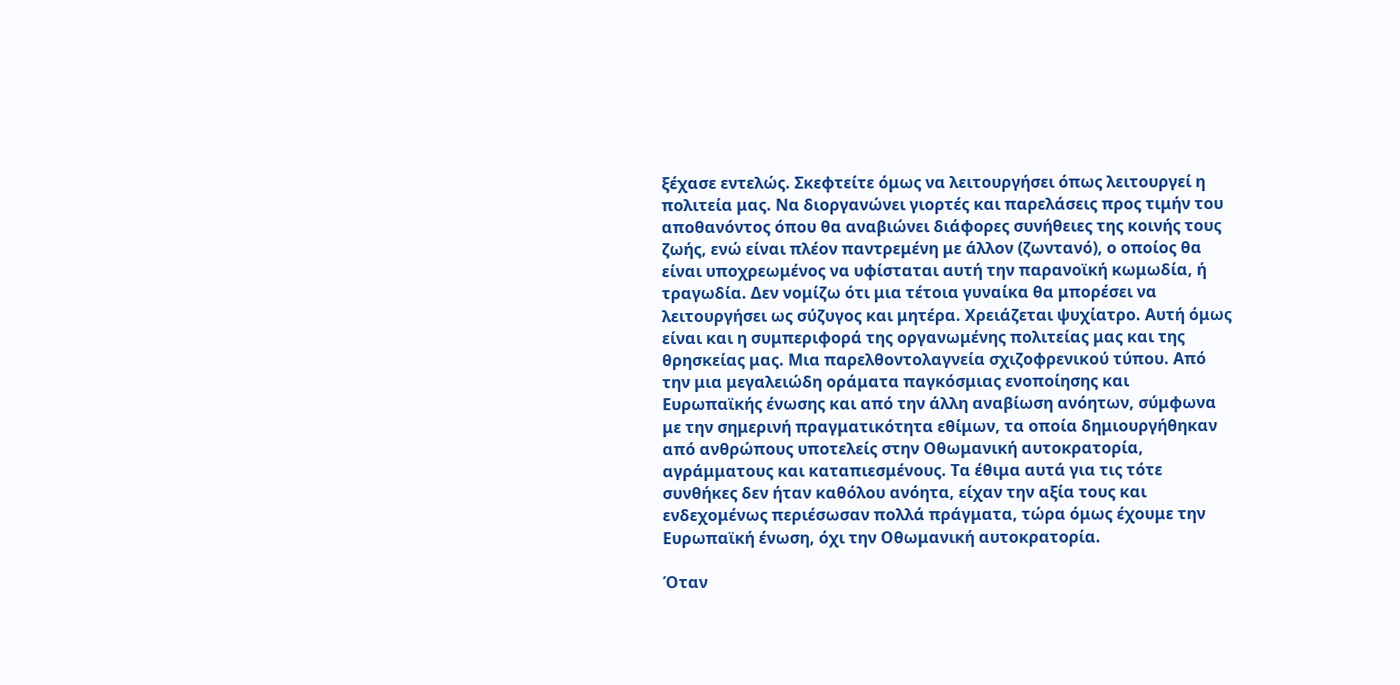ξέχασε εντελώς. Σκεφτείτε όμως να λειτουργήσει όπως λειτουργεί η πολιτεία μας. Να διοργανώνει γιορτές και παρελάσεις προς τιμήν του αποθανόντος όπου θα αναβιώνει διάφορες συνήθειες της κοινής τους ζωής, ενώ είναι πλέον παντρεμένη με άλλον (ζωντανό), ο οποίος θα είναι υποχρεωμένος να υφίσταται αυτή την παρανοϊκή κωμωδία, ή τραγωδία. Δεν νομίζω ότι μια τέτοια γυναίκα θα μπορέσει να λειτουργήσει ως σύζυγος και μητέρα. Χρειάζεται ψυχίατρο. Αυτή όμως είναι και η συμπεριφορά της οργανωμένης πολιτείας μας και της θρησκείας μας. Μια παρελθοντολαγνεία σχιζοφρενικού τύπου. Από την μια μεγαλειώδη οράματα παγκόσμιας ενοποίησης και Ευρωπαϊκής ένωσης και από την άλλη αναβίωση ανόητων, σύμφωνα με την σημερινή πραγματικότητα εθίμων, τα οποία δημιουργήθηκαν από ανθρώπους υποτελείς στην Οθωμανική αυτοκρατορία, αγράμματους και καταπιεσμένους. Τα έθιμα αυτά για τις τότε συνθήκες δεν ήταν καθόλου ανόητα, είχαν την αξία τους και ενδεχομένως περιέσωσαν πολλά πράγματα, τώρα όμως έχουμε την Ευρωπαϊκή ένωση, όχι την Οθωμανική αυτοκρατορία.

Όταν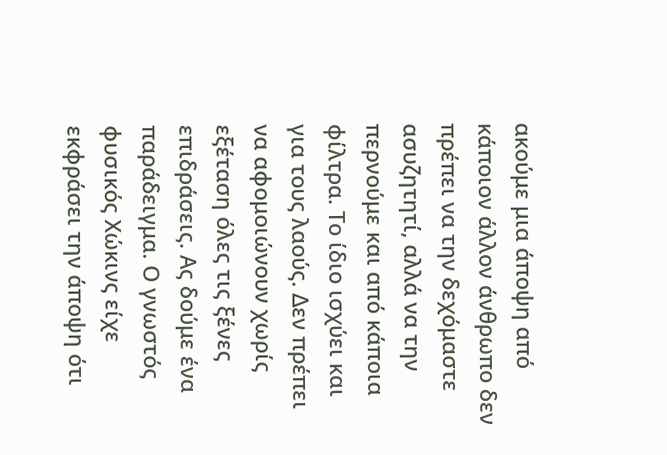ακούμε μια άποψη από κάποιον άλλον άνθρωπο δεν πρέπει να την δεχόμαστε ασυζητητί, αλλά να την περνούμε και από κάποια φίλτρα. Το ίδιο ισχύει και για τους λαούς. Δεν πρέπει να αφομοιώνουν χωρίς εξέταση όλες τις ξένες επιδράσεις. Ας δούμε ένα παράδειγμα. Ο γνωστός φυσικός Χώκινς είχε εκφράσει την άποψη ότι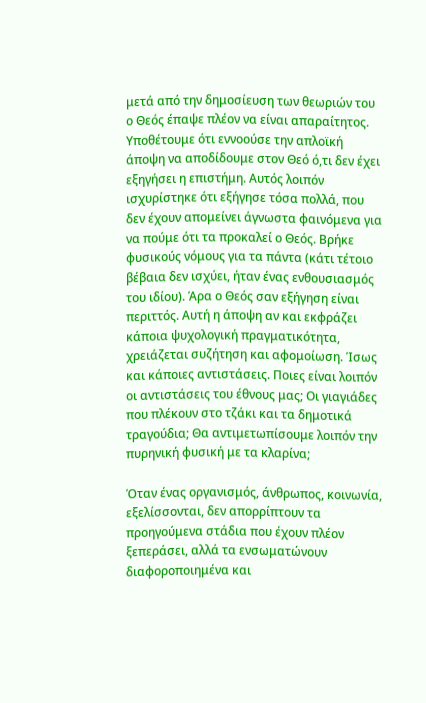μετά από την δημοσίευση των θεωριών του ο Θεός έπαψε πλέον να είναι απαραίτητος. Υποθέτουμε ότι εννοούσε την απλοϊκή άποψη να αποδίδουμε στον Θεό ό,τι δεν έχει εξηγήσει η επιστήμη. Αυτός λοιπόν ισχυρίστηκε ότι εξήγησε τόσα πολλά, που δεν έχουν απομείνει άγνωστα φαινόμενα για να πούμε ότι τα προκαλεί ο Θεός. Βρήκε φυσικούς νόμους για τα πάντα (κάτι τέτοιο βέβαια δεν ισχύει, ήταν ένας ενθουσιασμός του ιδίου). Άρα ο Θεός σαν εξήγηση είναι περιττός. Αυτή η άποψη αν και εκφράζει κάποια ψυχολογική πραγματικότητα, χρειάζεται συζήτηση και αφομοίωση. Ίσως και κάποιες αντιστάσεις. Ποιες είναι λοιπόν οι αντιστάσεις του έθνους μας; Οι γιαγιάδες που πλέκουν στο τζάκι και τα δημοτικά τραγούδια; Θα αντιμετωπίσουμε λοιπόν την πυρηνική φυσική με τα κλαρίνα;

Όταν ένας οργανισμός, άνθρωπος, κοινωνία, εξελίσσονται, δεν απορρίπτουν τα προηγούμενα στάδια που έχουν πλέον ξεπεράσει, αλλά τα ενσωματώνουν διαφοροποιημένα και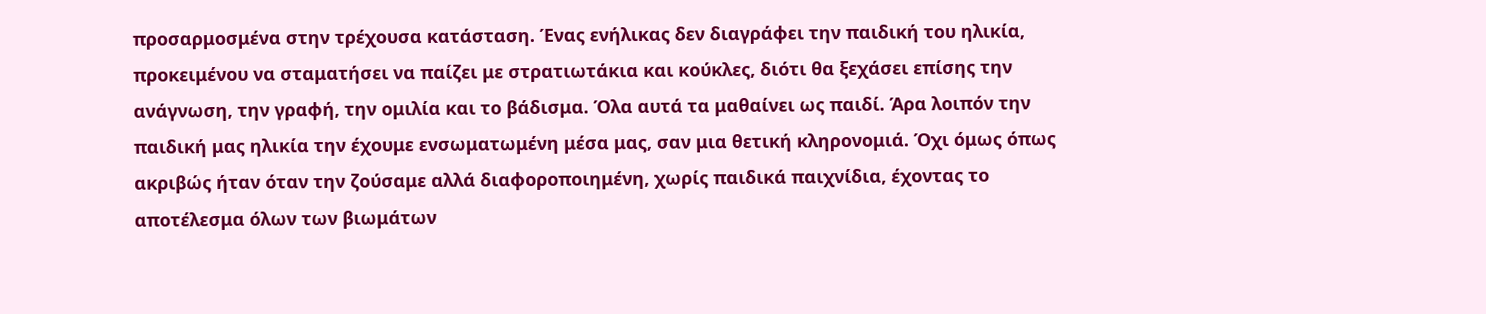προσαρμοσμένα στην τρέχουσα κατάσταση. Ένας ενήλικας δεν διαγράφει την παιδική του ηλικία, προκειμένου να σταματήσει να παίζει με στρατιωτάκια και κούκλες, διότι θα ξεχάσει επίσης την ανάγνωση, την γραφή, την ομιλία και το βάδισμα. Όλα αυτά τα μαθαίνει ως παιδί. Άρα λοιπόν την παιδική μας ηλικία την έχουμε ενσωματωμένη μέσα μας, σαν μια θετική κληρονομιά. Όχι όμως όπως ακριβώς ήταν όταν την ζούσαμε αλλά διαφοροποιημένη, χωρίς παιδικά παιχνίδια, έχοντας το αποτέλεσμα όλων των βιωμάτων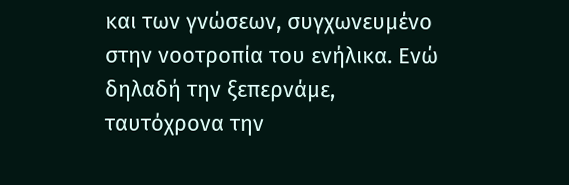και των γνώσεων, συγχωνευμένο στην νοοτροπία του ενήλικα. Ενώ δηλαδή την ξεπερνάμε, ταυτόχρονα την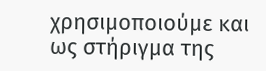χρησιμοποιούμε και ως στήριγμα της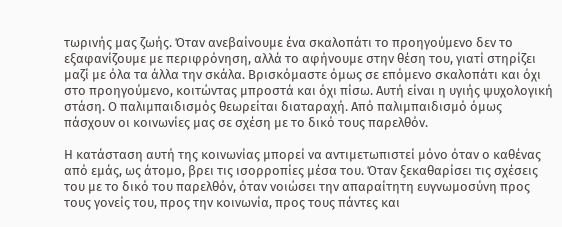τωρινής μας ζωής. Όταν ανεβαίνουμε ένα σκαλοπάτι το προηγούμενο δεν το εξαφανίζουμε με περιφρόνηση, αλλά το αφήνουμε στην θέση του, γιατί στηρίζει μαζί με όλα τα άλλα την σκάλα. Βρισκόμαστε όμως σε επόμενο σκαλοπάτι και όχι στο προηγούμενο, κοιτώντας μπροστά και όχι πίσω. Αυτή είναι η υγιής ψυχολογική στάση. Ο παλιμπαιδισμός θεωρείται διαταραχή. Από παλιμπαιδισμό όμως πάσχουν οι κοινωνίες μας σε σχέση με το δικό τους παρελθόν.

Η κατάσταση αυτή της κοινωνίας μπορεί να αντιμετωπιστεί μόνο όταν ο καθένας από εμάς, ως άτομο, βρει τις ισορροπίες μέσα του. Όταν ξεκαθαρίσει τις σχέσεις του με το δικό του παρελθόν, όταν νοιώσει την απαραίτητη ευγνωμοσύνη προς τους γονείς του, προς την κοινωνία, προς τους πάντες και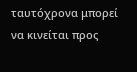ταυτόχρονα μπορεί να κινείται προς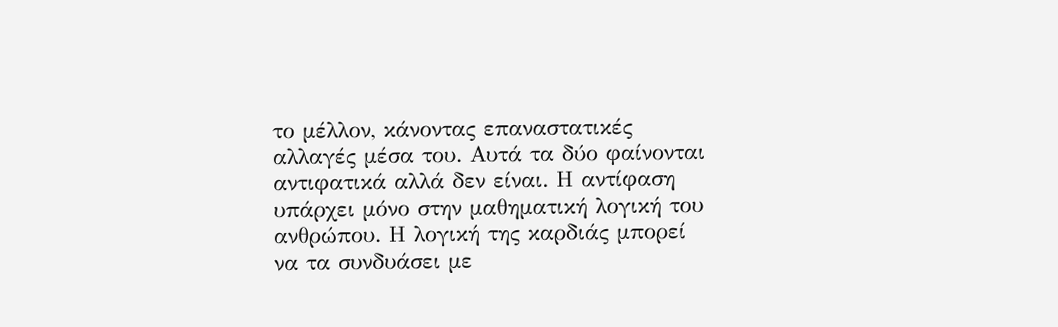το μέλλον, κάνοντας επαναστατικές αλλαγές μέσα του. Αυτά τα δύο φαίνονται αντιφατικά αλλά δεν είναι. Η αντίφαση υπάρχει μόνο στην μαθηματική λογική του ανθρώπου. Η λογική της καρδιάς μπορεί να τα συνδυάσει με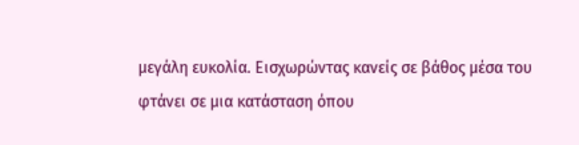μεγάλη ευκολία. Εισχωρώντας κανείς σε βάθος μέσα του φτάνει σε μια κατάσταση όπου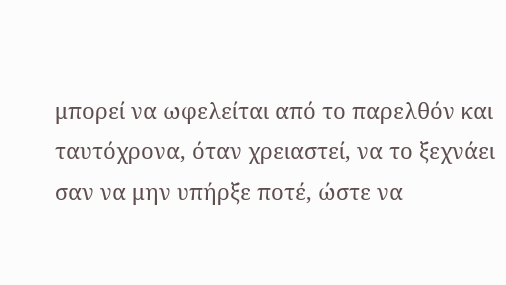μπορεί να ωφελείται από το παρελθόν και ταυτόχρονα, όταν χρειαστεί, να το ξεχνάει σαν να μην υπήρξε ποτέ, ώστε να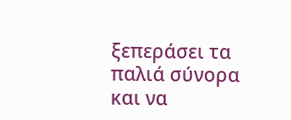ξεπεράσει τα παλιά σύνορα και να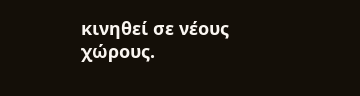κινηθεί σε νέους χώρους.